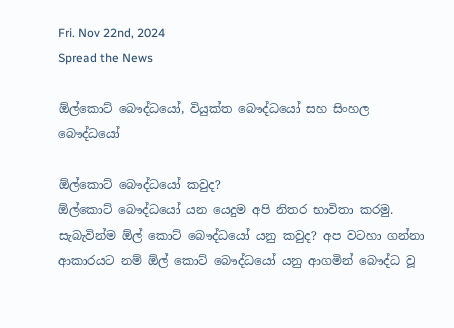Fri. Nov 22nd, 2024
Spread the News

ඕල්කොට් බෞද්ධයෝ, වියුක්ත බෞද්ධයෝ සහ සිංහල බෞද්ධයෝ

ඕල්කොට් ‍බෞද්ධ‍යෝ කවුද?
ඕල්‍‍කොට් බෞද්ධ‍යෝ යන ‍යෙදුම අපි නිතර භාවිතා කරමු. සැබැවින්ම ඕල්‍ ‍කොට් ‍බෞද්ධ‍යෝ යනු කවුද? අප වටහා ගන්නා ආකාරයට නම් ඕ‍ල්‍ ‍කොට් බෞද්ධ‍යෝ යනු ආගමින් ‍බෞද්ධ වූ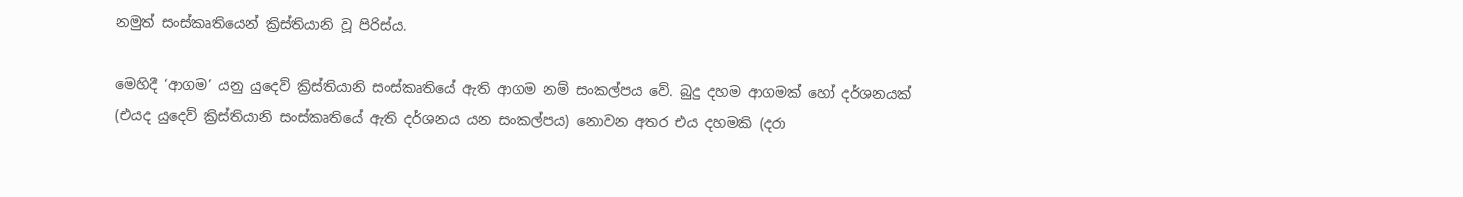නමුත් සංස්කෘති‍යෙන් ක්‍රිස්තියානි වූ පිරිස්ය.

මෙහිදී ‘ආගම’ යනු යු‍දෙව් ක්‍රිස්තියානි සංස්කෘති‍යේ ඇති ආගම නම් සංකල්පය වේ. බුදු දහම ආගමක් හෝ දර්ශනයක් (එයද යු‍දෙව් ක්‍රිස්තියානි සංස්කෘති‍යේ ඇති දර්ශනය යන සංකල්පය) නොවන අතර එය දහමකි (දරා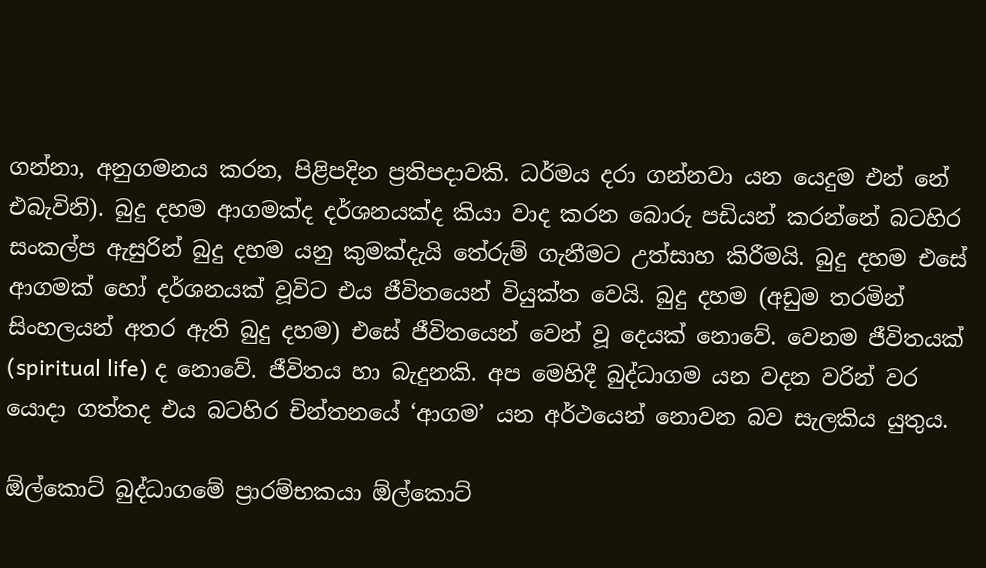ගන්නා, අනුගමනය කරන, පිළිපදින ප්‍රතිපදාවකි. ධර්මය දරා ගන්නවා යන යෙදුම එන් නේ එබැවිනි). බුදු දහම ආගමක්ද දර්ශනයක්ද කියා වාද කරන ‍බොරු පඩියන් කරන්‍නේ බටහිර සංකල්ප ඇසුරින් බුදු දහම යනු කුමක්දැයි ‍තේරුම් ගැනීමට උත්සාහ කිරීමයි. බුදු දහම එසේ ආගමක් හෝ දර්ශනයක් වූවිට එය ජීවිතයෙන් වියුක්ත වෙයි. බුදු දහම (අඩුම තරමින් සිංහලයන් අතර ඇති බුදු දහම) එසේ ජීවිතයෙන් වෙන් වූ දෙයක් නොවේ. වෙනම ජීවිතයක් (spiritual life) ද නොවේ. ජීවිතය හා බැදුනකි. අප මෙහිදී බුද්ධාගම යන වදන වරින් වර යොදා ගත්තද එය බටහිර චින්තනයේ ‘ආගම’ යන අර්ථයෙන් නොවන බව සැලකිය යුතුය.

ඕල්කොට් බුද්ධාගමේ ප්‍රාරම්භකයා ඕල්කොට්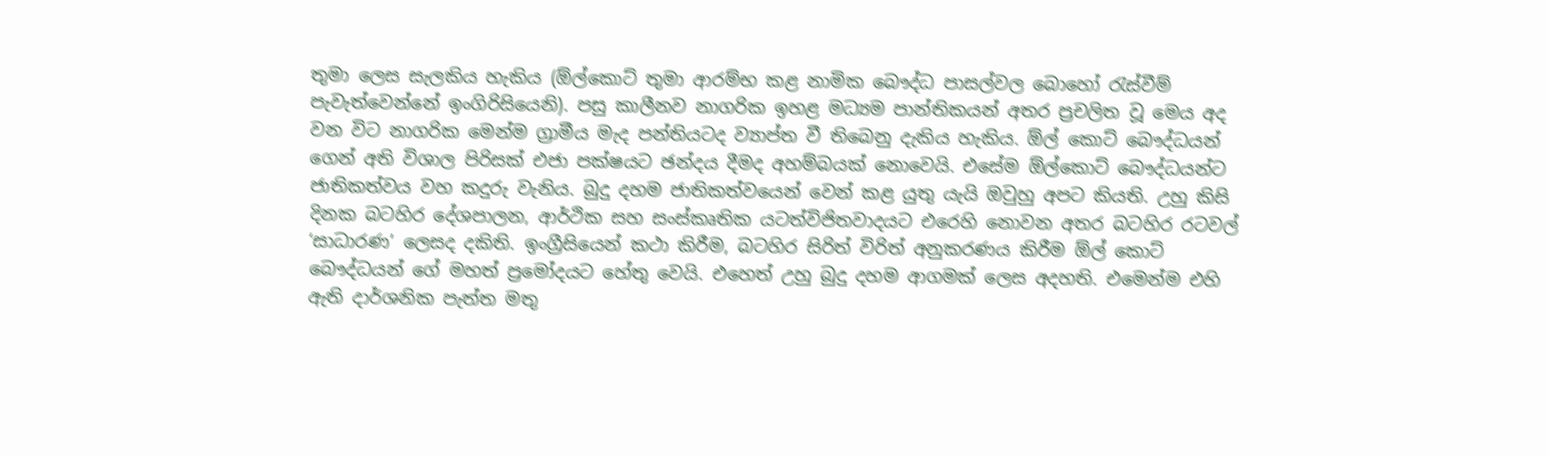තුමා ‍ලෙස සැලකිය හැකිය (ඕල්කොට් තුමා ආරම්භ කළ නාමික බෞද්ධ පාසල්වල බොහෝ රැස්වීම් පැවැත්වෙන්නේ ඉංගිරිසියෙනි). පසු කාලීනව නාගරික ‍ඉහළ මධ්‍යම පාන්තිකයන් අතර ප්‍රචලිත වූ ‍මෙය අද වන විට නාගරික ‍මෙන්ම ග්‍රාමීය මැද පන්තියටද ව්‍යාප්ත වී ති‍බෙනු දැකිය හැකිය. ඕල් ‍කොට් බෞද්ධයන් ගෙන් අති විශාල පිරිසක් එජා පක්ෂයට ඡන්දය දීමද අහම්බයක් ‍නො‍වෙයි. එසේම ඕල්කොට් බෞද්ධයන්ට ජාතිකත්වය වහ කදුරු වැනිය. බුදු දහම ජාතිකත්ව‍යෙන් වෙන් කළ යුතු යැයි ඔවුහු අපට කියති. උහු කිසි දිනක බටහිර ‍දේශපාලන, ආර්ථික සහ සංස්කෘතික යටත්විජිතවාදයට එරෙහි ‍නොවන අතර බටහිර රටවල් ‘සාධාරණ’ ලෙසද දකිති. ඉංග්‍රීසි‍යෙන් කථා කිරීම, බටහිර සිරිත් විරිත් අනුකරණය කිරීම ඕල් ‍කොට් බෞද්ධයන් ගේ මහත් ප්‍ර‍මෝදයට ‍හේතු ‍වෙයි. එ‍හෙත් උහු බුදු දහම ආගමක් ලෙස අදහති. එ‍මෙන්ම එහි ඇති දාර්ශනික පැත්ත මතු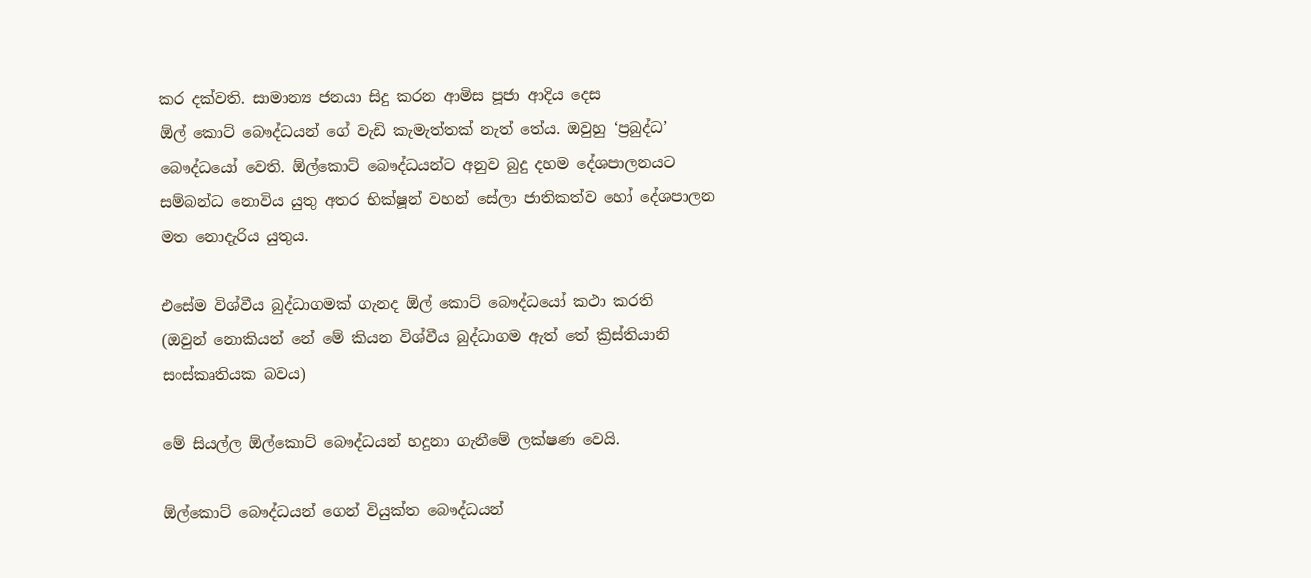කර දක්වති. සාමාන්‍ය ජනයා සිදු කරන ආමිස පූජා ආදිය දෙස ඕල් ‍කොට් ‍බෞද්ධයන් ‍ගේ වැඩි කැමැත්තක් නැත් තේය. ඔවුහු ‘ප්‍රබුද්ධ’ බෞද්ධ‍යෝ වෙති. ඕල්කොට් බෞද්ධයන්ට අනුව බුදු දහම ‍දේශපාලනයට සම්බන්ධ ‍‍නොවිය යුතු අතර භික්ෂූන් වහන්‍ ‍සේලා ජාතිකත්ව ‍හෝ දේශපාලන මත ‍නොදැරිය යුතුය.

එසේම විශ්වීය බුද්ධාගමක් ගැනද ඕල් කොට් ‍බෞද්ධ‍යෝ කථා කරති (ඔවුන් ‍‍නොකියන් නේ ‍මේ කියන විශ්වීය බුද්ධාගම ඇත් තේ ක්‍රිස්තියානි සංස්කෘතියක බවය)

මේ සියල්ල ඕල්කොට් ‍බෞද්ධයන් හදුනා ගැනී‍මේ ලක්ෂණ ‍වෙයි.

ඕල්කොට් ‍බෞද්ධයන් ‍ගෙන් වි‍යුක්ත ‍බෞද්ධයන්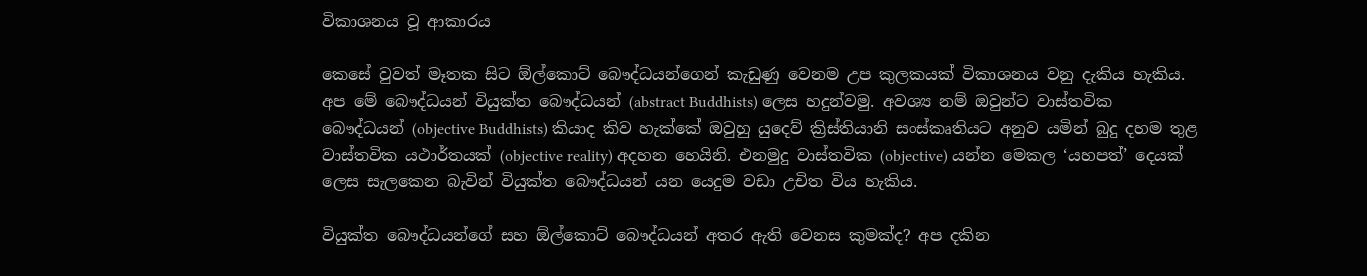විකාශනය වූ ආකාරය

කෙ‍සේ වුවත් මෑතක සිට ඕල්කොට් ‍බෞද්ධයන්ගෙන් කැඩුණු වෙනම උප කුලකයක් විකාශනය වනු දැකිය හැකිය. අප ‍මේ ‍බෞද්ධයන් වියුක්ත ‍බෞද්ධයන් (abstract Buddhists) ලෙස හදුන්වමු. අවශ්‍ය නම් ඔවුන්ට වාස්තවික බෞද්ධයන් (objective Buddhists) කියාද කිව හැක්කේ ඔවුහු යුදෙව් ක්‍රිස්තියානි සංස්කෘතියට අනුව යමින් බුදු දහම තුළ වාස්තවික යථාර්තයක් (objective reality) අදහන හෙයිනි. එනමුදු වාස්තවික (objective) යන්න මෙකල ‘යහපත්’ දෙයක් ලෙස සැලකෙන බැවින් වියුක්ත බෞද්ධයන් යන යෙදුම වඩා උචිත විය හැකිය.

වියුක්ත ‍බෞද්ධයන්ගේ සහ ඕල්කොට් ‍බෞද්ධයන් අතර ඇති ‍වෙනස කුමක්ද? අප දකින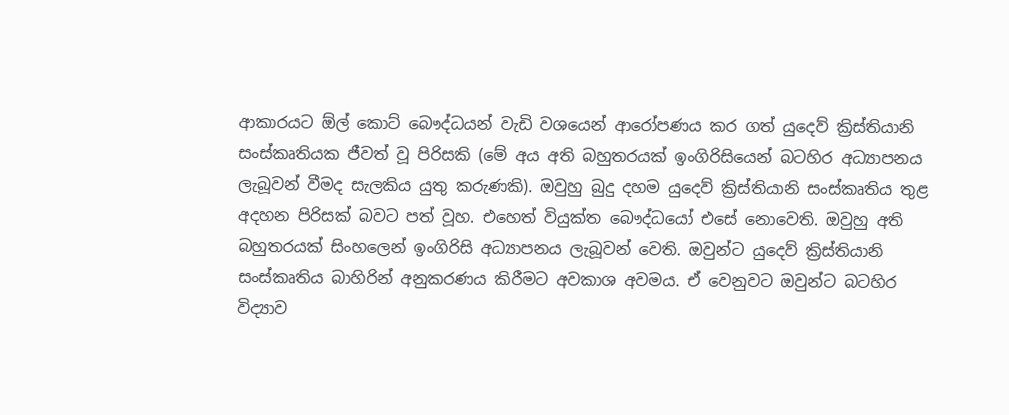ආකාරයට ඕල්‍ ‍කොට් බෞද්ධයන් වැඩි වශ‍යෙන් ආ‍‍රෝපණය කර ගත් යු‍දෙව් ක්‍රිස්තියානි සංස්කෘතියක ජීවත් වූ පිරිසකි (මේ අය අති බහුතරයක් ඉංගිරිසියෙන් බටහිර අධ්‍යාපනය ලැබූවන් වීමද සැලකිය යුතු කරුණකි). ඔවුහු බුදු දහම යු‍දෙව් ක්‍රිස්තියානි සංස්කෘතිය තුළ අදහන පිරිසක් බවට පත් වූහ. එ‍හෙත් වියුක්ත ‍බෞද්ධ‍යෝ එසේ නො‍වෙති. ඔවුහු අති බහුතරයක් සිංහ‍ලෙන් ඉංගිරිසි අධ්‍යාපනය ලැබූවන් වෙති. ඔවුන්ට යු‍දෙව් ක්‍රිස්තියානි සංස්කෘති‍‍ය බාහිරින් අනුකරණය කිරීමට අවකාශ අවමය. ඒ ‍වෙනුවට ඔවුන්ට බටහිර විද්‍යාව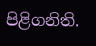පිළිගනිති.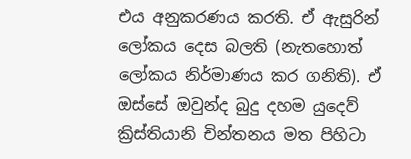එය අනුකරණය කරති. ඒ ඇසුරින් ලෝකය දෙස බලති (නැතහොත් ලෝකය නිර්මාණය කර ගනිති). ඒ ඔස්සේ ඔවුන්ද බුදු දහම යුදෙව් ක්‍රිස්තියානි චින්තනය මත පිහිටා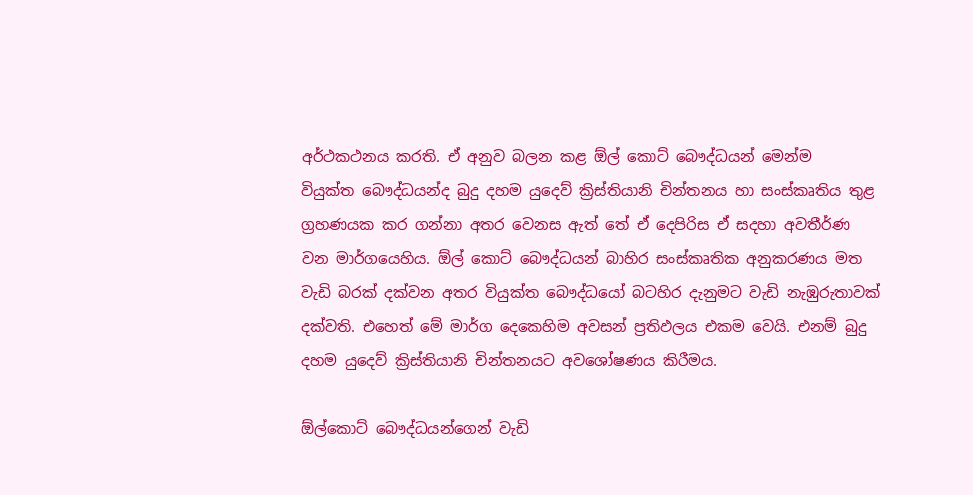අර්ථකථනය කරති. ඒ අනුව බලන කළ ඕල් කොට් ‍‍බෞද්ධයන් ‍මෙන්ම වියුක්ත ‍බෞද්ධයන්ද බුදු දහම යුදෙව් ක්‍රිස්තියානි චින්තනය හා සංස්කෘතිය තුළ ග්‍රහණයක කර ගන්නා අතර වෙනස ඇත් තේ ඒ ‍දෙපිරිස ඒ සදහා අවතීර්ණ වන මාර්ගයෙහිය. ඕල් කොට් ‍බෞද්ධයන් බාහිර සංස්කෘතික අනුකරණය මත වැඩි බරක් දක්වන අතර වියුක්ත බෞද්ධ‍යෝ බටහිර දැනුමට වැඩි නැඹුරුතාවක් දක්වති. එ‍හෙත් ‍මේ මාර්ග ‍දෙ‍කෙහිම අවසන් ප්‍රතිඵලය එකම වෙයි. එනම් බුදු දහම යුදෙව් ක්‍රිස්තියානි චින්තනයට අව‍ශෝෂණය කිරීමය.

ඕල්කොට් බෞද්ධයන්ගෙන් වැඩි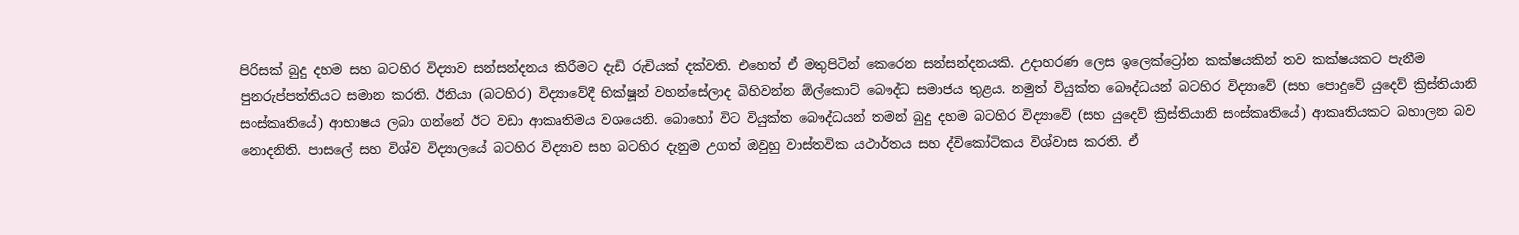පිරිසක් බුදු දහම සහ බටහිර විද්‍යාව සන්සන්දනය කිරීමට දැඩි රුචියක් දක්වති. එහෙත් ඒ මතුපිටින් කෙරෙන සන්සන්දනයකි. උදාහරණ ලෙස ඉලෙක්ට්‍රෝන කක්ෂයකින් තව කක්ෂයකට පැනීම පුනරුප්පත්තියට සමාන කරති. ඊනියා (බටහිර) විද්‍යාවේදී භික්ෂූන් වහන්සේලාද බිහිවන්න ඕල්කොට් බෞද්ධ සමාජය තුළය. නමුත් වියුක්ත බෞද්ධයන් බටහිර විද්‍යාවේ (සහ පොදුවේ යුදෙව් ක්‍රිස්තියානි සංස්කෘතියේ) ආභාෂය ලබා ගන්නේ ඊට වඩා ආකෘතිමය වශයෙනි. බොහෝ විට වියුක්ත බෞද්ධයන් තමන් බුදු දහම බටහිර විද්‍යාවේ (සහ යුදෙව් ක්‍රිස්තියානි සංස්කෘතියේ) ආකෘතියකට බහාලන බව නොදනිති. පාසලේ සහ විශ්ව විද්‍යාලයේ බටහිර විද්‍යාව සහ බටහිර දැනුම උගත් ඔවුහු වාස්තවික යථාර්තය සහ ද්විකෝටිකය විශ්වාස කරති. ඒ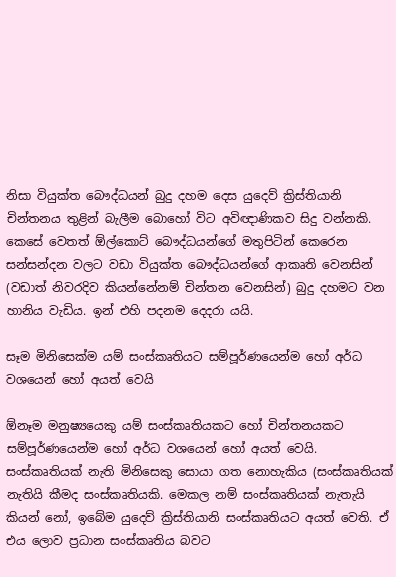නිසා වියුක්ත බෞද්ධයන් බුදු දහම දෙස යුදෙව් ක්‍රිස්තියානි චින්තනය තුළින් බැලීම බොහෝ විට අවිඥාණිකව සිදු වන්නකි. කෙසේ වෙතත් ඕල්කොට් බෞද්ධයන්ගේ මතුපිටින් කෙරෙන සන්සන්දන වලට වඩා වියුක්ත බෞද්ධයන්ගේ ආකෘති වෙනසින් (වඩාත් නිවරදිව කියන්නේනම් චින්තන වෙනසින්) බුදු දහමට වන හානිය වැඩිය. ඉන් එහි පදනම දෙදරා යයි.

සෑම මිනි‍සෙක්ම යම් සංස්කෘතියට සම්පූර්ණයෙන්ම ‍හෝ අර්ධ වශයෙන් ‍හෝ අයත් ‍වෙයි

ඕනෑම මනුෂ්‍ය‍යෙකු යම් සංස්කෘතියකට ‍හෝ චින්තනයකට සම්පූර්ණයෙන්ම ‍හෝ අර්ධ වශ‍යෙන් ‍හෝ අයත් වෙයි. සංස්කෘතියක් නැති මිනි‍සෙකු සොයා ගත ‍නොහැකිය (සංස්කෘති‍යක් නැතියි කීමද සංස්කෘතියකි. මෙකල නම් සංස්කෘතියක් නැතැයි කියන් ‍නෝ, ඉ‍‍බේම යු‍දෙව් ක්‍රිස්තියානි සංස්කෘතියට අයත් වෙති. ඒ එය ලොව ප්‍රධාන සංස්කෘතිය බවට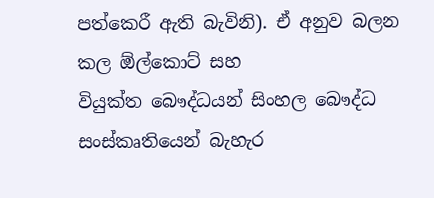පත්කෙරී ඇති බැවිනි). ඒ අනුව බලන කල ඕල්කොට් සහ වියුක්ත ‍බෞද්ධයන් සිංහල ‍බෞද්ධ සංස්කෘති‍‍යෙන් බැහැර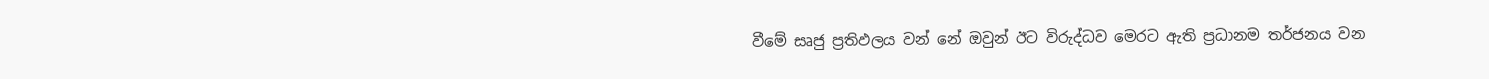වී‍මේ සෘජු ප්‍රතිඵලය වන් නේ ඔවුන් ඊට විරුද්ධව මෙරට ඇති ප්‍රධානම තර්ජනය වන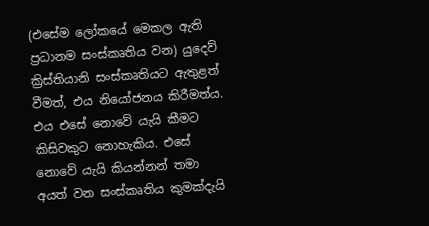(එ‍සේම ‍ලෝක‍යේ මෙකල ඇති ප්‍රධානම සංස්කෘතිය වන) යු‍දෙව් ක්‍රිස්තියානි සංස්කෘතියට ඇතුළත් වීමත්, එය නි‍යෝජනය කිරීමත්ය. එය එ‍සේ‍‍ ‍නො‍වේ යැයි කීමට කිසිවකුට නොහැකිය. එ‍සේ නොවේ යැයි කියන්නන් තමා අයත් වන සංස්කෘතිය කුමක්දැයි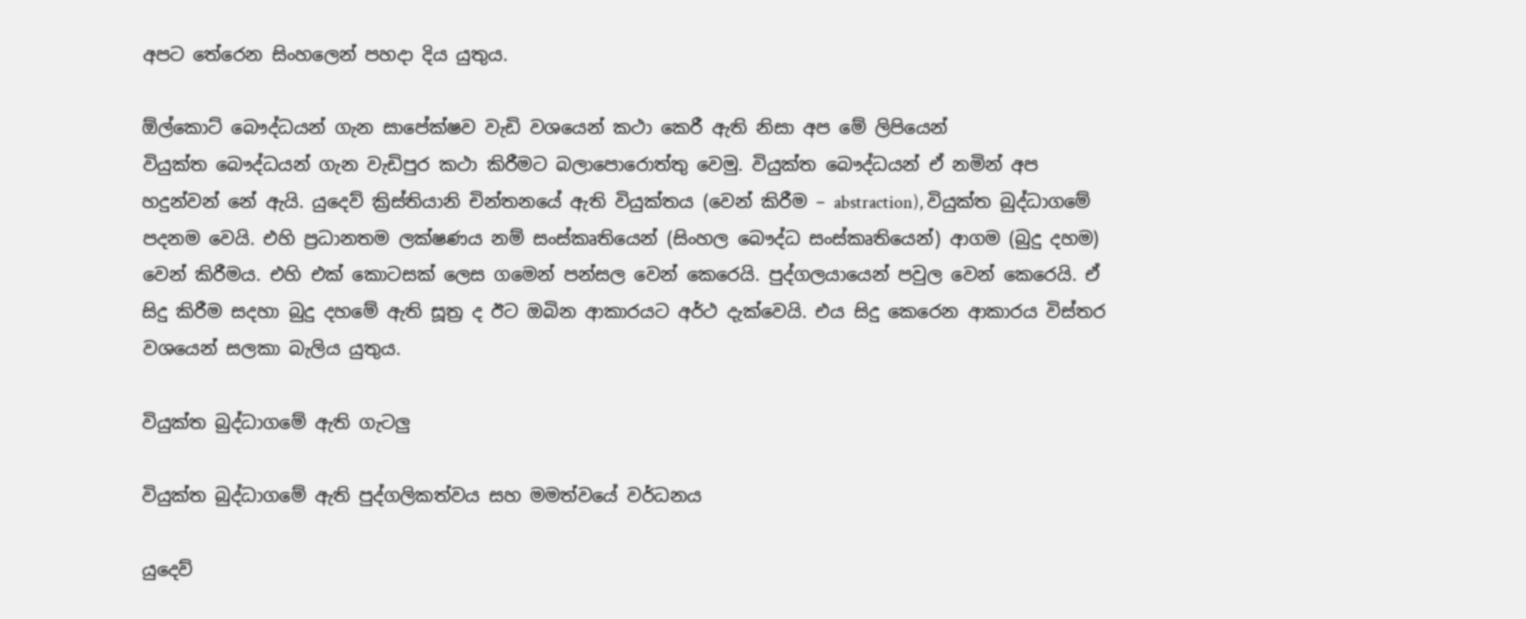අපට තේරෙන සිංහ‍ලෙන් පහදා දිය යුතුය.

ඕල්කොට් ‍බෞද්ධයන් ගැන සා‍පේක්ෂව වැඩි වශයෙන් කථා කෙ‍‍රී ඇති නිසා අප මේ ලිපි‍යෙන් වියුක්ත ‍බෞද්ධයන් ගැන වැඩිපුර කථා කිරීමට බලා‍පොරොත්තු ‍වෙමු. වියුක්ත ‍බෞද්ධයන් ඒ නමින් අප හදුන්වන් ‍නේ ඇයි. යු‍දෙව් ක්‍රිස්තියානි චින්තන‍යේ ඇති වියුක්තය (වෙන් කිරීම – abstraction), වියුක්ත බුද්ධාග‍මේ පදනම ‍වෙයි. එහි ප්‍රධානතම ලක්ෂණය නම් සංස්කෘතියෙන් (සිංහල ‍බෞද්ධ සංස්කෘති‍යෙන්) ආගම (බුදු දහම) වෙන් කිරීමය. එහි එක් කොටසක් ලෙස ගමෙන් පන්සල වෙන් කෙරෙයි. පුද්ගලයායෙන් පවුල වෙන් කෙරෙයි. ඒ සිදු කිරීම සදහා බුදු දහමේ ඇති සූත්‍ර ද ඊට ඔබින ආකාරයට අර්ථ දැක්වෙයි. එ‍ය සිදු කෙ‍රෙන ආකාරය විස්තර ව‍‍ශ‍යෙන් සලකා බැලිය යුතුය.

වියුක්ත බුද්ධාග‍මේ ඇති ගැටලු

වියුක්ත බුද්ධාග‍මේ ඇති පුද්ගලිකත්වය සහ මමත්වයේ වර්ධනය

යුදෙව්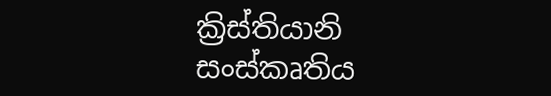ක්‍රිස්තියානි සංස්කෘතිය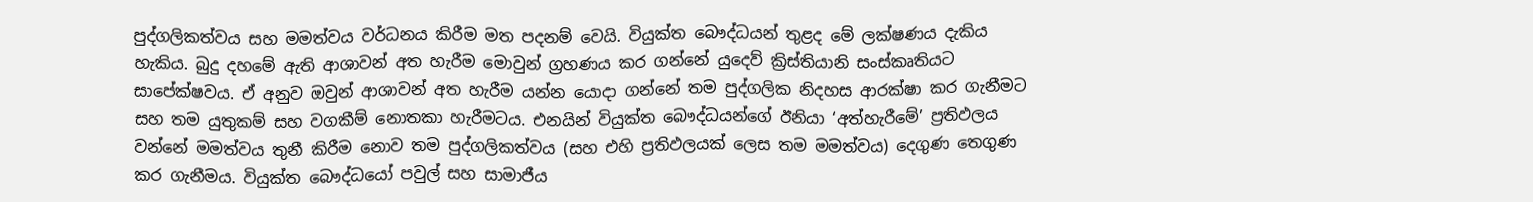පුද්ගලිකත්වය සහ මමත්වය වර්ධනය කිරීම මත පදනම් වෙයි. වියුක්ත බෞද්ධයන් තුළද මේ ලක්ෂණය දැකිය හැකිය. බුදු දහමේ ඇති ආශාවන් අත හැරීම මොවුන් ග්‍රහණය කර ගන්නේ යුදෙව් ක්‍රිස්තියානි සංස්කෘතියට සාපේක්ෂවය. ඒ අනුව ඔවුන් ආශාවන් අත හැරීම යන්න යොදා ගන්නේ තම පුද්ගලික නිදහස ආරක්ෂා කර ගැනීමට සහ තම යුතුකම් සහ වගකීම් නොතකා හැරීමටය. එනයින් වියුක්ත බෞද්ධයන්ගේ ඊනියා ‘අත්හැරීමේ’ ප්‍රතිඵලය වන්නේ මමත්වය තුනී කිරීම නොව තම පුද්ගලිකත්වය (සහ එහි ප්‍රතිඵලයක් ලෙස තම මමත්වය) දෙගුණ තෙගුණ කර ගැනීමය. වියුක්ත බෞද්ධයෝ පවුල් සහ සාමාජීය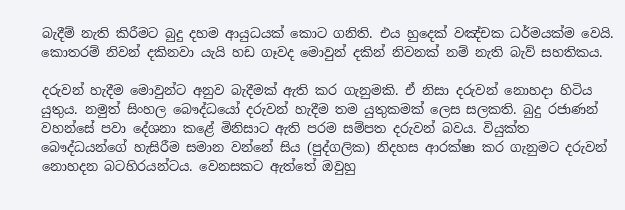බැදීම් නැති කිරීමට බුදු දහම ආයුධයක් කොට ගනිති. එය හුදෙක් වඤ්චක ධර්මයක්ම වෙයි. කොතරම් නිවන් දකිනවා යැයි හඩ ගෑවද මොවුන් දකින් නිවනක් නම් නැති බැව් සහතිකය.

දරුවන් හැදීම මොවුන්ට අනුව බැදීමක් ඇති කර ගැනුමකි. ඒ නිසා දරුවන් නොහදා හිටිය යුතුය. නමුත් සිංහල බෞද්ධයෝ දරුවන් හැදීම තම යුතුකමක් ලෙස සලකති. බුදු රජාණන් වහන්සේ පවා දේශනා කළේ මිනිසාට ඇති පරම සම්පත දරුවන් බවය. වියුක්ත බෞද්ධයන්ගේ හැසිරීම සමාන වන්නේ සිය (පුද්ගලික) නිදහස ආරක්ෂා කර ගැනුමට දරුවන් නොහදන බටහිරයන්ටය. වෙනසකට ඇත්තේ ඔවුහු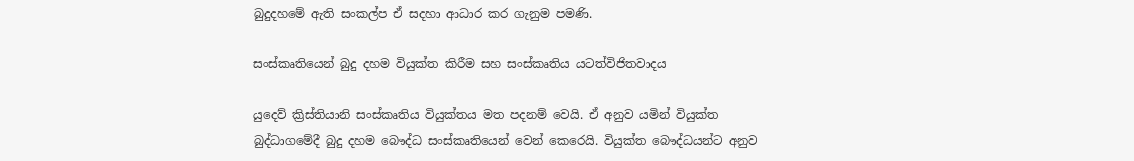බුදුදහමේ ඇති සංකල්ප ඒ සදහා ආධාර කර ගැනුම පමණි.

සංස්කෘති‍යෙන් බුදු දහම වියුක්ත කිරීම සහ සංස්කෘතිය යටත්විජිතවාදය

යුදෙව් ක්‍රිස්තියානි සංස්කෘතිය වියුක්තය මත පදනම් වෙයි. ඒ අනුව යමින් වියුක්ත බුද්ධාගමේදී බුදු දහම බෞද්ධ සංස්කෘතියෙන් වෙන් කෙරෙයි. වියුක්ත බෞද්ධයන්ට අනුව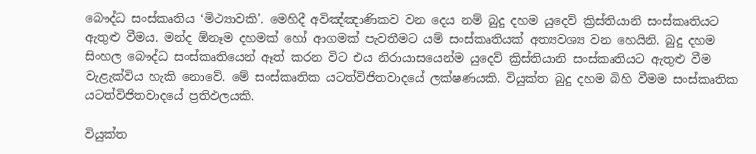බෞද්ධ සංස්කෘතිය ‘මිථ්‍යාවකි’. මෙහිදී අවිඤ්ඤාණිකව වන දෙය නම් බුදු දහම යුදෙව් ක්‍රිස්තියානි සංස්කෘතියට ඇතුළු වීමය. මන්ද ඕනෑම දහමක් හෝ ආගමක් පැවතීමට යම් සංස්කෘතියක් අත්‍යවශ්‍ය වන හෙයිනි. බුදු දහම සිංහල බෞද්ධ සංස්කෘතියෙන් ඈත් කරන විට එය නිරායාසයෙන්ම යුදෙව් ක්‍රිස්තියානි සංස්කෘතියට ඇතුළු වීම වැළැක්විය හැකි නොවේ. මේ සංස්කෘතික යටත්විජිතවාදයේ ලක්ෂණයකි. වියුක්ත බුදු දහම බිහි වීමම සංස්කෘතික යටත්විජිතවාදයේ ප්‍රතිඵලයකි.

වියුක්ත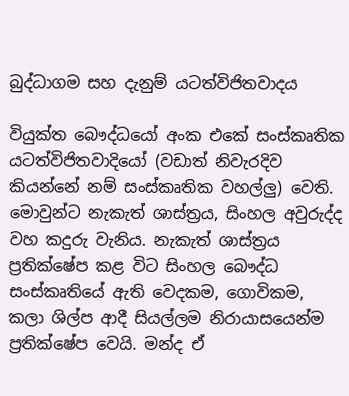බුද්ධාගම සහ දැනුම් යටත්විජිතවාදය

වියුක්ත බෞද්ධයෝ අංක එකේ සංස්කෘතික යටත්විජිතවාදියෝ (වඩාත් නිවැරදිව කියන්නේ නම් සංස්කෘතික වහල්ලු) වෙති. මොවුන්ට නැකැත් ශාස්ත්‍රය, සිංහල අවුරුද්ද වහ කදුරු වැනිය. නැකැත් ශාස්ත්‍රය ප්‍රතික්ෂේප කළ විට සිංහල බෞද්ධ සංස්කෘතියේ ඇති වෙදකම, ගොවිකම, කලා ශිල්ප ආදී සියල්ලම නිරායාසයෙන්ම ප්‍රතික්ෂේප වෙයි. මන්ද ඒ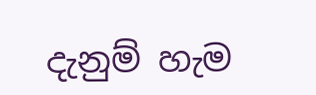දැනුම් හැම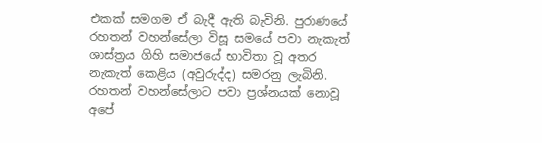එකක් සමගම ඒ බැදී ඇති බැවිනි. පුරාණයේ රහතන් වහන්සේලා විසූ සමයේ පවා නැකැත් ශාස්ත්‍රය ගිහි සමාජයේ භාවිතා වූ අතර නැකැත් කෙළිය (අවුරුද්ද) සමරනු ලැබිනි. රහතන් වහන්සේලාට පවා ප්‍රශ්නයක් නොවූ අපේ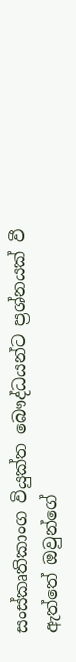සංස්කෘතිකාංග වියුක්ත බෞද්ධයන්ට ප්‍රශ්නයක් වී ඇත්තේ ඔවුන්ගේ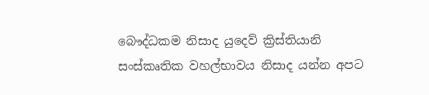බෞද්ධකම නිසාද යුදෙව් ක්‍රිස්තියානි සංස්කෘතික වහල්භාවය නිසාද යන්න අපට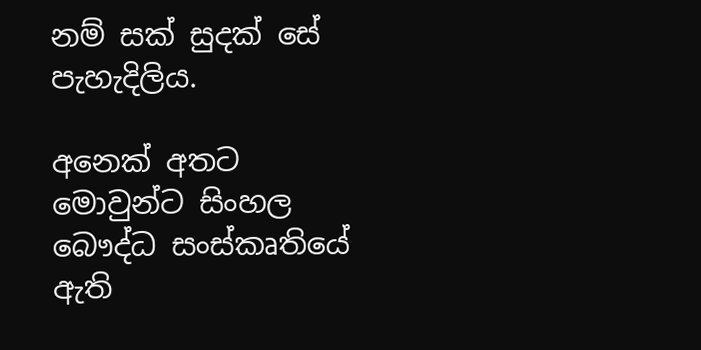නම් සක් සුදක් සේ පැහැදිලිය.

අනෙක් අතට මොවුන්ට සිංහල‌ බෞද්ධ සංස්කෘතියේ ඇති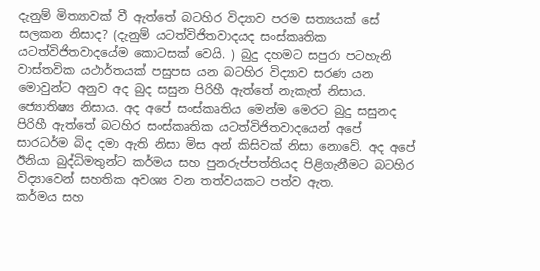දැනුම් මිත්‍යාවක් වී ඇත්තේ බටහිර විද්‍යාව පරම සත්‍යයක් සේ සලකන නිසාද? (දැනුම් යටත්විජිතවාදයද සංස්කෘතික යටත්විජිතවාදයේම කොටසක් වෙයි. ) බුදු දහමට සපුරා පටහැනි වාස්තවික යථාර්තයක් පසුපස යන බටහිර විද්‍යාව සරණ යන මොවුන්ට අනුව අද බුද සසුන පිරිහී ඇත්තේ නැකැත් නිසාය. ජ්‍යොතිෂ්‍ය නිසාය. අද අපේ සංස්කෘතිය මෙන්ම මෙරට බුදු සසුනද පිරිහී ඇත්තේ බටහිර සංස්කෘතික යටත්විජිතවාදයෙන් අපේ සාරධර්ම බිද දමා ඇති නිසා මිස අන් කිසිවක් නිසා නොවේ. අද අපේ ඊනියා බුද්ධිමතුන්ට කර්මය සහ පුනරුප්පත්තියද පිළිගැනීමට බටහිර විද්‍යාවෙන් සහතික අවශ්‍ය වන තත්වයකට පත්ව ඇත.
කර්මය සහ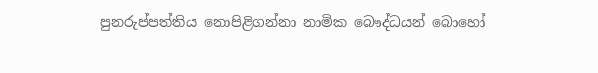පුනරුප්පත්තිය නොපිළිගන්නා නාමික බෞද්ධයන් බොහෝ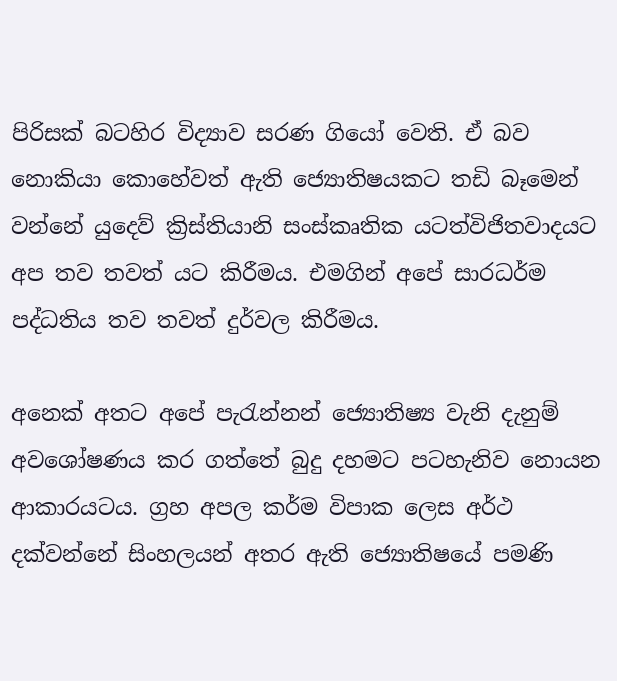පිරිසක් බටහිර විද්‍යාව සරණ ගියෝ වෙති. ඒ බව නොකියා කොහේවත් ඇති ජ්‍යොතිෂයකට තඩි බෑමෙන් වන්නේ යුදෙව් ක්‍රිස්තියානි සංස්කෘතික යටත්විජිතවාදයට අප තව තවත් යට කිරීමය. එමගින් අපේ සාරධර්ම පද්ධතිය තව තවත් දුර්වල කිරීමය.

අනෙක් අතට අපේ පැරැන්නන් ජ්‍යොතිෂ්‍ය වැනි දැනුම් අවශෝෂණය කර ගත්තේ බුදු දහමට පටහැනිව නොයන ආකාරයටය. ග්‍රහ අපල කර්ම විපාක ලෙස අර්ථ දක්වන්නේ සිංහලයන් අතර ඇති ජ්‍යොතිෂයේ පමණි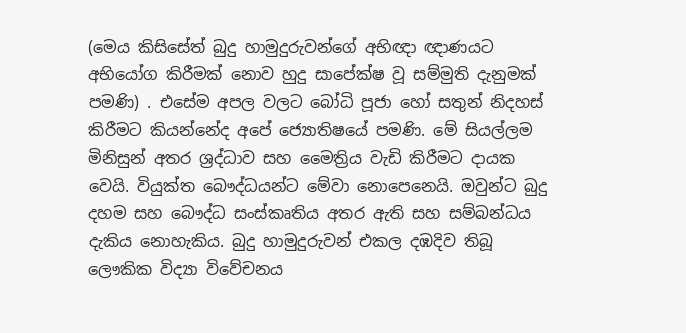(මෙය කිසිසේත් බුදු හාමුදුරුවන්ගේ අභිඥා ඥාණයට අභියෝග කිරීමක් නොව හුදු සාපේක්ෂ වූ සම්මුති දැනුමක් පමණි) . එසේම අපල වලට බෝධි පූජා හෝ සතුන් නිදහස් කිරීමට කියන්නේද අපේ ජ්‍යොතිෂයේ පමණි. මේ සියල්ලම මිනිසුන් අතර ශ්‍රද්ධාව සහ මෛත්‍රිය වැඩි කිරීමට දායක වෙයි. වියුක්ත බෞද්ධයන්ට මේවා නොපෙනෙයි. ඔවුන්ට බුදු දහම සහ බෞද්ධ සංස්කෘතිය අතර ඇති සහ සම්බන්ධය දැකිය නොහැකිය. බුදු හාමුදුරුවන් එකල දඹදිව තිබූ ලෞකික විද්‍යා විවේචනය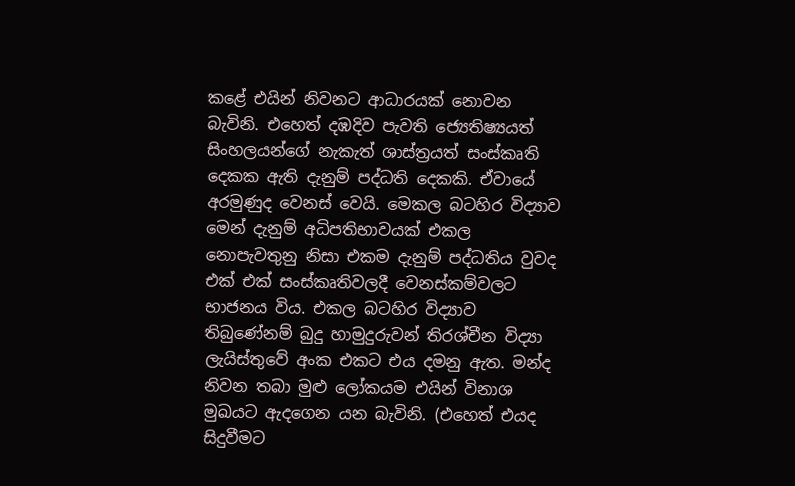කළේ එයින් නිවනට ආධාරයක් නොවන බැවිනි. එහෙත් දඹදිව පැවති ජ්‍යෙතිෂ්‍යයත් සිංහලයන්ගේ නැකැත් ශාස්ත්‍රයත් සංස්කෘති දෙකක ඇති දැනුම් පද්ධති දෙකකි. ඒවායේ අරමුණුද වෙනස් වෙයි. මෙකල බටහිර විද්‍යාව මෙන් දැනුම් අධිපතිභාවයක් එකල නොපැවතුනු නිසා එකම දැනුම් පද්ධතිය වුවද එක් එක් සංස්කෘතිවලදී වෙනස්කම්වලට භාජනය විය. එකල බටහිර විද්‍යාව තිබුණේනම් බුදු හාමුදුරුවන් තිරශ්චීන විද්‍යා ලැයිස්තුවේ අංක එකට එය දමනු ඇත. මන්ද නිවන තබා මුළු ලෝකයම එයින් විනාශ මුඛයට ඇදගෙන යන බැවිනි. (එහෙත් එයද සිදුවීමට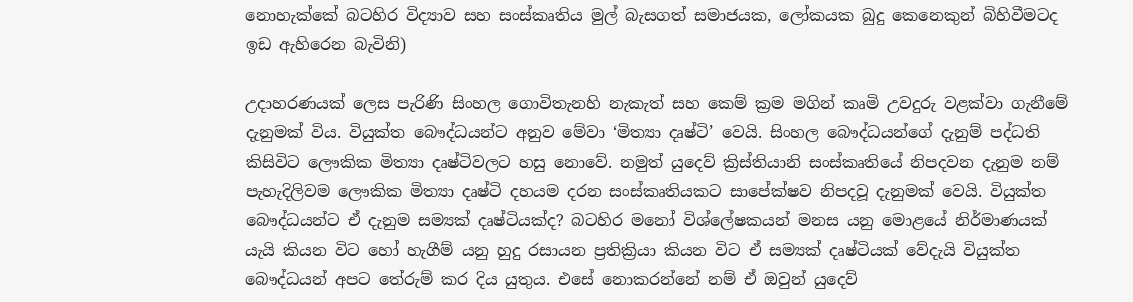නොහැක්කේ බටහිර විද්‍යාව සහ සංස්කෘතිය මුල් බැසගත් සමාජයක, ලෝකයක බුදු කෙනෙකුන් බිහිවීමටද ඉඩ ඇහිරෙන බැවිනි)

උදාහරණයක් ලෙස පැරිණි සිංහල ගොවිතැනහි නැකැත් සහ කෙම් ක්‍රම මගින් කෘමි උවදුරු වළක්වා ගැනීමේ දැනුමක් විය. වියුක්ත බෞද්ධයන්ට අනුව මේවා ‘මිත්‍යා දෘෂ්ටි’ වෙයි. සිංහල බෞද්ධයන්ගේ දැනුම් පද්ධති කිසිවිට ලෞකික මිත්‍යා දෘෂ්ටිවලට හසු නොවේ. නමුත් යුදෙව් ක්‍රිස්තියානි සංස්කෘතියේ නිපදවන දැනුම නම් පැහැදිලිවම ලෞකික මිත්‍යා දෘෂ්ටි දහයම දරන සංස්කෘතියකට සාපේක්ෂව නිපදවූ දැනුමක් වෙයි. වියුක්ත බෞද්ධයන්ට ඒ දැනුම සම්‍යක් දෘෂ්ටියක්ද? බටහිර මනෝ විශ්ලේෂකයන් මනස යනු මොළයේ නිර්මාණයක් යැයි කියන විට හෝ හැගීම් යනු හුදු රසායන ප්‍රතික්‍රියා කියන විට ඒ සම්‍යක් දෘෂ්ටියක් වේදැයි වියුක්ත බෞද්ධයන් අපට තේරුම් කර දිය යුතුය. එසේ නොකරන්නේ නම් ඒ ඔවුන් යුදෙව්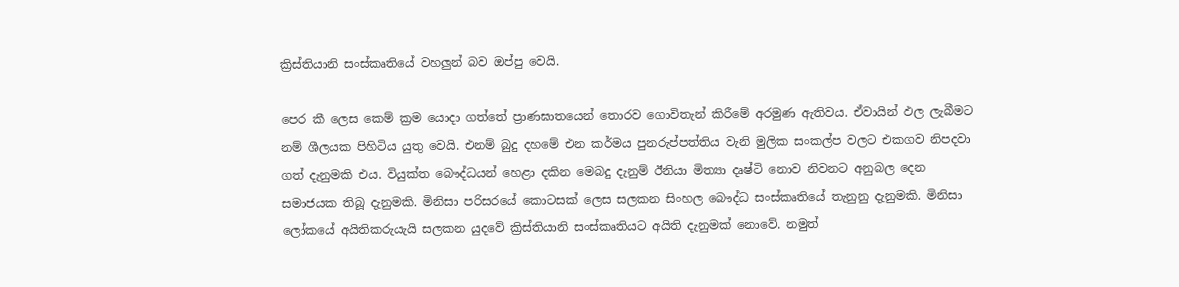ක්‍රිස්තියානි සංස්කෘතියේ වහලුන් බව ඔප්පු වෙයි.

පෙර කී ලෙස කෙම් ක්‍රම යොදා ගත්තේ ප්‍රාණඝාතයෙන් තොරව ගොවිතැන් කිරීමේ අරමුණ ඇතිවය. ඒවායින් ඵල ලැබීමට නම් ශීලයක පිහිටිය යුතු වෙයි. එනම් බුදු දහමේ එන කර්මය පුනරුප්පත්තිය වැනි මුලික සංකල්ප වලට එකගව නිපදවා ගත් දැනුමකි එය. වියුක්ත බෞද්ධයන් හෙළා දකින මෙබදු දැනුම් ඊනියා මිත්‍යා දෘෂ්ටි නොව නිවනට අනුබල දෙන සමාජයක තිබූ දැනුමකි. මිනිසා පරිසරයේ කොටසක් ලෙස සලකන සිංහල බෞද්ධ සංස්කෘතියේ තැනුනු දැනුමකි. මිනිසා ලෝකයේ අයිතිකරුයැයි සලකන යුදවේ ක්‍රිස්තියානි සංස්කෘතියට අයිති දැනුමක් නොවේ. නමුත්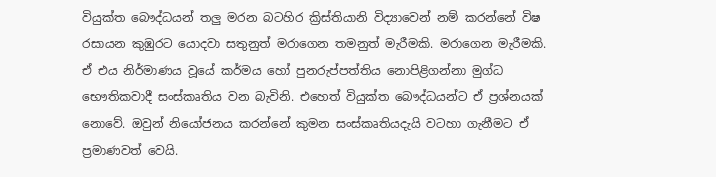වියුක්ත බෞද්ධයන් තලු මරන බටහිර ක්‍රිස්තියානි විද්‍යාවෙන් නම් කරන්නේ විෂ රසායන කුඹුරට යොදවා සතුනුත් මරාගෙන තමනුත් මැරීමකි. මරාගෙන මැරීමකි. ඒ එය නිර්මාණය වූයේ කර්මය හෝ පුනරුප්පත්තිය නොපිළිගන්නා මුග්ධ භෞතිකවාදී සංස්කෘතිය වන බැවිනි. එහෙත් වියුක්ත බෞද්ධයන්ට ඒ ප්‍රශ්නයක් නොවේ. ඔවුන් නියෝජනය කරන්නේ කුමන සංස්කෘතියදැයි වටහා ගැනීමට ඒ ප්‍රමාණවත් වෙයි.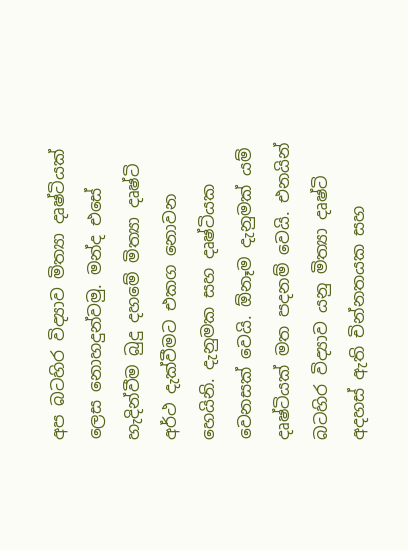අප බටහිර විද්‍යාව මිත්‍යා දෘෂ්ටියක් ලෙස නොහදුන්වමු. මන්ද එසේ හැදින්වීම බුදු දහමේ මිත්‍යා දෘෂ්ටි අර්ථ දැක්වීමට එකග නොවන හෙයිනි. දැනුමක සහ දෘෂ්ටියක වෙනසක් වෙයි. ඕනෑම දැනුමක් යම් දෘෂ්ටියක් මත පදනම් වෙයි. එනයින් බටහිර විද්‍යාව යනු මිත්‍යා දෘෂ්ටි අදහස් ඇති චින්නතයක සහ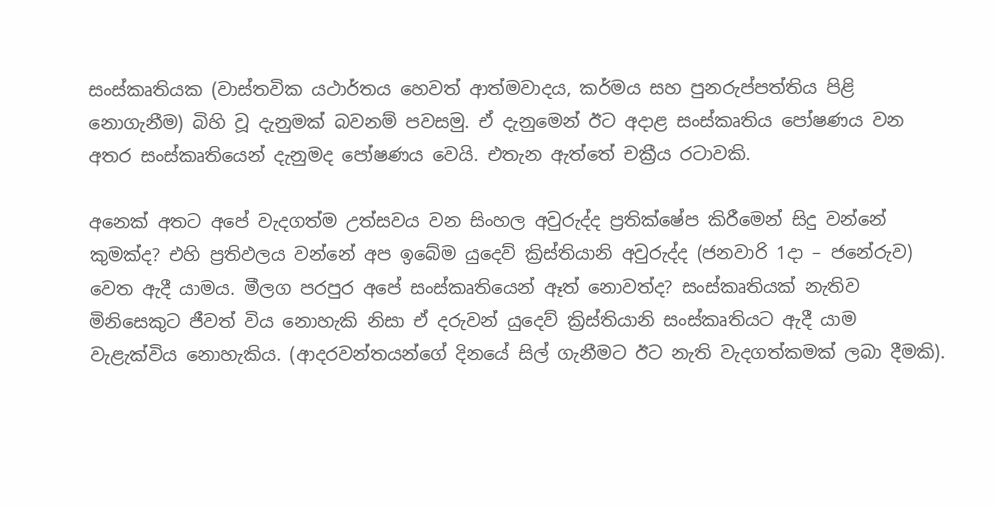සංස්කෘතියක (වාස්තවික යථාර්තය හෙවත් ආත්මවාදය, කර්මය සහ පුනරුප්පත්තිය පිළි නොගැනීම) බිහි වූ දැනුමක් බවනම් පවසමු. ඒ දැනුමෙන් ඊට අදාළ සංස්කෘතිය පෝෂණය වන අතර සංස්කෘතියෙන් දැනුමද පෝෂණය වෙයි. එතැන ඇත්තේ චක්‍රීය රටාවකි.

අනෙක් අතට අපේ වැදගත්ම උත්සවය වන සිංහල අවුරුද්ද ප්‍රතික්ෂේප කිරීමෙන් සිදු වන්නේ කුමක්ද? එහි ප්‍රතිඵලය වන්නේ අප ඉබේම යුදෙව් ක්‍රිස්තියානි අවුරුද්ද (ජනවාරි 1දා – ජනේරුව) වෙත ඇදී යාමය. මීලග පරපුර අපේ සංස්කෘතියෙන් ඈත් නොවත්ද? සංස්කෘතියක් නැතිව මිනිසෙකුට ජීවත් විය නොහැකි නිසා ඒ දරුවන් යුදෙව් ක්‍රිස්තියානි සංස්කෘතියට ඇදී යාම වැළැක්විය නොහැකිය. (ආදරවන්තයන්ගේ දිනයේ සිල් ගැනීමට ඊට නැති වැදගත්කමක් ලබා දීමකි).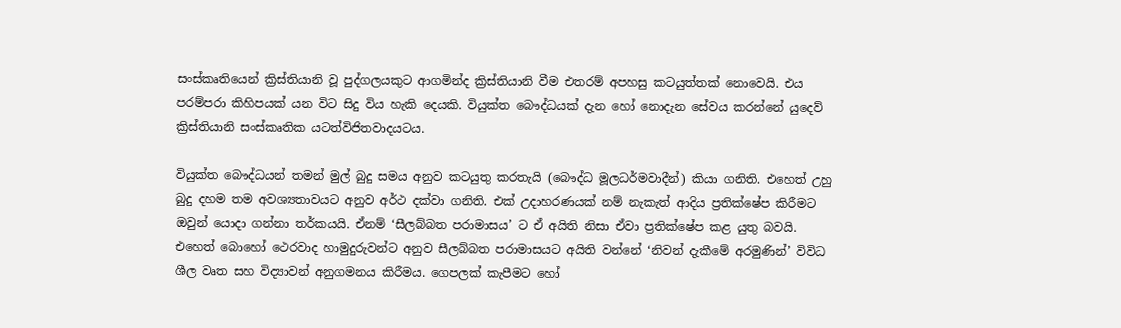සංස්කෘතියෙන් ක්‍රිස්තියානි වූ පුද්ගලයකුට ආගමින්ද ක්‍රිස්තියානි වීම එතරම් අපහසු කටයුත්තක් නොවෙයි. එය පරම්පරා කිහිපයක් යන විට සිදු විය හැකි දෙයකි. වියුක්ත බෞද්ධයක් දැන හෝ නොදැන සේවය කරන්නේ යුදෙව් ක්‍රිස්තියානි සංස්කෘතික යටත්විජිතවාදයටය.

වියුක්ත බෞද්ධයන් තමන් මුල් බුදු සමය අනුව කටයුතු කරතැයි (බෞද්ධ මූලධර්මවාදීන්) කියා ගනිති. එහෙත් උහු බුදු දහම තම අවශ්‍යතාවයට අනුව අර්ථ දක්වා ගනිති. එක් උදාහරණයක් නම් නැකැත් ආදිය ප්‍රතික්ෂේප කිරීමට ඔවුන් යොදා ගන්නා තර්කයයි. ඒනම් ‘සීලබ්බත පරාමාසය’ ට ඒ අයිති නිසා ඒවා ප්‍රතික්ෂේප කළ යුතු බවයි. එහෙත් බොහෝ ථෙරවාද හාමුදුරුවන්ට අනුව සීලබ්බත පරාමාසයට අයිති වන්නේ ‘නිවන් දැකීමේ අරමුණින්’ විවිධ ශීල වෘත සහ විද්‍යාවන් අනුගමනය කිරීමය. ගෙපලක් කැපීමට හෝ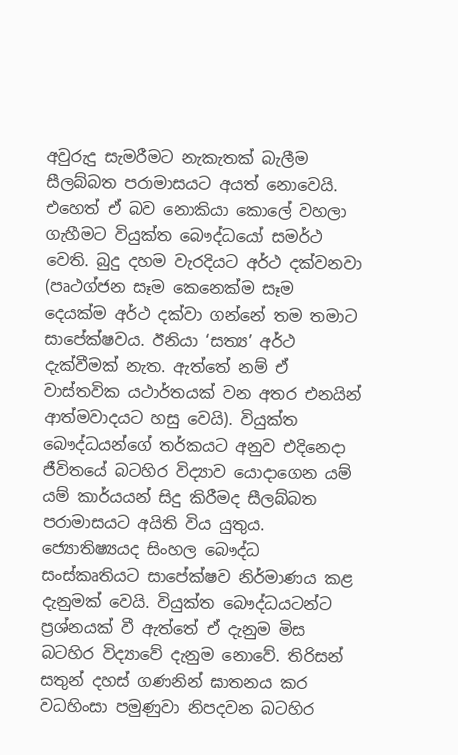අවුරුදු සැමරීමට නැකැතක් බැලීම සීලබ්බත පරාමාසයට අයත් නොවෙයි. එහෙත් ඒ බව නොකියා කොලේ වහලා ගැහීමට වියුක්ත බෞද්ධයෝ සමර්ථ වෙති. බුදු දහම වැරදියට අර්ථ දක්වනවා (පෘථග්ජන සෑම කෙනෙක්ම සෑම දෙයක්ම අර්ථ දක්වා ගන්නේ තම තමාට සාපේක්ෂවය. ඊනියා ‘සත්‍ය’ අර්ථ දැක්වීමක් නැත. ඇත්තේ නම් ඒ වාස්තවික යථාර්තයක් වන අතර එනයින් ආත්මවාදයට හසු වෙයි). වියුක්ත බෞද්ධයන්ගේ තර්කයට අනුව එදිනෙදා ජීවිතයේ බටහිර විද්‍යාව යොදාගෙන යම් යම් කාර්යයන් සිදු කිරීමද සීලබ්බත පරාමාසයට අයිති විය යුතුය. ජ්‍යොතිෂ්‍යයද සිංහල බෞද්ධ සංස්කෘතියට සාපේක්ෂව නිර්මාණය කළ දැනුමක් වෙයි. වියුක්ත බෞද්ධයටන්ට ප්‍රශ්නයක් වී ඇත්තේ ඒ දැනුම මිස බටහිර විද්‍යාවේ දැනුම නොවේ. තිරිසන් සතුන් දහස් ගණනින් ඝාතනය කර වධහිංසා පමුණුවා නිපදවන බටහිර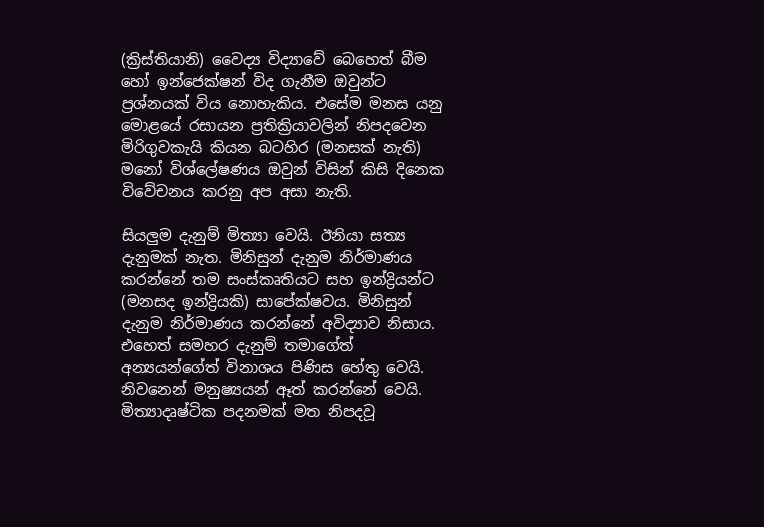(ක්‍රිස්තියානි) වෛද්‍ය විද්‍යාවේ බෙහෙත් බීම හෝ ඉන්ජෙක්ෂන් විද ගැනීම ඔවුන්ට ප්‍රශ්නයක් විය නොහැකිය. එසේම මනස යනු මොළයේ රසායන ප්‍රතික්‍රියාවලින් නිපදවෙන මිරිගුවකැයි කියන බටහිර (මනසක් නැති) මනෝ විශ්ලේෂණය ඔවුන් විසින් කිසි දිනෙක විවේචනය කරනු අප අසා නැති.

සියලුම දැනුම් මිත්‍යා වෙයි. ඊනියා සත්‍ය දැනුමක් නැත. මිනිසුන් දැනුම නිර්මාණය කරන්නේ තම සංස්කෘතියට සහ ඉන්ද්‍රියන්ට (මනසද ඉන්ද්‍රියකි) සාපේක්ෂවය. මිනිසුන් දැනුම නිර්මාණය කරන්නේ අවිද්‍යාව නිසාය. එහෙත් සමහර දැනුම් තමාගේත් අන්‍යයන්ගේත් විනාශය පිණිස හේතු වෙයි. නිවනෙන් මනුෂ්‍යයන් ඈත් කරන්නේ වෙයි. මිත්‍යාදෘෂ්ටික පදනමක් මත නිපදවූ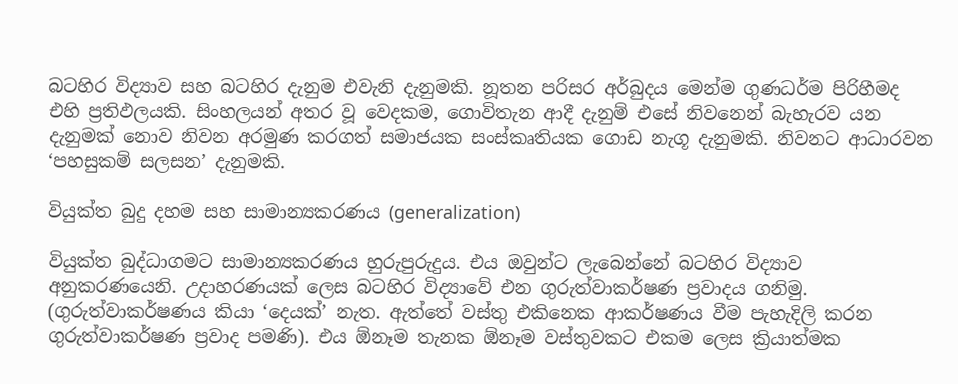බටහිර විද්‍යාව සහ බටහිර දැනුම එවැනි දැනුමකි. නූතන පරිසර අර්බුදය මෙන්ම ගුණධර්ම පිරිහීමද එහි ප්‍රතිඵලයකි. සිංහලයන් අතර වූ වෙදකම, ගොවිතැන ආදී දැනුම් එසේ නිවනෙන් බැහැරව යන දැනුමක් නොව නිවන අරමුණ කරගත් සමාජයක සංස්කෘතියක ගොඩ නැගූ දැනුමකි. නිවනට ආධාරවන ‘පහසුකම් සලසන’ දැනුමකි.

වියුක්ත බුදු දහම සහ සාමාන්‍යකරණය (generalization)

වියුක්ත බුද්ධාගමට සාමාන්‍යකරණය හුරුපුරුදුය. එය ඔවුන්ට ලැබෙන්නේ බටහිර විද්‍යාව අනුකරණයෙනි. උදාහරණයක් ලෙස බටහිර විද්‍යාවේ එන ගුරුත්වාකර්ෂණ ප්‍රවාදය ගනිමු. (ගුරුත්වාකර්ෂණය කියා ‘දෙයක්’ නැත. ඇත්තේ වස්තු එකිනෙක ආකර්ෂණය වීම පැහැදිලි කරන ගුරුත්වාකර්ෂණ ප්‍රවාද පමණි). එය ඕනෑම තැනක ඕනෑම වස්තුවකට එකම ලෙස ක්‍රියාත්මක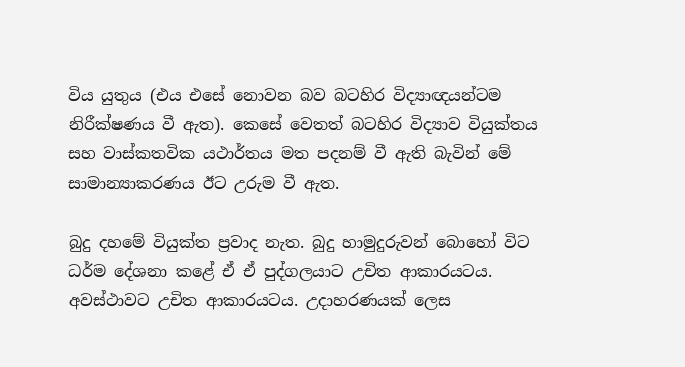විය යුතුය (එය එසේ නොවන බව බටහිර විද්‍යාඥයන්ටම නිරීක්ෂණය වී ඇත). කෙසේ වෙතත් බටහිර විද්‍යාව වියුක්තය සහ වාස්කතවික යථාර්තය මත පදනම් වී ඇති බැවින් මේ සාමාන්‍යාකරණය ඊට උරුම වී ඇත.

බුදු දහමේ වියුක්ත ප්‍රවාද නැත. බුදු හාමුදුරුවන් බොහෝ විට ධර්ම දේශනා කළේ ඒ ඒ පුද්ගලයාට උචිත ආකාරයටය. අවස්ථාවට උචිත ආකාරයටය. උදාහරණයක් ලෙස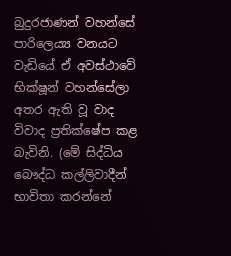බුදුරජාණන් වහන්සේ පාරිලෙය්‍ය වනයට වැඩියේ ඒ අවස්ථාවේ භික්ෂූන් වහන්සේලා අතර ඇති වූ වාද විවාද ප්‍රතික්ෂේප කළ බැවිනි. (මේ සිද්ධිය බෞද්ධ කල්ලිවාදීන් භාවිතා කරන්නේ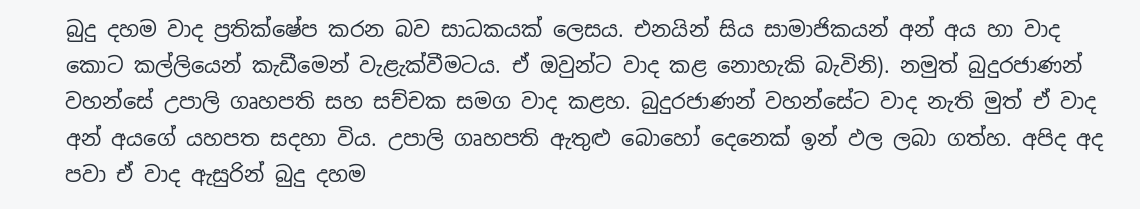බුදු දහම වාද ප්‍රතික්ෂේප කරන බව සාධකයක් ලෙසය. එනයින් සිය සාමාජිකයන් අන් අය හා වාද කොට කල්ලියෙන් කැඩීමෙන් වැළැක්වීමටය. ඒ ඔවුන්ට වාද කළ නොහැකි බැවිනි). නමුත් බුදුරජාණන් වහන්සේ උපාලි ගෘහපති සහ සච්චක සමග වාද කළහ. බුදුරජාණන් වහන්සේට වාද නැති මුත් ඒ වාද අන් අයගේ යහපත සදහා විය. උපාලි ගෘහපති ඇතුළු බොහෝ දෙනෙක් ඉන් ඵල ලබා ගත්හ. අපිද අද පවා ඒ වාද ඇසුරින් බුදු දහම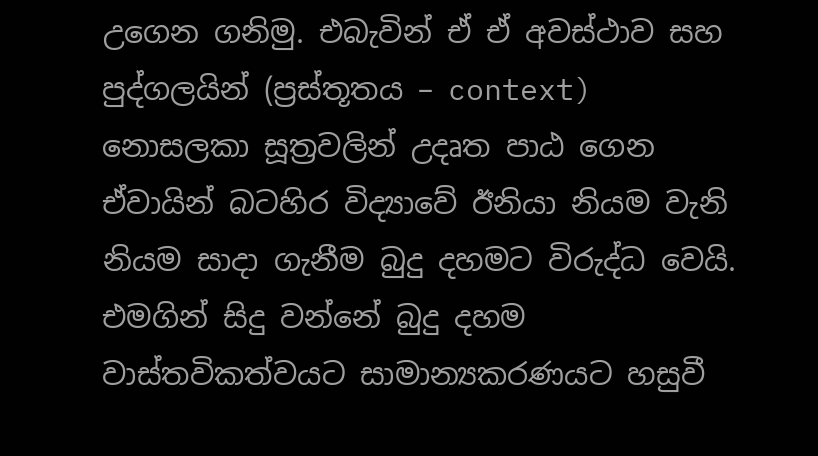උගෙන ගනිමු. එබැවින් ඒ ඒ අවස්ථාව සහ පුද්ගලයින් (ප්‍රස්තූතය – context) නොසලකා සූත්‍රවලින් උදෘත පාඨ ගෙන ඒවායින් බටහිර විද්‍යාවේ ඊනියා නියම වැනි නියම සාදා ගැනීම බුදු දහමට විරුද්ධ වෙයි. එමගින් සිදු වන්නේ බුදු දහම වාස්තවිකත්වයට සාමාන්‍යකරණයට හසුවී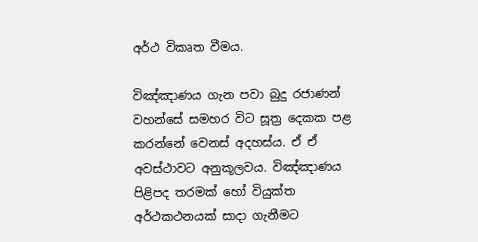අර්ථ විකෘත වීමය.

විඤ්ඤාණය ගැන පවා බුදු රජාණන් වහන්සේ සමහර විට සූත්‍ර දෙකක පළ කරන්නේ වෙනස් අදහස්ය. ඒ ඒ අවස්ථාවට අනුකූලවය. විඤ්ඤාණය පිළිපද තරමක් හෝ වියුක්ත අර්ථකථනයක් සාදා ගැනීමට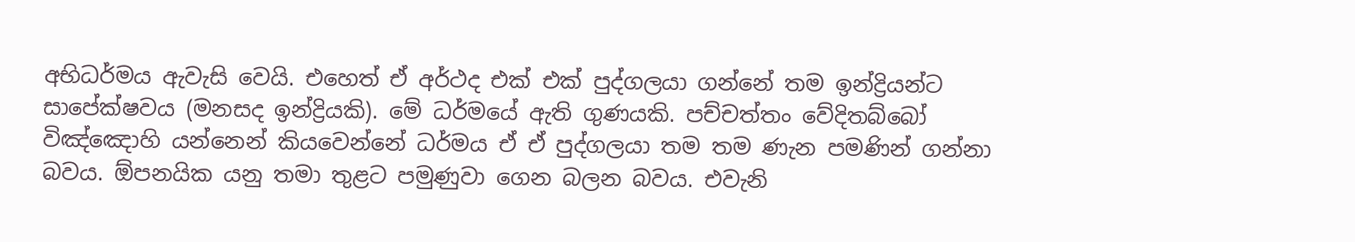අභිධර්මය ඇවැසි වෙයි. එහෙත් ඒ අර්ථද එක් එක් පුද්ගලයා ගන්නේ තම ඉන්ද්‍රියන්ට සාපේක්ෂවය (මනසද ඉන්ද්‍රියකි). මේ ධර්මයේ ඇති ගුණයකි. පච්චත්තං වේදිතබ්බෝ විඤ්ඤොහි යන්නෙන් කියවෙන්නේ ධර්මය ඒ ඒ පුද්ගලයා තම තම ණැන පමණින් ගන්නා බවය. ඕපනයික යනු තමා තුළට පමුණුවා ගෙන බලන බවය. එවැනි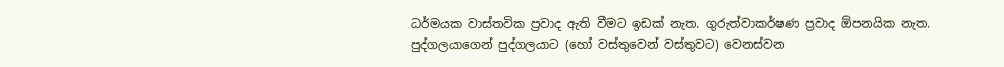ධර්මයක වාස්තවික ප්‍රවාද ඇති වීමට ඉඩක් නැත. ගුරුත්වාකර්ෂණ ප්‍රවාද ඕපනයික නැත. පුද්ගලයාගෙන් පුද්ගලයාට (හෝ වස්තුවෙන් වස්තුවට) වෙනස්වන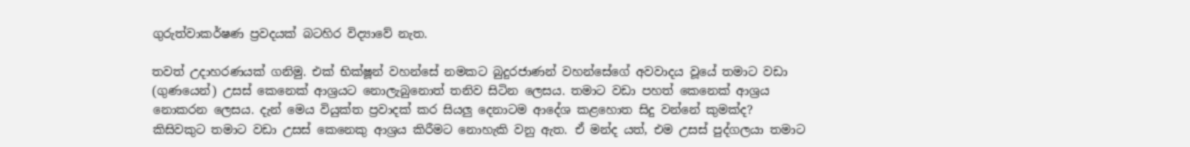ගුරුත්වාකර්ෂණ ප්‍රවදයක් බටහිර විද්‍යාවේ නැත.

තවත් උදාහරණයක් ගනිමු. එක් භික්ෂූන් වහන්සේ නමකට බුදුරජාණන් වහන්සේගේ අවවාදය වූයේ තමාට වඩා (ගුණයෙන්) උසස් කෙනෙක් ආශ්‍රයට නොලැබුනොත් තනිව සිටින ලෙසය. තමාට වඩා පහත් කෙනෙක් ආශ්‍රය නොකරන ලෙසය. දැන් මෙය වියුක්ත ප්‍රවාදක් කර සියලු දෙනාටම ආදේශ කළහොත සිදු වන්නේ කුමක්ද? කිසිවකුට තමාට වඩා උසස් කෙනෙකු ආශ්‍රය කිරීමට නොහැකි වනු ඇත. ඒ මන්ද යත්, එම උසස් පුද්ගලයා තමාට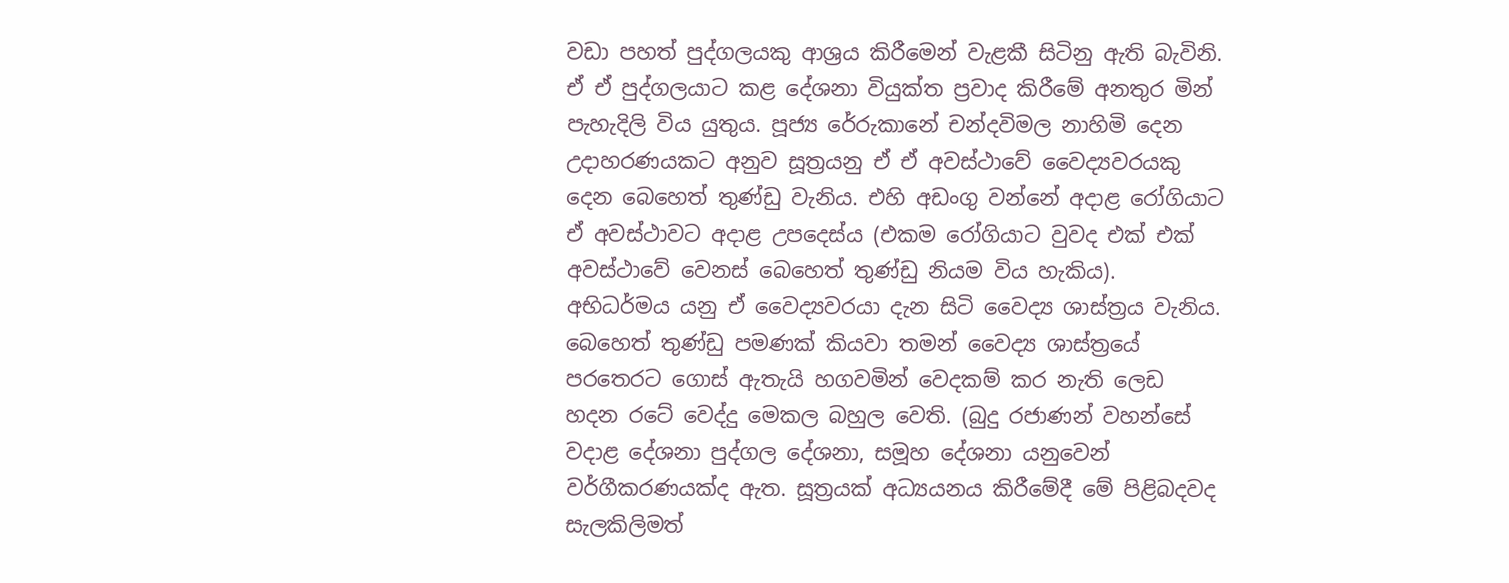වඩා පහත් පුද්ගලයකු ආශ්‍රය කිරීමෙන් වැළකී සිටිනු ඇති බැවිනි. ඒ ඒ පුද්ගලයාට කළ දේශනා වියුක්ත ප්‍රවාද කිරීමේ අනතුර මින් පැහැදිලි විය යුතුය. පූජ්‍ය රේරුකානේ චන්දවිමල නාහිමි දෙන උදාහරණයකට අනුව සූත්‍රයනු ඒ ඒ අවස්ථාවේ වෛද්‍යවරයකු දෙන බෙහෙත් තුණ්ඩු වැනිය. එහි අඩංගු වන්නේ අදාළ රෝගියාට ඒ අවස්ථාවට අදාළ උපදෙස්ය (එකම රෝගියාට වුවද එක් එක් අවස්ථාවේ වෙනස් බෙහෙත් තුණ්ඩු නියම විය හැකිය). අභිධර්මය යනු ඒ වෛද්‍යවරයා දැන සිටි වෛද්‍ය ශාස්ත්‍රය වැනිය. බෙහෙත් තුණ්ඩු පමණක් කියවා තමන් වෛද්‍ය ශාස්ත්‍රයේ පරතෙරට ගොස් ඇතැයි හගවමින් වෙදකම් කර නැති ලෙඩ හදන රටේ වෙද්දු මෙකල බහුල වෙති. (බුදු රජාණන් වහන්සේ වදාළ දේශනා පුද්ගල දේශනා, සමූහ දේශනා යනුවෙන් වර්ගීකරණයක්ද ඇත. සූත්‍රයක් අධ්‍යයනය කිරීමේදී මේ පිළිබදවද සැලකිලිමත්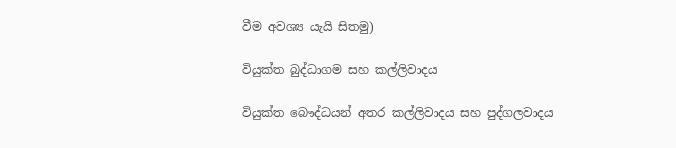වීම අවශ්‍ය යැයි සිතමු)

වියුක්ත බුද්ධාගම සහ කල්ලිවාදය

වියුක්ත බෞද්ධයන් අතර කල්ලිවාදය සහ පුද්ගලවාදය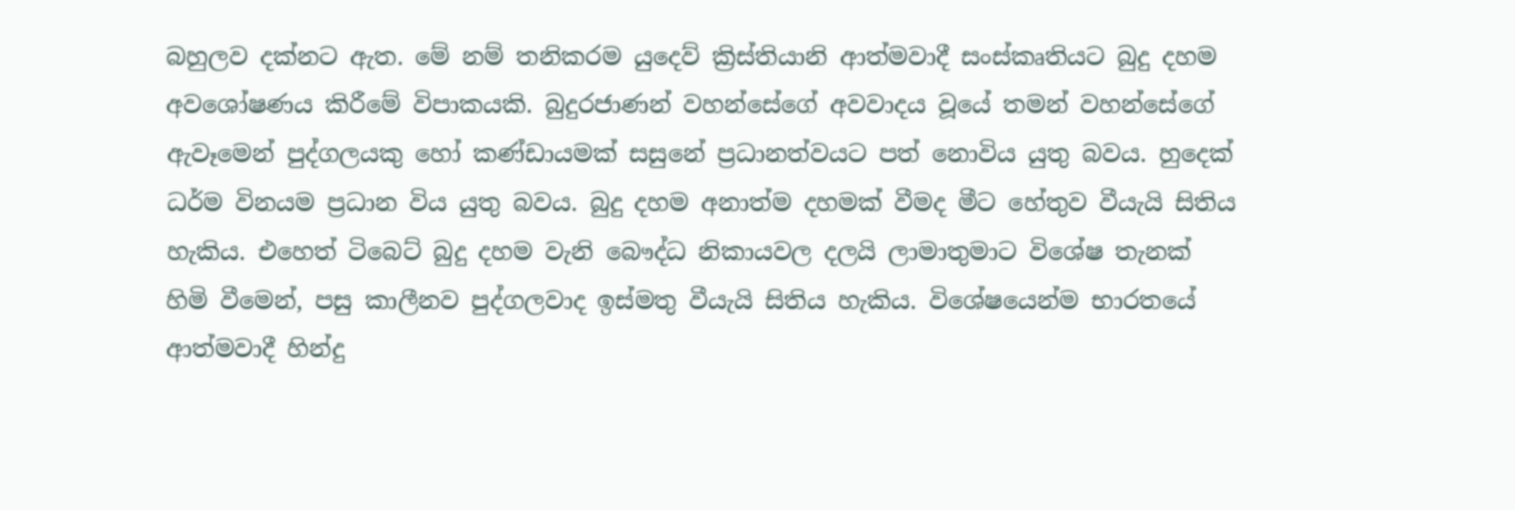බහුලව දක්නට ඇත. මේ නම් තනිකරම යුදෙව් ක්‍රිස්තියානි ආත්මවාදී සංස්කෘතියට බුදු දහම අවශෝෂණය කිරීමේ විපාකයකි. බුදුරජාණන් වහන්සේගේ අවවාදය වූයේ තමන් වහන්සේගේ ඇවෑමෙන් පුද්ගලයකු හෝ කණ්ඩායමක් සසුනේ ප්‍රධානත්වයට පත් නොවිය යුතු බවය. හුදෙක් ධර්ම විනයම ප්‍රධාන විය යුතු බවය. බුදු දහම අනාත්ම දහමක් වීමද මීට හේතුව වීයැයි සිතිය හැකිය. එහෙත් ටිබෙට් බුදු දහම වැනි බෞද්ධ නිකායවල දලයි ලාමාතුමාට විශේෂ තැනක් හිමි වීමෙන්, පසු කාලීනව පුද්ගලවාද ඉස්මතු වීයැයි සිතිය හැකිය. විශේෂයෙන්ම භාරතයේ ආත්මවාදී හින්දු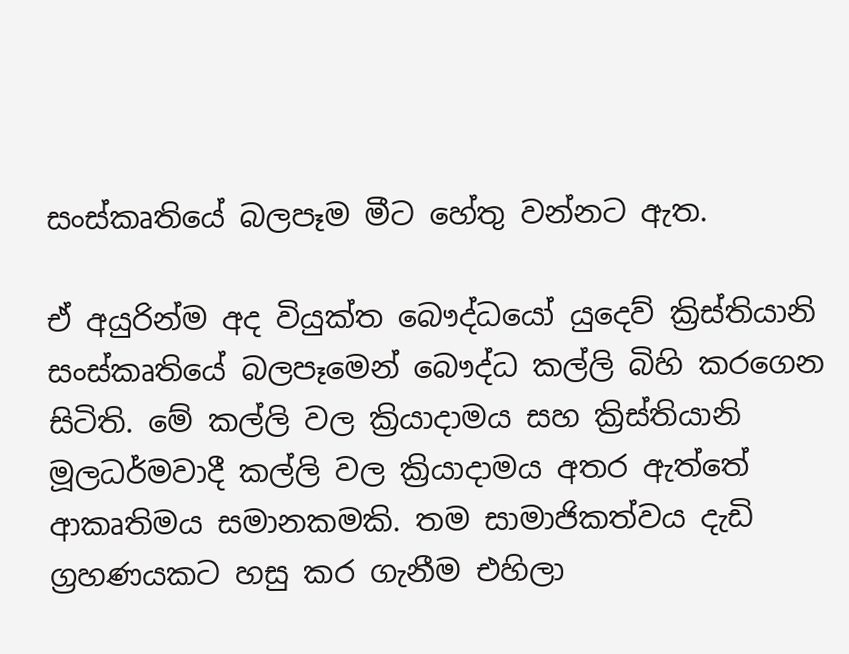සංස්කෘතියේ බලපෑම මීට හේතු වන්නට ඇත.

ඒ අයුරින්ම අද වියුක්ත බෞද්ධයෝ යුදෙව් ක්‍රිස්තියානි සංස්කෘතියේ බලපෑමෙන් බෞද්ධ කල්ලි බිහි කරගෙන සිටිති. මේ කල්ලි වල ක්‍රියාදාමය සහ ක්‍රිස්තියානි මූලධර්මවාදී කල්ලි වල ක්‍රියාදාමය අතර ඇත්තේ ආකෘතිමය සමානකමකි. තම සාමාජිකත්වය දැඩි ග්‍රහණයකට හසු කර ගැනීම එහිලා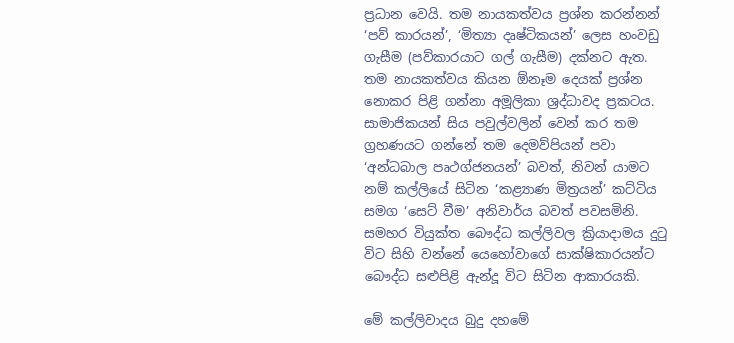ප්‍රධාන වෙයි. තම නායකත්වය ප්‍රශ්න කරන්නන් ‘පව් කාරයන්’, ‘මිත්‍යා දෘෂ්ටිකයන්’ ලෙස හංවඩු ගැසීම (පව්කාරයාට ගල් ගැසීම) දක්නට ඇත. තම නායකත්වය කියන ඕනෑම දෙයක් ප්‍රශ්න නොකර පිළි ගන්නා අමූලිකා ශ්‍රද්ධාවද ප්‍රකටය. සාමාජිකයන් සිය පවුල්වලින් වෙන් කර තම ග්‍රහණයට ගන්නේ තම දෙමව්පියන් පවා ‘අන්ධබාල පෘථග්ජනයන්’ බවත්, නිවන් යාමට නම් කල්ලියේ සිටින ‘කළ්‍යාණ මිත්‍රයන්’ කට්ටිය සමග ‘සෙට් වීම’ අනිවාර්ය බවත් පවසමිනි. සමහර වියුක්ත බෞද්ධ කල්ලිවල ක්‍රියාදාමය දුටු විට සිහි වන්නේ යෙහෝවාගේ සාක්ෂිකාරයන්ට බෞද්ධ සළුපිළි ඇන්දූ විට සිටින ආකාරයකි.

මේ කල්ලිවාදය බුදු දහමේ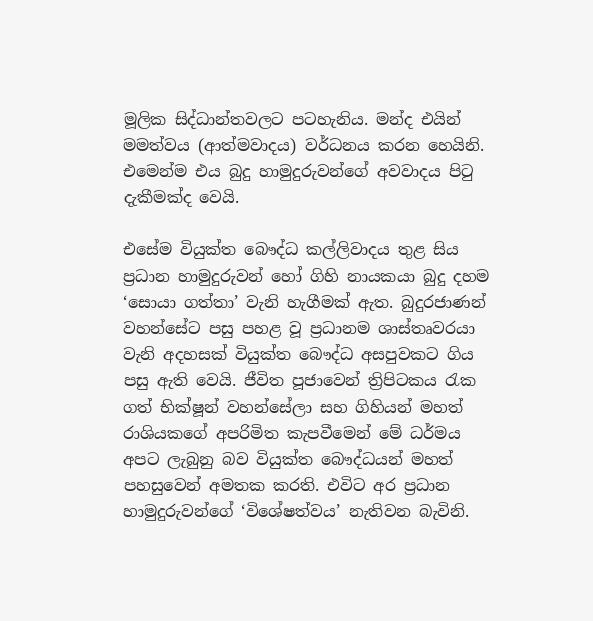මූලික සිද්ධාන්තවලට පටහැනිය. මන්ද එයින් මමත්වය (ආත්මවාදය) වර්ධනය කරන හෙයිනි. එමෙන්ම එය බුදු හාමුදුරුවන්ගේ අවවාදය පිටු දැකීමක්ද වෙයි.

එසේම වියුක්ත බෞද්ධ කල්ලිවාදය තුළ සිය ප්‍රධාන හාමුදුරුවන් හෝ ගිහි නායකයා බුදු දහම ‘සොයා ගත්තා’ වැනි හැගීමක් ඇත. බුදුරජාණන් වහන්සේට පසු පහළ වූ ප්‍රධානම ශාස්තෘවරයා වැනි අදහසක් වියුක්ත බෞද්ධ අසපුවකට ගිය පසු ඇති වෙයි. ජීවිත පූජාවෙන් ත්‍රිපිටකය රැක ගත් භික්ෂූන් වහන්සේලා සහ ගිහියන් මහත් රාශියකගේ අපරිමිත කැපවීමෙන් මේ ධර්මය අපට ලැබුනු බව වියුක්ත බෞද්ධයන් මහත් පහසුවෙන් අමතක කරති. එවිට අර ප්‍රධාන හාමුදුරුවන්ගේ ‘විශේෂත්වය’ නැතිවන බැවිනි.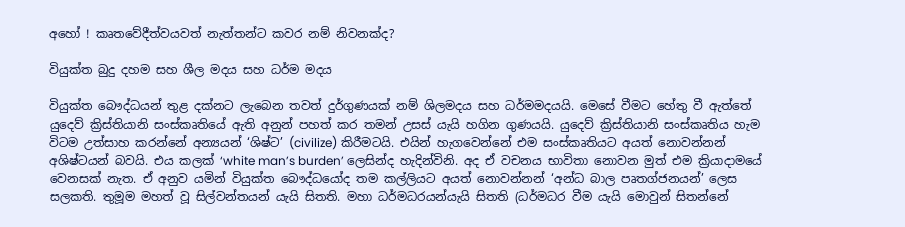අහෝ ! කෘතවේදීත්වයවත් නැත්තන්ට කවර නම් නිවනක්ද?

වියුක්ත බුදු දහම සහ ශීල මදය සහ ධර්ම මදය

වියුක්ත බෞද්ධයන් තුළ දක්නට ලැබෙන තවත් දුර්ගුණයක් නම් ශිලමදය සහ ධර්මමදයයි. මෙසේ වීමට හේතු වී ඇත්තේ යුදෙව් ක්‍රිස්තියානි සංස්කෘතියේ ඇති අනුන් පහත් කර තමන් උසස් යැයි හගින ගුණයයි. යුදෙව් ක්‍රිස්තියානි සංස්කෘතිය හැම විටම උත්සාහ කරන්නේ අන්‍යයන් ‘ශිෂ්ට’ (civilize) කිරීමටයි. එයින් හැගවෙන්නේ එම සංස්කෘතියට අයත් නොවන්නන් අශිෂ්ටයන් බවයි. එය කලක් ‘white man’s burden’ ලෙසින්ද හැදින්විනි. අද ඒ වචනය භාවිතා නොවන මුත් එම ක්‍රියාදාමයේ වෙනසක් නැත. ඒ අනුව යමින් වියුක්ත බෞද්ධයෝද තම කල්ලියට අයත් නොවන්නන් ‘අන්ධ බාල පෘතග්ජනයන්’ ලෙස සලකති. තුමූම මහත් වූ සිල්වන්තයන් යැයි සිතති. මහා ධර්මධරයන්යැයි සිතති (ධර්මධර වීම යැයි මොවුන් සිතන්නේ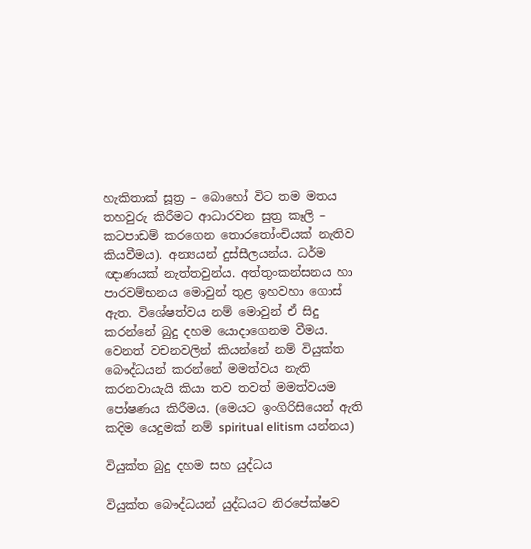හැකිතාක් සූත්‍ර – බොහෝ විට තම මතය තහවුරු කිරීමට ආධාරවන සුත්‍ර කෑලි – කටපාඩම් කරගෙන තොරතෝංචියක් නැතිව කියවීමය). අන්‍යයන් දුස්සීලයන්ය. ධර්ම ඥාණයක් නැත්තවුන්ය. අත්තුංකන්සනය හා පාරවම්භනය මොවුන් තුළ ඉහවහා ගොස් ඇත. විශේෂත්වය නම් මොවුන් ඒ සිදු කරන්නේ බුදු දහම යොදාගෙනම වීමය. වෙනත් වචනවලින් කියන්නේ නම් වියුක්ත බෞද්ධයන් කරන්නේ මමත්වය නැති කරනවායැයි කියා තව තවත් මමත්වයම පෝෂණය කිරීමය. (මෙයට ඉංගිරිසියෙන් ඇති කදිම යෙදුමක් නම් spiritual elitism යන්නය)

වියුක්ත බුදු දහම සහ යුද්ධය

වියුක්ත බෞද්ධයන් යුද්ධයට නිරපේක්ෂව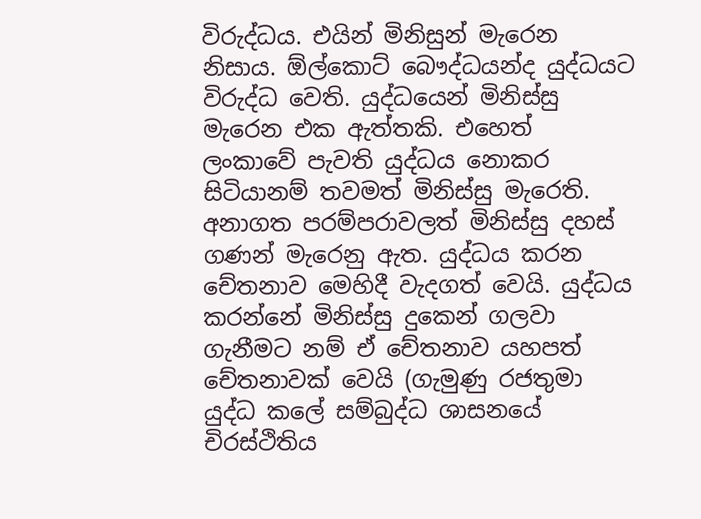විරුද්ධය. එයින් මිනිසුන් මැරෙන නිසාය. ඕල්කොට් බෞද්ධයන්ද යුද්ධයට විරුද්ධ වෙති. යුද්ධයෙන් මිනිස්සු මැරෙන එක ඇත්තකි. එහෙත් ලංකාවේ පැවති යුද්ධය නොකර සිටියානම් තවමත් මිනිස්සු මැරෙති. අනාගත පරම්පරාවලත් මිනිස්සු දහස් ගණන් මැරෙනු ඇත. යුද්ධය කරන චේතනාව මෙහිදී වැදගත් වෙයි. යුද්ධය කරන්නේ මිනිස්සු දුකෙන් ගලවා ගැනීමට නම් ඒ චේතනාව යහපත් චේතනාවක් වෙයි (ගැමුණු රජතුමා යුද්ධ කලේ සම්බුද්ධ ශාසනයේ චිරස්ථිතිය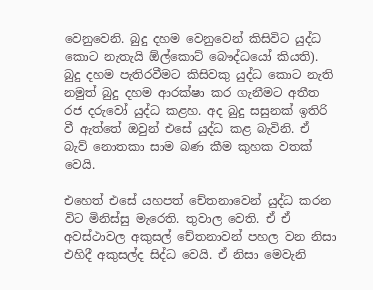වෙනුවෙනි. බුදු දහම වෙනුවෙන් කිසිවිට යුද්ධ කොට නැතැයි ඕල්කොට් බෞද්ධයෝ කියති). බුදු දහම පැතිරවීමට කිසිවකු යුද්ධ කොට නැති නමුත් බුදු දහම ආරක්ෂා කර ගැනීමට අතීත රජ දරුවෝ යුද්ධ කළහ. අද බුදු සසුනක් ඉතිරි වී ඇත්තේ ඔවුන් එසේ යුද්ධ කළ බැවිනි. ඒ බැව් නොතකා සාම බණ කීම කුහක වතක් වෙයි.

එහෙත් එසේ යහපත් චේතනාවෙන් යුද්ධ කරන විට මිනිස්සු මැරෙති. තුවාල වෙති. ඒ ඒ අවස්ථාවල අකුසල් චේතනාවන් පහල වන නිසා එහිදී අකුසල්ද සිද්ධ වෙයි. ඒ නිසා මෙවැනි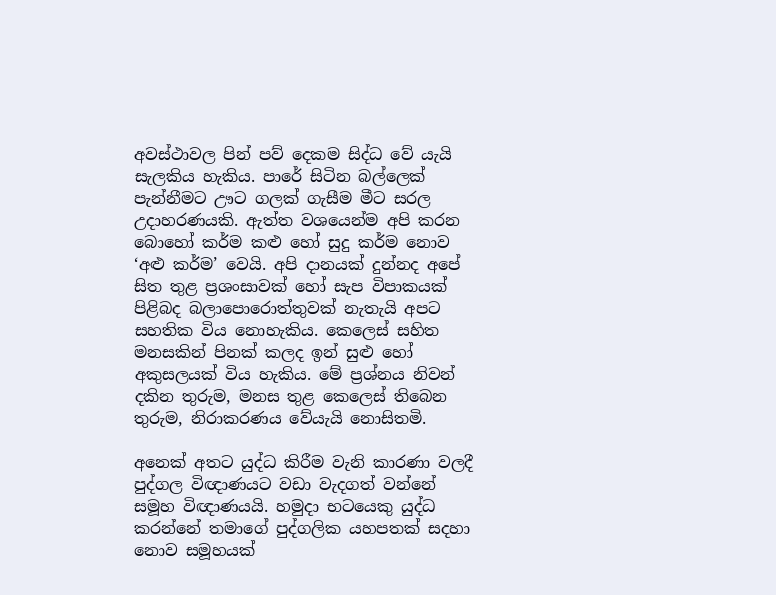අවස්ථාවල පින් පව් දෙකම සිද්ධ වේ යැයි සැලකිය හැකිය. පාරේ සිටින බල්ලෙක් පැන්නීමට ඌට ගලක් ගැසීම මීට සරල උදාහරණයකි. ඇත්ත වශයෙන්ම අපි කරන බොහෝ කර්ම කළු හෝ සුදු කර්ම නොව ‘අළු කර්ම’ වෙයි. අපි දානයක් දුන්නද අපේ සිත තුළ ප්‍රශංසාවක් හෝ සැප විපාකයක් පිළිබද බලාපොරොත්තුවක් නැතැයි අපට සහතික විය නොහැකිය. කෙලෙස් සහිත මනසකින් පිනක් කලද ඉන් සුළු හෝ අකුසලයක් විය හැකිය. මේ ප්‍රශ්නය නිවන් දකින තුරුම, මනස තුළ කෙලෙස් තිබෙන තුරුම, නිරාකරණය වේයැයි නොසිතමි.

අනෙක් අතට යුද්ධ කිරීම වැනි කාරණා වලදී පුද්ගල විඥාණයට වඩා වැදගත් වන්නේ සමූහ විඥාණයයි. හමුදා භටයෙකු යුද්ධ කරන්නේ තමාගේ පුද්ගලික යහපතක් සදහා නොව සමූහයක්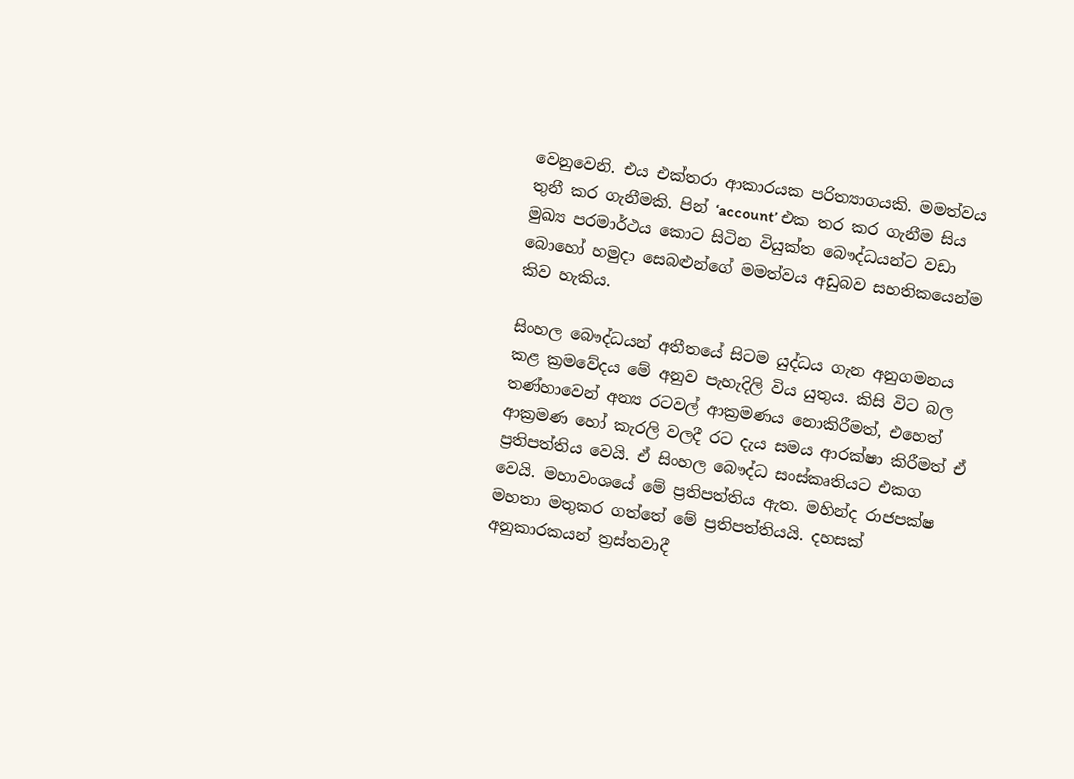වෙනුවෙනි. එය එක්තරා ආකාරයක පරිත්‍යාගයකි. මමත්වය තුනී කර ගැනීමකි. පින් ‘account’ එක තර කර ගැනීම සිය මුඛ්‍ය පරමාර්ථය කොට සිටින වියුක්ත බෞද්ධයන්ට වඩා බොහෝ හමුදා සෙබළුන්ගේ මමත්වය අඩුබව සහතිකයෙන්ම කිව හැකිය.

සිංහල බෞද්ධයන් අතීතයේ සිටම යුද්ධය ගැන අනුගමනය කළ ක්‍රමවේදය මේ අනුව පැහැදිලි විය යුතුය. කිසි විට බල තණ්හාවෙන් අන්‍ය රටවල් ආක්‍රමණය නොකිරීමත්, එහෙත් ආක්‍රමණ හෝ කැරලි වලදී රට දැය සමය ආරක්ෂා කිරීමත් ඒ ප්‍රතිපත්තිය වෙයි. ඒ සිංහල බෞද්ධ සංස්කෘතියට එකග වෙයි. මහාවංශයේ මේ ප්‍රතිපත්තිය ඇත. මහින්ද රාජපක්ෂ මහතා මතුකර ගත්තේ මේ ප්‍රතිපත්තියයි. දහසක් අනුකාරකයන් ත්‍රස්තවාදී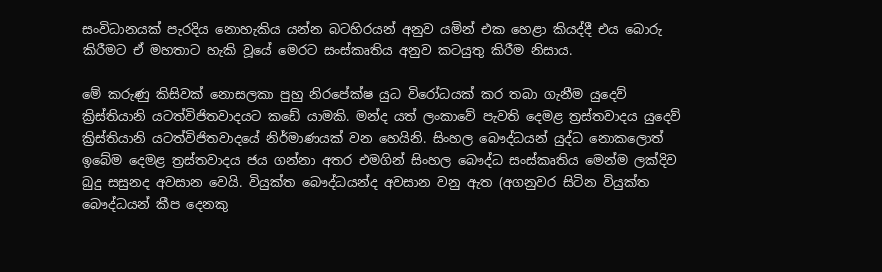සංවිධානයක් පැරදිය නොහැකිය යන්න බටහිරයන් අනුව යමින් එක හෙළා කියද්දී එය බොරු කිරීමට ඒ මහතාට හැකි වූයේ මෙරට සංස්කෘතිය අනුව කටයුතු කිරීම නිසාය.

මේ කරුණු කිසිවක් නොසලකා පුහු නිරපේක්ෂ යුධ විරෝධයක් කර තබා ගැනීම යුදෙව් ක්‍රිස්තියානි යටත්විජිතවාදයට කඩේ යාමකි. මන්ද යත් ලංකාවේ පැවති දෙමළ ත්‍රස්තවාදය යුදෙව් ක්‍රිස්තියානි යටත්විජිත‌වාදයේ නිර්මාණයක් වන හෙයිනි. සිංහල බෞද්ධයන් යුද්ධ නොකලොත් ඉබේම දෙමළ ත්‍රස්තවාදය ජය ගන්නා අතර එමගින් සිංහල බෞද්ධ සංස්කෘතිය මෙන්ම ලක්දිව බුදු සසුනද අවසාන වෙයි. වියුක්ත බෞද්ධයන්ද අවසාන වනු ඇත (අගනුවර සිටින වියුක්ත බෞද්ධයන් කීප දෙනකු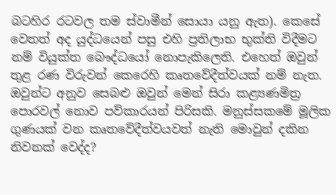බටහිර රටවල තම ස්වාමීන් සොයා යනු ඇත). කෙසේ වෙතත් අද යුද්ධයෙන් පසු එහි ප්‍රතිලාභ භුක්ති විදීමට නම් වියුක්ත බෞද්ධයෝ නොපැකිලෙති. එහෙත් ඔවුන් තුළ රණ විරුවන් කෙරෙහි කෘතවේදීත්වයක් නම් නැත. ඔවුන්ට අනුව සෙබළු ඔවුන් මෙන් සිරා කළ්‍යණමිත්‍ර පොරවල් නොව පව්කාරයන් පිරිසකි. මනුස්සකමේ මූලික ගුණයක් වන කෘතවේදීත්වයවත් නැති මොවුන් දකින නිවනක් වෙද්ද?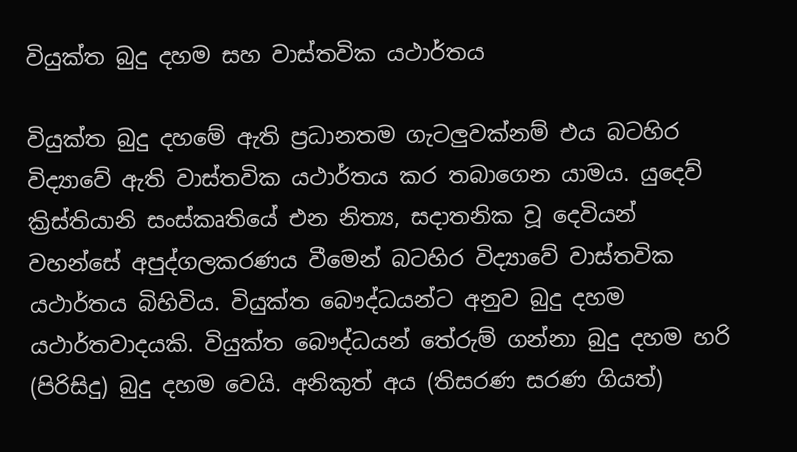වියුක්ත බුදු දහම සහ වාස්තවික යථාර්තය

වියුක්ත බුදු දහමේ ඇති ප්‍රධානතම ගැටලුවක්නම් එය බටහිර විද්‍යාවේ ඇති වාස්තවික යථාර්තය කර තබාගෙන යාමය. යුදෙව් ක්‍රිස්තියානි සංස්කෘතියේ එන නිත්‍ය, සදාතනික වූ දෙවියන් වහන්සේ අපුද්ගලකරණය වීමෙන් බටහිර විද්‍යාවේ වාස්තවික යථාර්තය බිහිවිය. වියුක්ත බෞද්ධයන්ට අනුව බුදු දහම යථාර්තවාදයකි. වියුක්ත බෞද්ධයන් තේරුම් ගන්නා බුදු දහම හරි (පිරිසිදු) බුදු දහම වෙයි. අනිකුත් අය (තිසරණ සරණ ගියත්)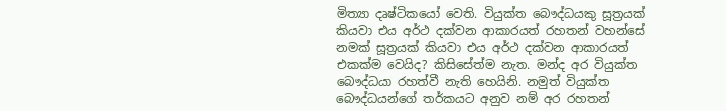මිත්‍යා දෘෂ්ටිකයෝ වෙති. වියුක්ත බෞද්ධයකු සූත්‍රයක් කියවා එය අර්ථ දක්වන ආකාරයත් රහතන් වහන්සේ නමක් සූත්‍රයක් කියවා එය අර්ථ දක්වන ආකාරයත් එකක්ම වෙයිද? කිසිසේත්ම නැත. මන්ද අර වියුක්ත බෞද්ධයා රහත්වී නැති හෙයිනි. නමුත් වියුක්ත බෞද්ධයන්ගේ තර්කයට අනුව නම් අර රහතන්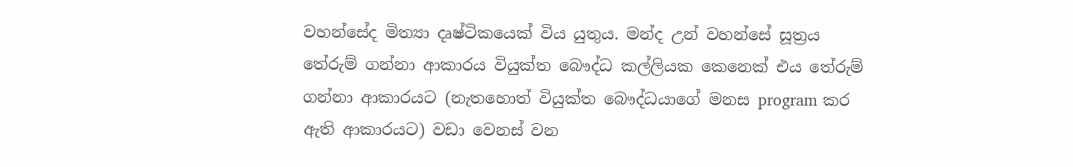වහන්සේද මිත්‍යා දෘෂ්ටිකයෙක් විය යුතුය. මන්ද උන් වහන්සේ සූත්‍රය තේරුම් ගන්නා ආකාරය වියුක්ත බෞද්ධ කල්ලියක කෙනෙක් එය තේරුම් ගන්නා ආකාරයට (නැතහොත් වියුක්ත බෞද්ධයාගේ මනස program කර ඇති ආකාරයට) වඩා වෙනස් වන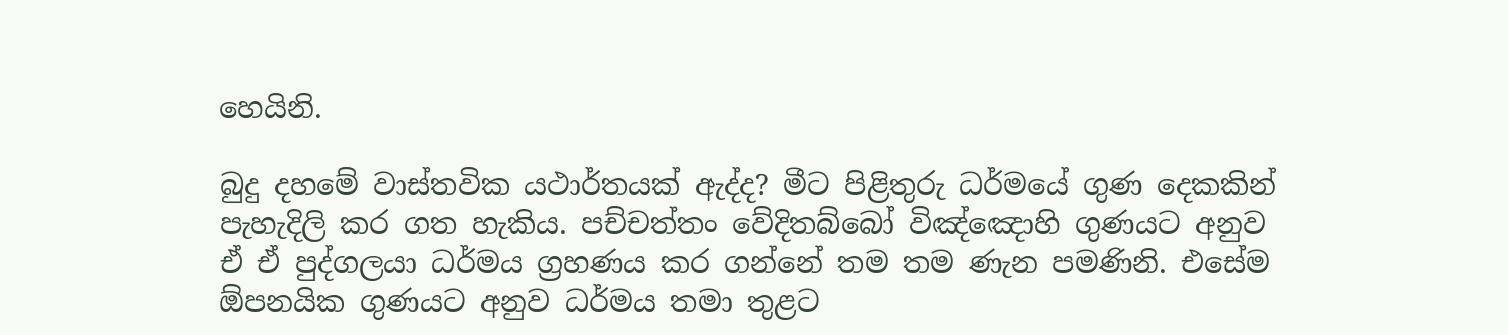හෙයිනි.

බුදු දහමේ වාස්තවික යථාර්තයක් ඇද්ද? මීට පිළිතුරු ධර්මයේ ගුණ‌ දෙකකින් පැහැදිලි කර ගත හැකිය. පච්චත්තං වේදිතබ්බෝ විඤ්ඤොහි ගුණයට අනුව ඒ ඒ පුද්ගලයා ධර්මය ග්‍රහණය කර ගන්නේ තම තම ණැන පමණිනි. එසේම ඕපනයික ගුණයට අනුව ධර්මය තමා තුළට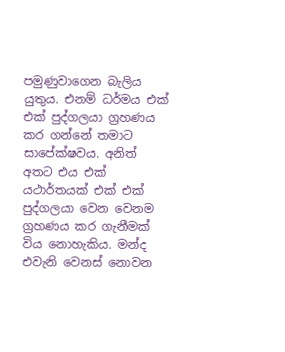පමුණුවාගෙන බැලිය යුතුය. එනම් ධර්මය එක් එක් පුද්ගලයා ග්‍රහණය කර ගන්නේ තමාට සාපේක්ෂවය. අනිත් අතට එය එක් යථාර්තයක් එක් එක් පුද්ගලයා වෙන වෙනම ග්‍රහණය කර ගැනීමක් විය නොහැකිය. මන්ද එවැනි වෙනස් නොවන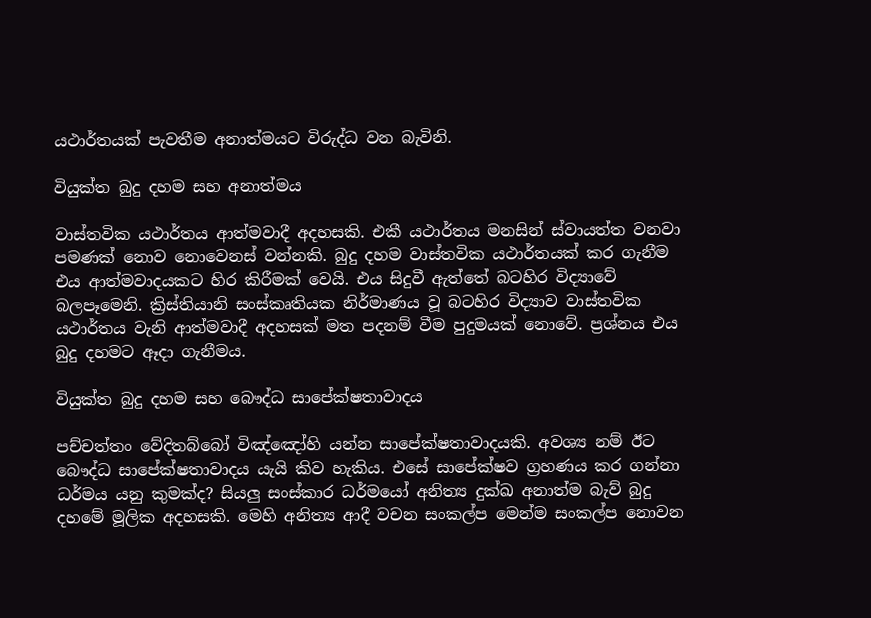යථාර්තයක් පැවතීම අනාත්මයට විරුද්ධ වන බැවිනි.

වියුක්ත බුදු දහම සහ අනාත්මය

වාස්තවික යථාර්තය ආත්මවාදී අදහසකි. එකී යථාර්තය මනසින් ස්වායත්ත වනවා පමණක් නොව නොවෙනස් වන්නකි. බුදු දහම වාස්තවික යථාර්තයක් කර ගැනීම එය ආත්මවාදයකට හිර කිරීමක් වෙයි. එය සිදුවී ඇත්තේ බටහිර විද්‍යාවේ බලපෑමෙනි. ක්‍රිස්තියානි සංස්කෘතියක නිර්මාණය වූ බටහිර විද්‍යාව වාස්තවික යථාර්තය වැනි ආත්මවාදී අදහසක් මත පදනම් වීම පුදුමයක් නොවේ. ප්‍රශ්නය එය බුදු දහමට ඈදා ගැනීමය.

වියුක්ත බුදු දහම සහ බෞද්ධ සා‍පේක්ෂතාවාදය

පච්චත්තං වේදිතබ්බෝ විඤ්ඤෝහි යන්න සාපේක්ෂතාවාදයකි. අවශ්‍ය නම් ඊට බෞද්ධ සාපේක්ෂතාවාදය යැයි කිව හැකිය. එසේ සාපේක්ෂව ග්‍රහණය කර ගන්නා ධර්මය යනු කුමක්ද? සියලු සංස්කාර ධර්මයෝ අනිත්‍ය දුක්ඛ අනාත්ම බැව් බුදු දහමේ මූලික අදහසකි. මෙහි අනිත්‍ය ආදී වචන සංකල්ප මෙන්ම සංකල්ප නොවන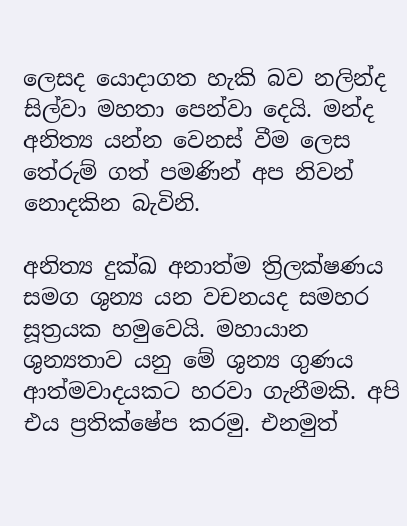ලෙසද යොදාගත හැකි බව නලින්ද සිල්වා මහතා පෙන්වා දෙයි. මන්ද අනිත්‍ය යන්න වෙනස් වීම ලෙස තේරුම් ගත් පමණින් අප නිවන් නොදකින බැවිනි.

අනිත්‍ය දුක්ඛ අනාත්ම ත්‍රිලක්ෂණය සමග ශුන්‍ය යන වචනයද සමහර සූත්‍රයක හමුවෙයි. මහායාන ශුන්‍යතාව යනු මේ ශුන්‍ය ගුණය ආත්මවාදයකට හරවා ගැනීමකි. අපි එය ප්‍රතික්ෂේප කරමු. එනමුත්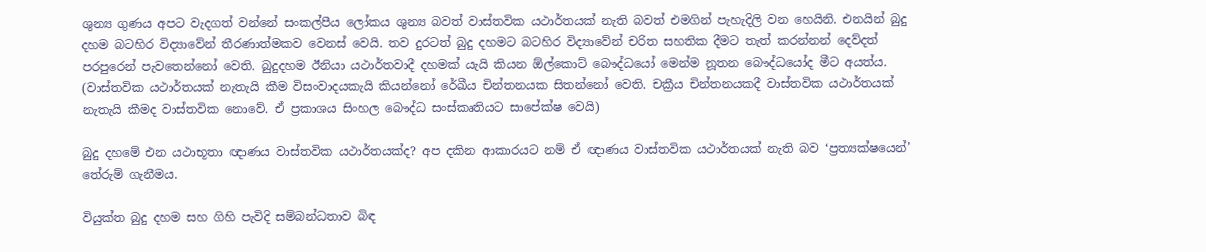ශුන්‍ය ගුණය අපට වැදගත් වන්නේ සංකල්පීය ලෝකය ශුන්‍ය බවත් වාස්තවික යථාර්තයක් නැති බවත් එමගින් පැහැදිලි වන හෙයිනි. එනයින් බුදු දහම බටහිර විද්‍යාවේන් තීරණාත්මකව වෙනස් වෙයි. තව දුරටත් බුදු දහමට බටහිර විද්‍යාවේන් චරිත සහතික දීමට තැත් කරන්නන් දෙව්දත් පරපුරෙන් පැවතෙන්නෝ වෙති. බුදුදහම ඊනියා යථාර්තවාදී දහමක් යැයි කියන ඕල්කොට් බෞද්ධයෝ මෙන්ම නූතන බෞද්ධයෝද මීට අයත්ය. (වාස්තවික යථාර්තයක් නැතැයි කීම විසංවාදයකැයි කියන්නෝ රේඛීය චින්තනයක සිතන්නෝ වෙති. චක්‍රීය චින්තනයකදී වාස්තවික යථාර්තයක් නැතැයි කීමද වාස්තවික නොවේ. ඒ ප්‍රකාශය සිංහල බෞද්ධ සංස්කෘතියට සාපේක්ෂ වෙයි)

බුදු දහමේ එන යථාභූතා ඥාණය වාස්තවික යථාර්තයක්ද? අප දකින ආකාරයට නම් ඒ ඥාණය වාස්තවික යථාර්තයක් නැති බව ‘ප්‍රත්‍යක්ෂයෙන්’ තේරුම් ගැනීමය.

වියුක්ත බුදු දහම සහ ගිහි පැවිදි සම්බන්ධතාව බිඳ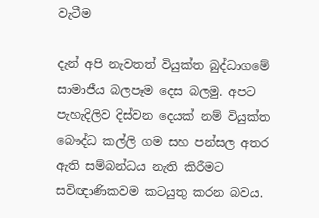වැටීම

දැන් අපි නැවතත් වියුක්ත බුද්ධාගමේ සාමාජීය බලපෑම දෙස බලමු. අපට පැහැදිලිව දිස්වන දෙයක් නම් වියුක්ත බෞද්ධ කල්ලි ගම සහ පන්සල අතර ඇති සම්බන්ධය නැති කිරීමට සවිඥාණිකවම කටයුතු කරන බවය.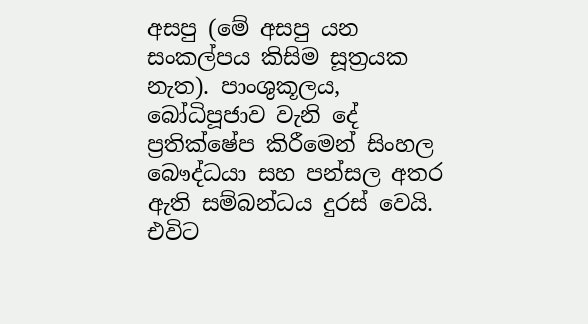අසපු (මේ අසපු යන සංකල්පය කිසිම සූත්‍රයක නැත). පාංශුකූලය, බෝධිපූජාව වැනි දේ ප්‍රතික්ෂේප කිරීමෙන් සිංහල බෞද්ධයා සහ පන්සල අතර ඇති සම්බන්ධය දුරස් වෙයි. එවිට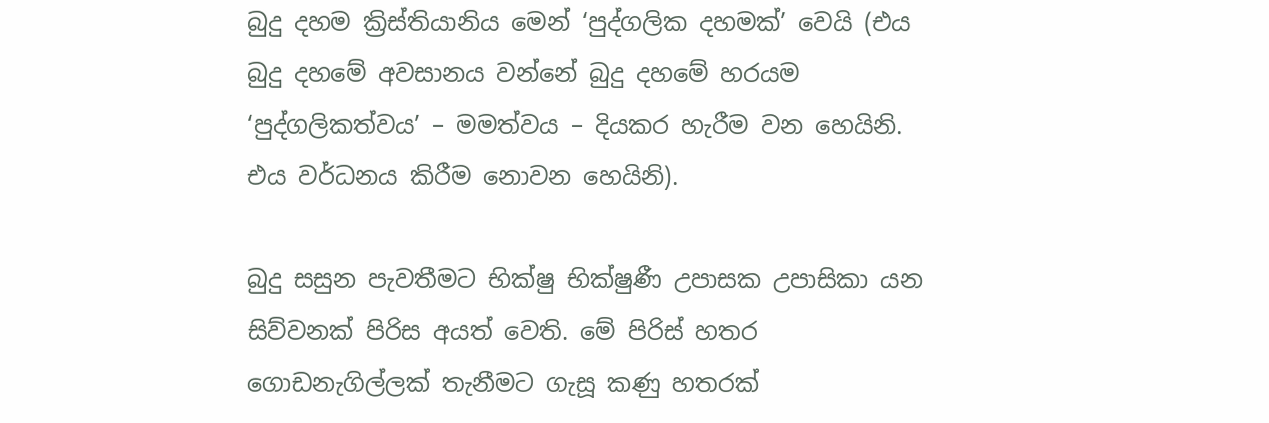බුදු දහම ක්‍රිස්තියානිය මෙන් ‘පුද්ගලික දහමක්’ වෙයි (එය බුදු දහමේ අවසානය වන්නේ බුදු දහමේ හරයම ‘පුද්ගලිකත්වය’ – මමත්වය – දියකර හැරීම වන හෙයිනි. එය වර්ධනය කිරීම නොවන හෙයිනි).

බුදු සසුන පැවතීමට භික්ෂු භික්ෂුණී උපාසක උපාසිකා යන සිව්වනක් පිරිස අයත් වෙති. මේ පිරිස් හතර ගොඩනැගිල්ලක් තැනීමට ගැසූ කණු හතරක්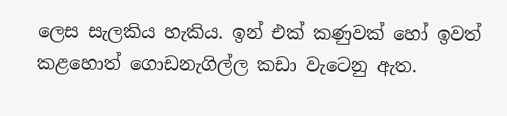ලෙස සැලකිය හැකිය. ඉන් එක් කණුවක් හෝ ඉවත් කළහොත් ගොඩනැගිල්ල කඩා වැටෙනු ඇත.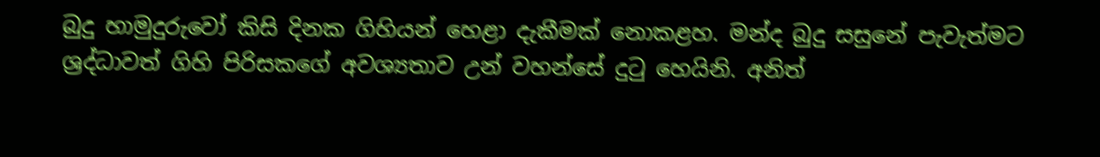බුදු හාමුදුරුවෝ කිසි දිනක ගිහියන් හෙළා දැකීමක් නොකළහ. මන්ද බුදු සසුනේ පැවැත්මට ශ්‍රද්ධාවත් ගිහි පිරිසකගේ අවශ්‍යතාව උන් වහන්සේ දුටු හෙයිනි. අනිත්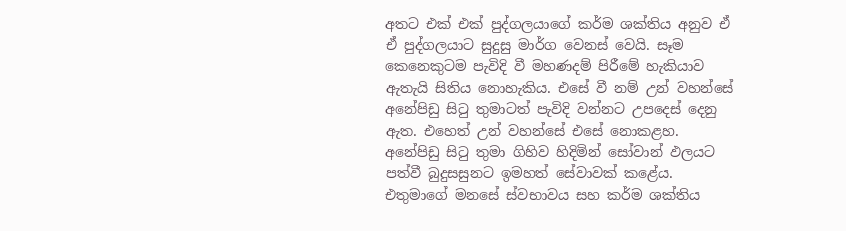අතට එක් එක් පුද්ගලයාගේ කර්ම ශක්තිය අනුව ඒ ඒ පුද්ගලයාට සුදුසු මාර්ග වෙනස් වෙයි. සෑම කෙනෙකුටම පැවිදි වී මහණදම් පිරීමේ හැකියාව ඇතැයි සිතිය නොහැකිය. එසේ වී නම් උන් වහන්සේ අනේපිඩු සිටු තුමාටත් පැවිදි වන්නට උපදෙස් දෙනු ඇත. එහෙත් උන් වහන්සේ එසේ නොකළහ. අනේපිඩු සිටු තුමා ගිහිව හිදිමින් සෝවාන් ඵලයට පත්වී බුදුසසුනට ඉමහත් සේවාවක් කළේය. එතුමාගේ මනසේ ස්වභාවය සහ කර්ම ශක්තිය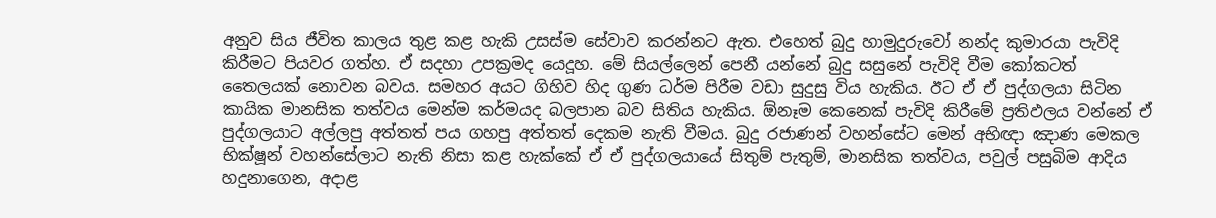අනුව සිය ජීවිත කාලය තුළ කළ හැකි උසස්ම සේවාව කරන්නට ඇත. එහෙත් බුදු හාමුදුරුවෝ නන්ද කුමාරයා පැවිදි කිරීමට පියවර ගත්හ. ඒ සදහා උපක්‍රමද යෙදූහ. මේ සියල්ලෙන් පෙනී යන්නේ බුදු සසුනේ පැවිදි වීම කෝකටත් තෛලයක් නොවන බවය. සමහර අයට ගිහිව හිද ගුණ ධර්ම පිරීම වඩා සුදුසු විය හැකිය. ඊට ඒ ඒ පුද්ගලයා සිටින කායික මානසික තත්වය මෙන්ම කර්මයද බලපාන බව සිතිය හැකිය. ඕනෑම කෙනෙක් පැවිදි කිරීමේ ප්‍රතිඵලය වන්නේ ඒ පුද්ගලයාට අල්ලපු අත්තත් පය ගහපු අත්තත් දෙකම නැති වීමය. බුදු රජාණන් වහන්සේට මෙන් අභිඥා ඤාණ මෙකල භික්ෂූන් වහන්සේලාට නැති නිසා කළ හැක්කේ ඒ ඒ පුද්ගලයායේ සිතුම් පැතුම්, මානසික තත්වය, පවුල් පසුබිම ආදිය හදුනාගෙන, අදාළ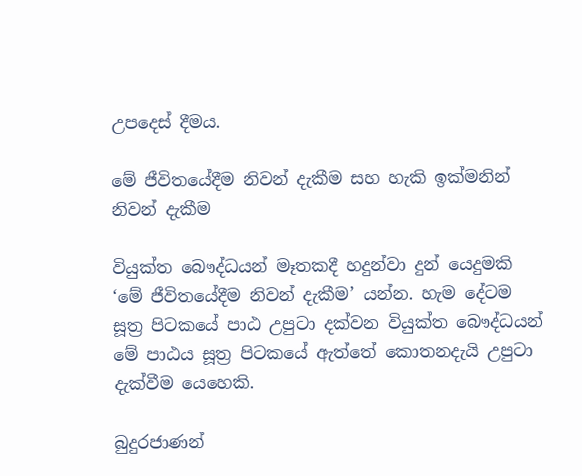උපදෙස් දීමය.

මේ ජී‍විත‍යේදීම නිවන් දැකීම සහ හැකි ඉක්මනින් නිවන් දැකීම

වියුක්ත බෞද්ධයන් මෑතකදී හදුන්වා දුන් යෙදුමකි ‘මේ ජීවිතයේදීම නිවන් දැකීම’ යන්න. හැම දේටම සූත්‍ර පිටකයේ පාඨ උපුටා දක්වන වියුක්ත බෞද්ධයන් මේ පාඨය සූත්‍ර පිටකයේ ඇත්තේ කොතනදැයි උපුටා දැක්වීම යෙහෙකි.

බුදුරජාණන්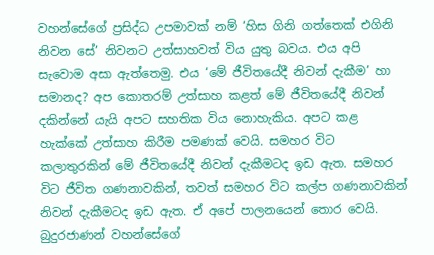වහන්සේගේ ප්‍රසිද්ධ උපමාවක් නම් ‘හිස ගිනි ගත්තෙක් එගිනි නිවන සේ’ නිවනට උත්සාහවත් විය යුතු බවය. එය අපි සැවොම අසා ඇත්තෙමු. එය ‘මේ ජීවිතයේදී නිවන් දැකීම’ හා සමානද? අප කොතරම් උත්සාහ කළත් මේ ජීවිතයේදී නිවන් දකින්නේ යැයි අපට සහතික විය නොහැකිය. අපට කළ හැක්කේ උත්සාහ කිරීම පමණක් වෙයි. සමහර විට කලාතුරකින් මේ ජීවිතයේදී නිවන් දැකීමටද ඉඩ ඇත. සමහර විට ජීවිත ගණනාවකින්, තවත් සමහර විට කල්ප ගණනාවකින් නිවන් දැකීමටද ඉඩ ඇත. ඒ අපේ පාලනයෙන් තොර වෙයි. බුදුරජාණන් වහන්සේගේ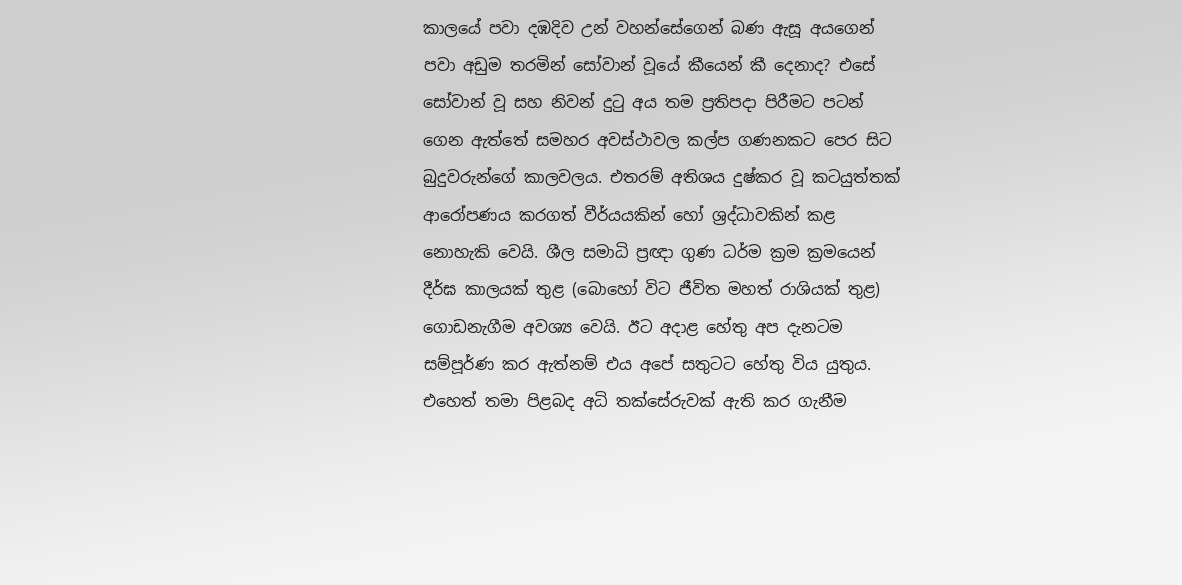කාලයේ පවා දඹදිව උන් වහන්සේගෙන් බණ ඇසූ අයගෙන් පවා අඩුම තරමින් සෝවාන් වූයේ කීයෙන් කී දෙනාද? එසේ සෝවාන් වූ සහ නිවන් දුටු අය තම ප්‍රතිපදා පිරීමට පටන් ගෙන ඇත්තේ සමහර අවස්ථාවල කල්ප ගණනකට පෙර සිට බුදුවරුන්ගේ කාලවලය. එතරම් අතිශය දුෂ්කර වූ කටයුත්තක් ආරෝපණය කරගත් වීර්යයකින් හෝ ශ්‍රද්ධාවකින් කළ නොහැකි වෙයි. ශීල සමාධි ප්‍රඥා ගුණ ධර්ම ක්‍රම ක්‍රමයෙන් දීර්ඝ කාලයක් තුළ (බොහෝ විට ජීවිත මහත් රාශියක් තුළ) ගොඩනැගීම අවශ්‍ය වෙයි. ඊට අදාළ හේතු අප දැනටම සම්පූර්ණ කර ඇත්නම් එය අපේ සතුටට හේතු විය යුතුය. එහෙත් තමා පිළබද අධි තක්සේරුවක් ඇති කර ගැනීම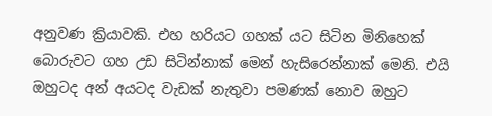අනුවණ ක්‍රියාවකි. එහ හරියට ගහක් යට සිටින මිනිහෙක් බොරුවට ගහ උඩ සිටින්නාක් මෙන් හැසිරෙන්නාක් මෙනි. එයි ඔහුටද අන් අයටද වැඩක් නැතුවා පමණක් නොව ඔහුට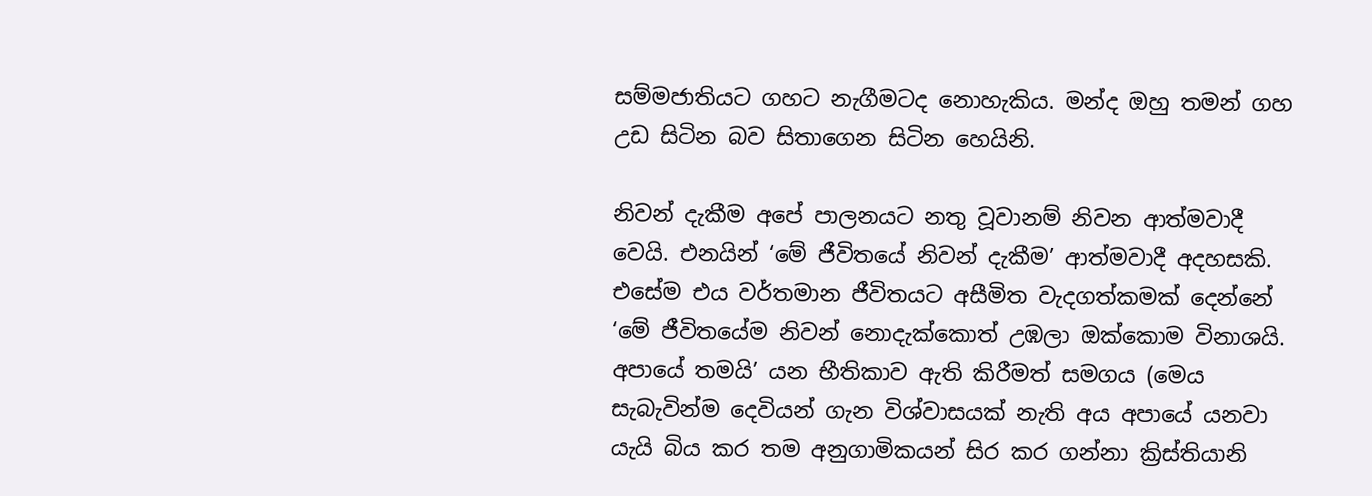සම්මජාතියට ගහට නැගීමටද නොහැකිය. මන්ද ඔහු තමන් ගහ උඩ සිටින බව සිතාගෙන සිටින හෙයිනි.

නිවන් දැකීම අපේ පාලනයට නතු වූවානම් නිවන ආත්මවාදී වෙයි. එනයින් ‘මේ ජීවිතයේ නිවන් දැකීම’ ආත්මවාදී අදහසකි. එසේම එය වර්තමාන ජීවිතයට අසීමිත වැදගත්කමක් දෙන්නේ ‘මේ ජීවිතයේම නිවන් නොදැක්කොත් උඹලා ඔක්කොම විනාශයි. අපායේ තමයි’ යන භීතිකාව ඇති කිරීමත් සමගය (මෙය සැබැවින්ම දෙවියන් ගැන විශ්වාසයක් නැති අය අපායේ යනවා යැයි බිය කර තම අනුගාමිකයන් සිර කර ගන්නා ක්‍රිස්තියානි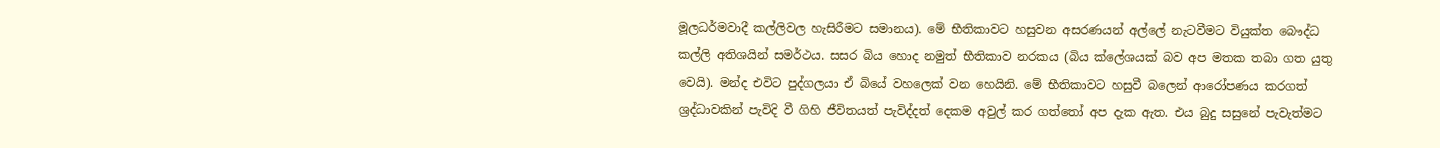මූලධර්මවාදී කල්ලිවල හැසිරීමට සමානය). මේ භීතිකාවට හසුවන අසරණයන් අල්ලේ නැටවීමට වියුක්ත බෞද්ධ කල්ලි අතිශයින් සමර්ථය. සසර බිය හොද නමුත් භීතිකාව නරකය (බිය ක්ලේශයක් බව අප මතක තබා ගත යුතු වෙයි). මන්ද එවිට පුද්ගලයා ඒ බියේ වහලෙක් වන හෙයිනි. මේ භීතිකාවට හසුවී බලෙන් ආරෝපණය කරගත් ශ්‍රද්ධාවකින් පැවිදි වී ගිහි ජීවිතයත් පැවිද්දත් දෙකම අවුල් කර ගත්තෝ අප දැක ඇත. එය බුදු සසුනේ පැවැත්මට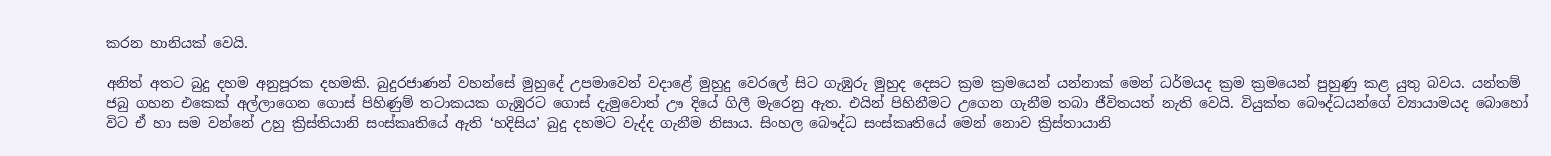කරන හානියක් වෙයි.

අනිත් අතට බුදු දහම අනුපූරක දහමකි. බුදුරජාණන් වහන්සේ මුහුදේ උපමාවෙන් වදාළේ මුහුදු වෙරලේ සිට ගැඹුරු මුහුද දෙසට ක්‍රම ක්‍රමයෙන් යන්නාක් මෙන් ධර්මයද ක්‍රම ක්‍රමයෙන් පුහුණු කළ යුතු බවය. යන්තම් ජබු ගහන එකෙක් අල්ලාගෙන ගොස් පිහිණුම් තටාකයක ගැඹුරට ගොස් දැමුවොත් ඌ දියේ ගිලී මැරෙනු ඇත. එයින් පිහිනීමට උගෙන ගැනීම තබා ජීවිතයත් නැති වෙයි. වියුක්ත බෞද්ධයන්ගේ ව්‍යායාමයද බොහෝ විට ඒ හා සම වන්නේ උහු ක්‍රිස්තියානි සංස්කෘතියේ ඇති ‘හදිසිය’ බුදු දහමට වැද්ද ගැනීම නිසාය. සිංහල බෞද්ධ සංස්කෘතියේ මෙන් නොව ක්‍රිස්තායානි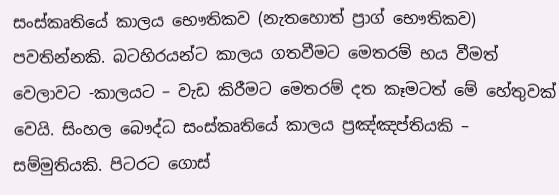සංස්කෘතියේ කාලය භෞතිකව (නැතහොත් ප්‍රාග් භෞතිකව) පවතින්නකි. බටහිරයන්ට කාලය ගතවීමට මෙතරම් භය වීමත් වෙලාවට -කාලයට – වැඩ කිරීමට මෙතරම් දත කෑමටත් මේ හේතුවක් වෙයි. සිංහල බෞද්ධ සංස්කෘතියේ කාලය ප්‍රඤ්ඤප්තියකි – සම්මුතියකි. පිටරට ගොස්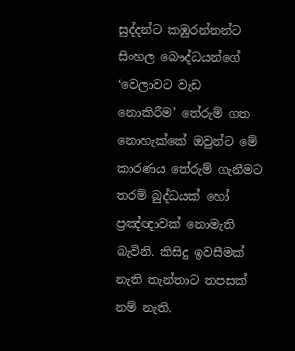සුද්දන්ට කඹුරන්නන්ට සිංහල බෞද්ධයන්ගේ ‘වෙලාවට වැඩ නොකිරීම’ තේරුම් ගත නොහැක්කේ ඔවුන්ට මේ කාරණය තේරුම් ගැනීමට තරම් බුද්ධයක් හෝ ප්‍රඤ්ඥාවක් නොමැති බැවිනි. කිසිදු ඉවසීමක් නැති තැන්තාට තපසක් නම් නැති.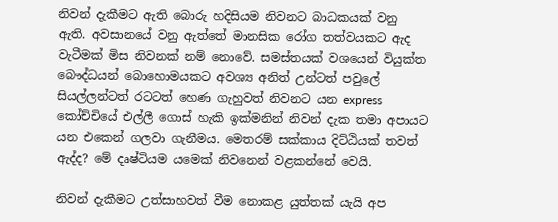නිවන් දැකීමට ඇති බොරු හදිසියම නිවනට බාධකයක් වනු ඇති. අවසානයේ වනු ඇත්තේ මානසික රෝග තත්වයකට ඇද වැටීමක් මිස නිවනක් නම් නොවේ. සමස්තයක් වශයෙන් වියුක්ත බෞද්ධයන් බොහොමයකට අවශ්‍ය අනිත් උන්ටත් පවුලේ සියල්ලන්ටත් රටටත් හෙණ ගැහුවත් නිවනට යන express කෝච්චියේ එල්ලී ගොස් හැකි ඉක්මනින් නිවන් දැක තමා අපායට යන එකෙන් ගලවා ගැනීමය. මෙතරම් සක්කාය දිට්ඨියක් තවත් ඇද්ද? මේ දෘෂ්ටියම යමෙක් නිවනෙන් වළකන්නේ වෙයි.

නිවන් දැකීමට උත්සාහවත් වීම‌ නොකළ යුත්තක් යැයි අප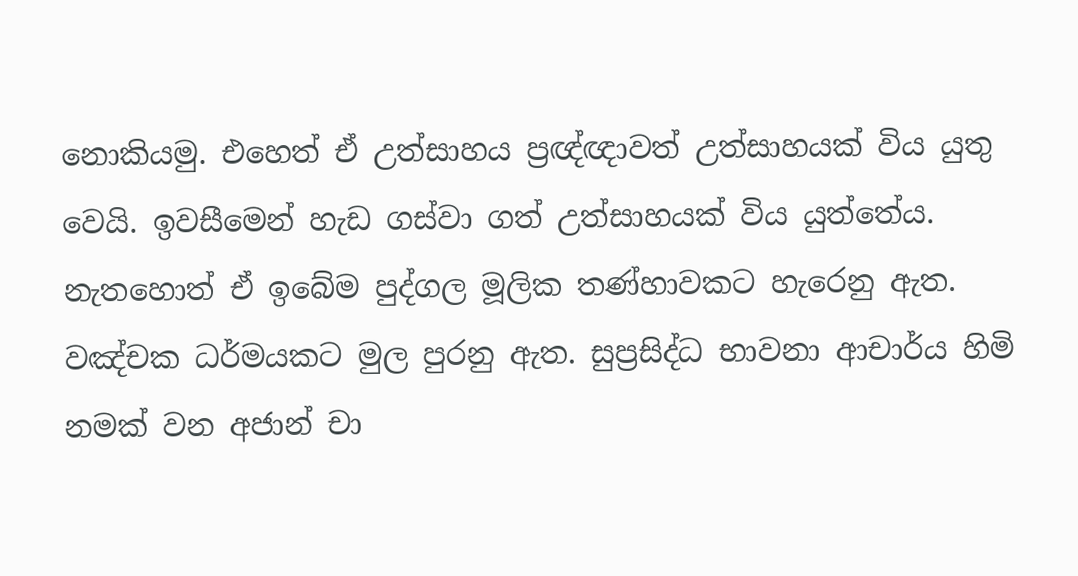නොකියමු. එහෙත් ඒ උත්සාහය ප්‍රඥ්ඥාවත් උත්සාහයක් විය යුතු වෙයි. ඉවසීමෙන් හැඩ ගස්වා ගත් උත්සාහයක් විය යුත්තේය. නැතහොත් ඒ ඉබේම පුද්ගල මූලික තණ්හාවකට හැරෙනු ඇත. වඤ්චක ධර්මයකට මුල පුරනු ඇත. සුප්‍රසිද්ධ භාවනා ආචාර්ය හිමි නමක් වන අජාන් චා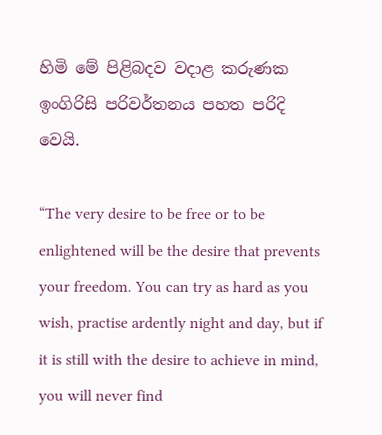හිමි මේ පිළිබදව වදාළ කරුණක ඉංගිරිසි පරිවර්තනය පහත පරිදි වෙයි.

“The very desire to be free or to be enlightened will be the desire that prevents your freedom. You can try as hard as you wish, practise ardently night and day, but if it is still with the desire to achieve in mind, you will never find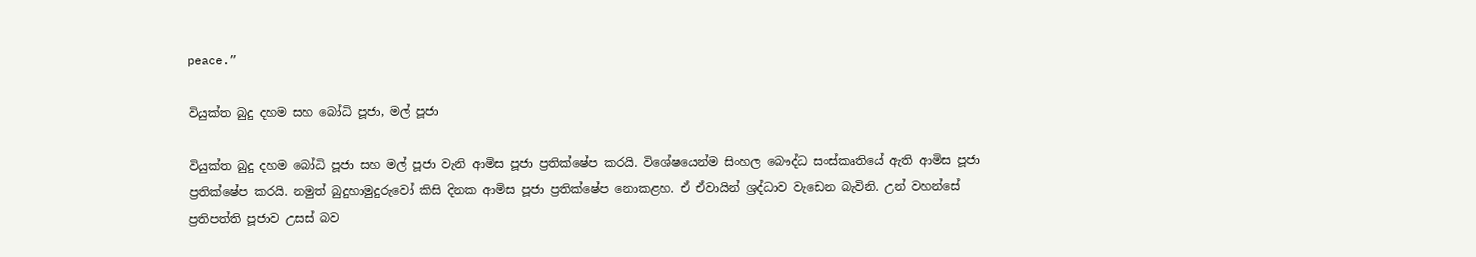peace.”

වියුක්ත බුදු දහම සහ ‍බෝධි පූජා, මල් පූජා

වියුක්ත බුදු දහම බෝධි පූජා සහ මල් පූජා වැනි ආමිස පූජා ප්‍රතික්ෂේප කරයි. විශේෂයෙන්ම සිංහල බෞද්ධ සංස්කෘතියේ ඇති ආමිස පූජා ප්‍රතික්ෂේප කරයි. නමුත් බුදුහාමුදුරුවෝ කිසි දිනක ආමිස පූජා ප්‍රතික්ෂේප නොකළහ. ඒ ඒවායින් ශ්‍රද්ධාව වැඩෙන බැවිනි. උන් වහන්සේ ප්‍රතිපත්ති පූජාව උසස් බව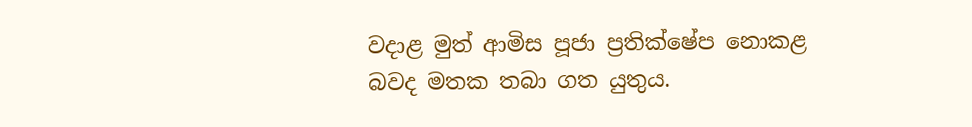වදාළ මුත් ආමිස පූජා ප්‍රතික්ෂේප නොකළ බවද මතක තබා ගත යුතුය.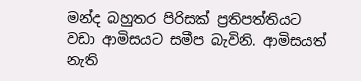මන්ද බහුතර පිරිසක් ප්‍රතිපත්තියට වඩා ආමිසයට සමීප බැවිනි. ආමිසයත් නැති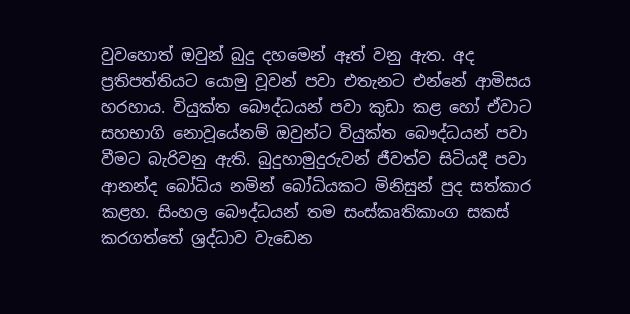වුවහොත් ඔවුන් බුදු දහමෙන් ඈත් වනු ඇත. අද ප්‍රතිපත්තියට යොමු වූවන් පවා එතැනට එන්නේ ආමිසය හරහාය. වියුක්ත බෞද්ධයන් පවා කුඩා කළ හෝ ඒවාට සහභාගි නොවූයේනම් ඔවුන්ට වියුක්ත බෞද්ධයන් පවා වීමට බැරිවනු ඇති. බුදුහාමුදුරුවන් ජීවත්ව සිටියදී පවා ආනන්ද බෝධිය නමින් බෝධියකට මිනිසුන් පුද සත්කාර කළහ. සිංහල බෞද්ධයන් තම සංස්කෘතිකාංග සකස් කරගත්තේ ශ්‍රද්ධාව වැඩෙන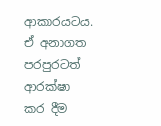ආකාරයටය. ඒ අනාගත පරපුරටත් ආරක්ෂා කර දීම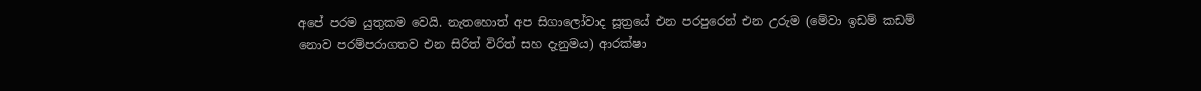අපේ පරම යුතුකම වෙයි. නැතහොත් අප සිගාලෝවාද සූත්‍රයේ එන පරපුරෙන් එන උරුම (මේවා ඉඩම් කඩම් නොව පරම්පරාගතව එන සිරිත් විරිත් සහ දැනුමය) ආරක්ෂා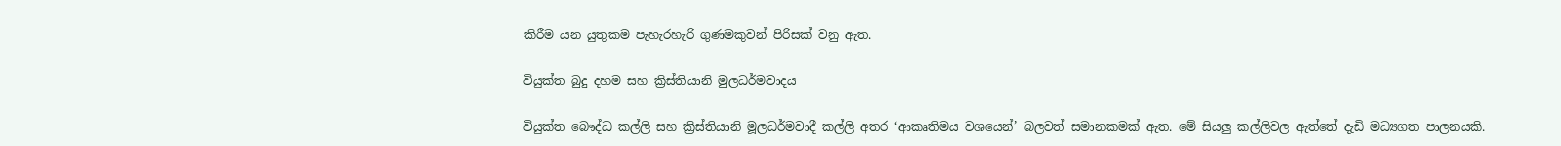කිරීම යන යුතුකම පැහැරහැරි ගුණමකුවන් පිරිසක් වනු ඇත.

වියුක්ත බුදු දහම සහ ක්‍රිස්තියානි මුලධර්මවාදය

වියුක්ත බෞද්ධ කල්ලි සහ ක්‍රිස්තියානි මූලධර්මවාදී කල්ලි අතර ‘ආකෘතිමය වශයෙන්’ බලවත් සමානකමක් ඇත. මේ සියලු කල්ලිවල ඇත්තේ දැඩි මධ්‍යගත පාලනයකි.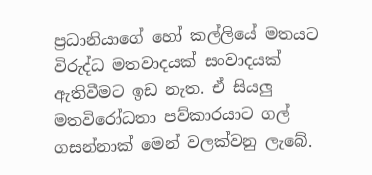ප්‍රධානියාගේ හෝ කල්ලියේ මතයට විරුද්ධ මතවාදයක් සංවාදයක් ඇතිවීමට ඉඩ නැත. ඒ සියලු මතවිරෝධතා පව්කාරයාට ගල් ගසන්නාක් මෙන් වලක්වනු ලැබේ.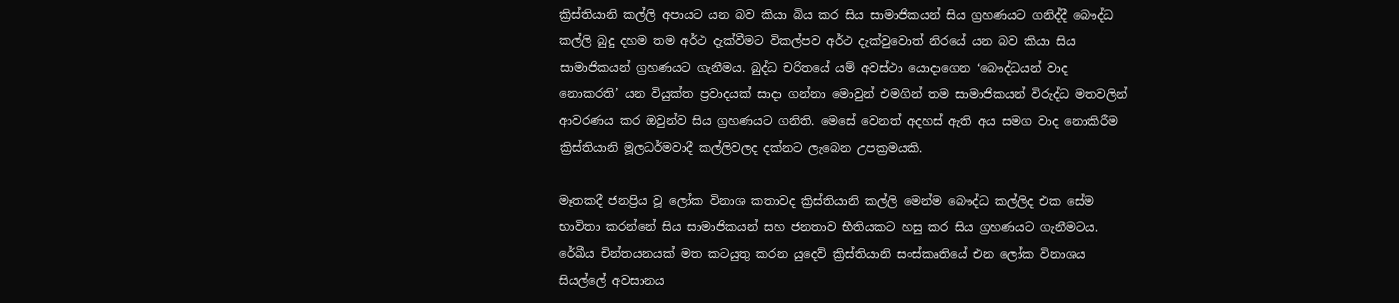ක්‍රිස්තියානි කල්ලි අපායට යන බව කියා බිය කර සිය සාමාජිකයන් සිය ග්‍රහණයට ගනිද්දී බෞද්ධ කල්ලි බුදු දහම තම අර්ථ දැක්වීමට විකල්පව අර්ථ දැක්වුවොත් නිරයේ යන බව කියා සිය සාමාජිකයන් ග්‍රහණයට ගැනීමය. බුද්ධ චරිතයේ යම් අවස්ථා යොදාගෙන ‘බෞද්ධයන් වාද නොකරති’ යන වියුක්ත ප්‍රවාදයක් සාදා ගන්නා මොවුන් එමගින් තම සාමාජිකයන් විරුද්ධ මතවලින් ආවරණය කර ඔවුන්ව සිය ග්‍රහණයට ගනිති. මෙසේ වෙනත් අදහස් ඇති අය සමග වාද නොකිරීම ක්‍රිස්තියානි මූලධර්මවාදී කල්ලිවලද දක්නට ලැබෙන උපක්‍රමයකි.

මෑතකදී ජනප්‍රිය වූ ලෝක විනාශ කතාවද ක්‍රිස්තියානි කල්ලි මෙන්ම බෞද්ධ කල්ලිද එක සේම භාවිතා කරන්නේ සිය සාමාජිකයන් සහ ජනතාව භීතියකට හසු කර සිය ග්‍රහණයට ගැනීමටය. රේඛීය චින්තයනයක් මත කටයුතු කරන යුදෙව් ක්‍රිස්තියානි සංස්කෘතියේ එන ලෝක විනාශය සියල්ලේ අවසානය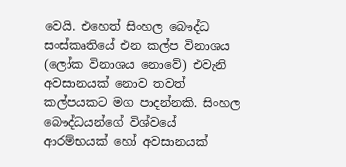වෙයි. එහෙත් සිංහල බෞද්ධ සංස්කෘතියේ එන කල්ප විනාශය (ලෝක විනාශය නොවේ) එවැනි අවසානයක් නොව තවත් කල්පයකට මග පාදන්නකි. සිංහල බෞද්ධයන්ගේ විශ්වයේ ආරම්භයක් හෝ අවසානයක්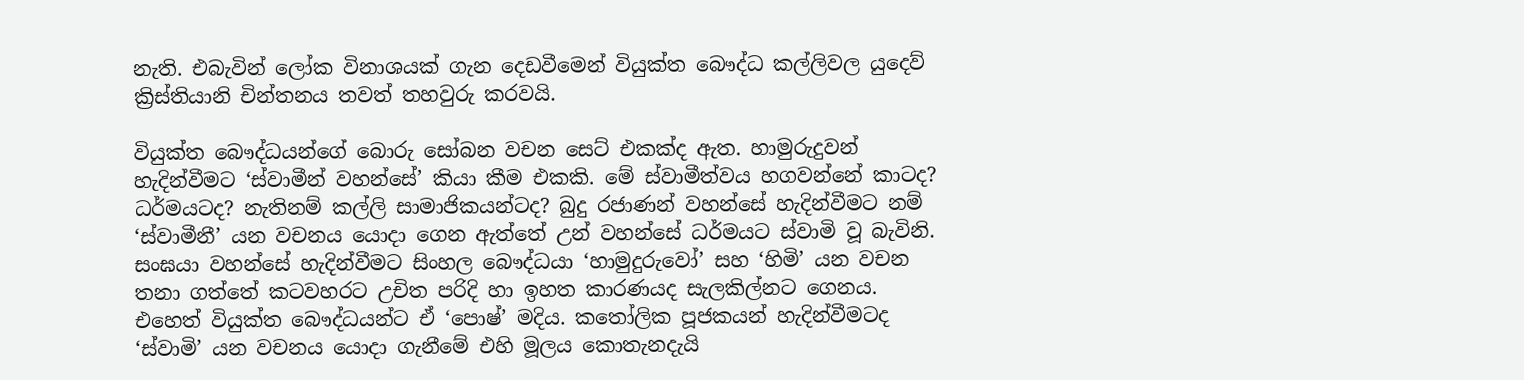නැති. එබැවින් ලෝක විනාශයක් ගැන දෙඩවීමෙන් වියුක්ත බෞද්ධ කල්ලිවල යුදෙව් ක්‍රිස්තියානි චින්තනය තවත් තහවුරු කරවයි.

වියුක්ත බෞද්ධයන්ගේ බොරු සෝබන වචන සෙට් එකක්ද ඇත. හාමුරුදුවන් හැදින්වීමට ‘ස්වාමීන් වහන්සේ’ කියා කීම එකකි. මේ ස්වාමීත්වය හගවන්නේ කාටද? ධර්මයටද? නැතිනම් කල්ලි සාමාජිකයන්ටද? බුදු රජාණන් වහන්සේ හැදින්වීමට නම් ‘ස්වාමීනී’ යන වචනය යොදා ගෙන ඇත්තේ උන් වහන්සේ ධර්මයට ස්වාමි වූ බැවිනි. සංඝයා වහන්සේ හැදින්වීමට සිංහල බෞද්ධයා ‘හාමුදුරුවෝ’ සහ ‘හිමි’ යන වචන තනා ගත්තේ කටවහරට උචිත පරිදි හා ඉහත කාරණයද සැලකිල්නට ගෙනය. එහෙත් වියුක්ත බෞද්ධයන්ට ඒ ‘පොෂ්’ මදිය. කතෝලික පූජකයන් හැදින්වීමටද ‘ස්වාමි’ යන වචනය යොදා ගැනීමේ එහි මූලය කොතැනදැයි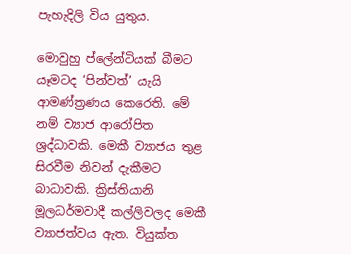පැහැදිලි විය යුතුය.

මොවුහු ප්ලේන්ටියක් බීමට යෑමටද ‘පින්වත්’ යැයි ආමණ්ත්‍රණය කෙරෙති. මේ නම් ව්‍යාජ ආරෝපිත ශ්‍රද්ධාවකි. මෙකී ව්‍යාජය තුළ සිරවීම නිවන් දැකීමට බාධාවකි. ක්‍රිස්තියානි මූලධර්මවාදී කල්ලිවලද මෙකී ව්‍යාජත්වය ඇත. වියුක්ත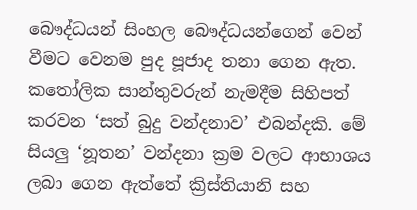බෞද්ධයන් සිංහල බෞද්ධයන්ගෙන් වෙන් වීමට වෙනම පුද පූජාද තනා ගෙන ඇත. කතෝලික සාන්තුවරුන් නැමදීම සිහිපත් කරවන ‘සත් බුදු වන්දනාව’ එබන්දකි. මේ සියලු ‘නූතන’ වන්දනා ක්‍රම වලට ආභාශය ලබා ගෙන ඇත්තේ ක්‍රිස්තියානි සහ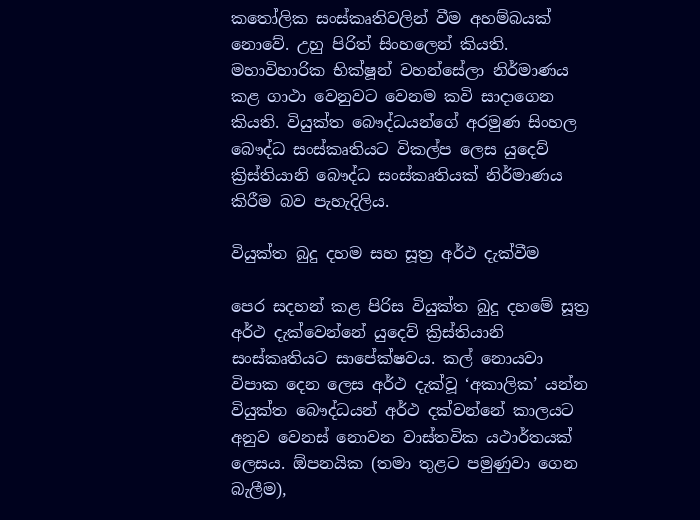කතෝලික සංස්කෘතිවලින් වීම අහම්බයක් නොවේ. උහු පිරිත් සිංහලෙන් කියති. මහාවිහාරික භික්ෂූන් වහන්සේලා නිර්මාණය කළ ගාථා වෙනුවට වෙනම කවි සාදාගෙන කියති. වියුක්ත බෞද්ධයන්ගේ අරමුණ සිංහල බෞද්ධ සංස්කෘතියට විකල්ප ලෙස යුදෙව් ක්‍රිස්තියානි බෞද්ධ සංස්කෘතියක් නිර්මාණය කිරීම බව පැහැදිලිය.

වියුක්ත බුදු දහම සහ සූත්‍ර අර්ථ දැක්වීම

පෙර සදහන් කළ පිරිස වියුක්ත බුදු දහමේ සූත්‍ර අර්ථ දැක්වෙන්නේ යුදෙව් ක්‍රිස්තියානි සංස්කෘතියට සාපේක්ෂවය. කල් නොයවා විපාක දෙන ලෙස අර්ථ දැක්වූ ‘අකාලික’ යන්න වියුක්ත බෞද්ධයන් අර්ථ දක්වන්නේ කාලයට අනුව වෙනස් නොවන වාස්තවික යථාර්තයක් ලෙසය. ඕපනයික (තමා තුළට පමුණුවා ගෙන බැලීම),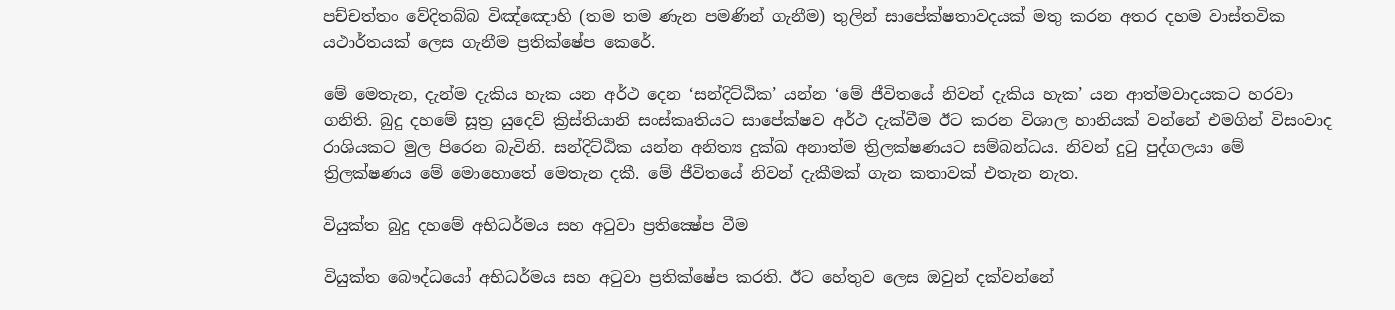පච්චත්තං වේදිතබ්බ විඤ්ඤොහි (තම තම ණැන පමණින් ගැනීම) තුලින් සාපේක්ෂතාවදයක් මතු කරන අතර දහම වාස්තවික යථාර්තයක් ලෙස ගැනීම ප්‍රතික්ෂේප කෙරේ.

මේ මෙතැන, දැන්ම දැකිය හැක යන අර්ථ දෙන ‘සන්දිට්ඨික’ යන්න ‘මේ ජීවිතයේ නිවන් දැකිය හැක’ යන ආත්මවාදයකට හරවා ගනිති. බුදු දහමේ සූත්‍ර යුදෙව් ක්‍රිස්තියානි සංස්කෘතියට සාපේක්ෂව අර්ථ දැක්වීම ඊට කරන විශාල හානියක් වන්නේ එමගින් විසංවාද රාශියකට මුල පිරෙන බැවිනි. සන්දිට්ඨික යන්න අනිත්‍ය දුක්ඛ අනාත්ම ත්‍රිලක්ෂණයට සම්බන්ධය. නිවන් දුටු පුද්ගලයා මේ ත්‍රිලක්ෂණය මේ මොහොතේ මෙතැන දකී. මේ ජීවිතයේ නිවන් දැකීමක් ගැන කතාවක් එතැන නැත.

වියුක්ත බුදු දහ‍මේ අභිධර්මය සහ අටුවා ප්‍රතික්‍ෂේප වීම

වියුක්ත බෞද්ධයෝ අභිධර්මය සහ අටුවා ප්‍රතික්ෂේප කරති. ඊට හේතුව ලෙස ඔවුන් දක්වන්නේ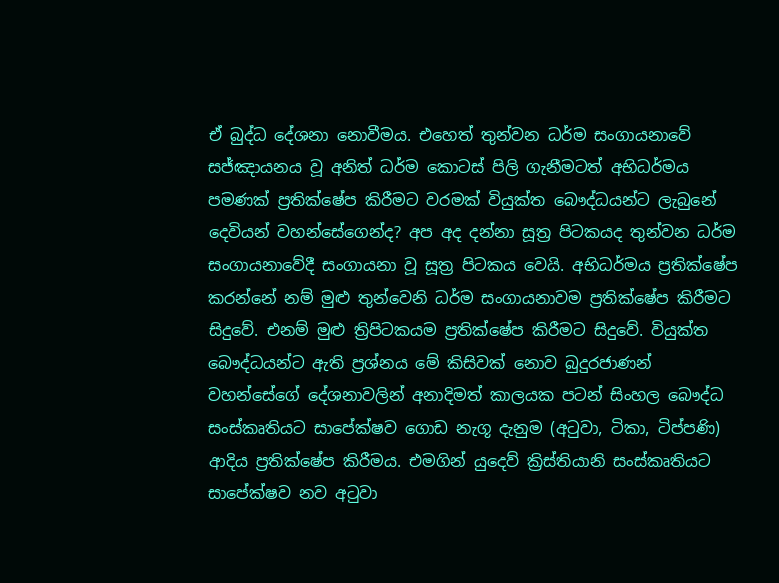ඒ බුද්ධ දේශනා නොවීමය. එහෙත් තුන්වන ධර්ම සංගායනාවේ සජ්ඤායනය වූ අනිත් ධර්ම කොටස් පිලි ගැනීමටත් අභිධර්මය පමණක් ප්‍රතික්ෂේප කිරීමට වරමක් වියුක්ත බෞද්ධයන්ට ලැබුනේ දෙවියන් වහන්සේගෙන්ද? අප අද දන්නා සූත්‍ර පිටකයද තුන්වන ධර්ම සංගායනාවේදී සංගායනා වූ සූත්‍ර පිටකය වෙයි. අභිධර්මය ප්‍රතික්ෂේප කරන්නේ නම් මුළු තුන්වෙනි ධර්ම සංගායනාවම ප්‍රතික්ෂේප කිරීමට සිදුවේ. එනම් මුළු ත්‍රිපිටකයම ප්‍රතික්ෂේප කිරීමට සිදුවේ. වියුක්ත බෞද්ධයන්ට ඇති ප්‍රශ්නය මේ කිසිවක් නොව බුදුරජාණන් වහන්සේගේ දේශනාවලින් අනාදිමත් කාලයක පටන් සිංහල බෞද්ධ සංස්කෘතියට සාපේක්ෂව ගොඩ නැගූ දැනුම (අටුවා, ටිකා, ටිප්පණි) ආදිය ප්‍රතික්ෂේප කිරීමය. එමගින් යුදෙව් ක්‍රිස්තියානි සංස්කෘතියට සාපේක්ෂව නව අටුවා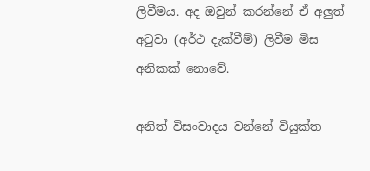ලිවීමය. අද ඔවුන් කරන්නේ ඒ අලුත් අටුවා (අර්ථ දැක්වීම්) ලිවීම මිස අනිකක් නොවේ.

අනිත් විසංවාදය වන්නේ වියුක්ත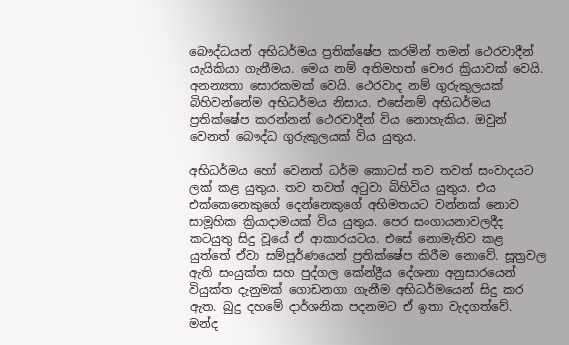බෞද්ධයන් අභිධර්මය ප්‍රතික්ෂේප කරමින් තමන් ථෙරවාදීන් යැයිකියා ගැනීමය. මෙය නම් අතිමහත් චෞර ක්‍රියාවක් වෙයි. අනන්‍යතා සොරකමක් වෙයි. ථෙරවාද නම් ගුරුකුලයක් බිහිවන්නේම අභිධර්මය නිසාය. එසේනම් අභිධර්මය ප්‍රතික්ෂේප කරන්නන් ථෙරවාදීන් විය නොහැකිය. ඔවුන් වෙනත් බෞද්ධ ගුරුකුලයක් විය යුතුය.

අභිධර්මය හෝ වෙනත් ධර්ම කොටස් තව තවත් සංවාදයට ලක් කළ යුතුය. තව තවත් අටුවා බිහිවිය යුතුය. එය එක්කෙනෙකුගේ දෙන්නෙකුගේ අභිමතයට වන්නක් නොව සාමූහික ක්‍රියාදාමයක් විය යුතුය. පෙර සංගායනාවලදීද කටයුතු සිදු වූයේ ඒ ආකාරයටය. එසේ නොමැතිව කළ යුත්තේ ඒවා සම්පූර්ණයෙන් ප්‍රතික්ෂේප කිරීම නොවේ. සූත්‍රවල ඇති සංයුක්ත සහ පුද්ගල කේන්ද්‍රීය දේශනා අනුසාරයෙන් වියුක්ත දැනුමක් ගොඩනගා ගැනීම අභිධර්මයෙන් සිදු කර ඇත. බුදු දහමේ දාර්ශනික පදනමට ඒ ඉතා වැදගත්වේ. මන්ද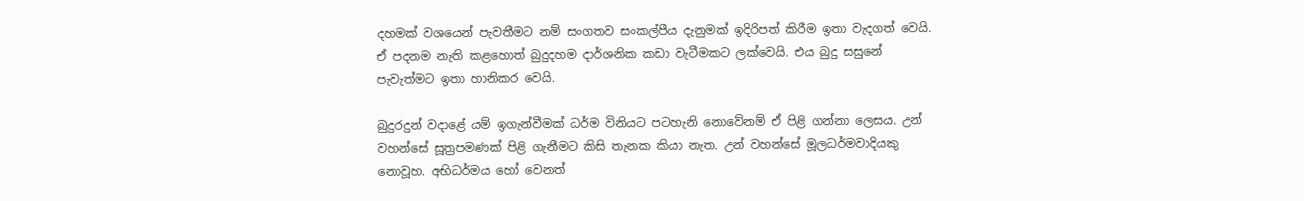දහමක් වශයෙන් පැවතීමට නම් සංගතව සංකල්පීය දැනුමක් ඉදිරිපත් කිරීම ඉතා වැදගත් වෙයි. ඒ පදනම නැති කළහොත් බුදුදහම දාර්ශනික කඩා වැටීමකට ලක්වෙයි. එය බුදු සසුනේ පැවැත්මට ඉතා හානිකර වෙයි.

බුදුරදුන් වදාළේ යම් ඉගැන්වීමක් ධර්ම විනියට පටහැනි නොවේනම් ඒ පිළි ගන්නා ලෙසය. උන් වහන්සේ සූත්‍රපමණක් පිළි ගැනීමට කිසි තැනක කියා නැත. උන් වහන්සේ මූලධර්මවාදියකු නොවූහ. අභිධර්මය හෝ වෙනත්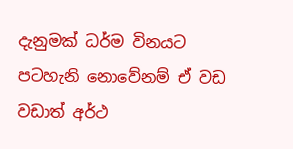දැනුමක් ධර්ම විනයට පටහැනි නොවේනම් ඒ වඩ වඩාත් අර්ථ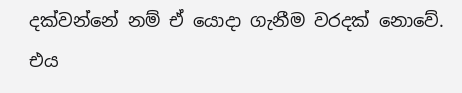දක්වන්නේ නම් ඒ යොදා ගැනීම වරදක් නොවේ. එය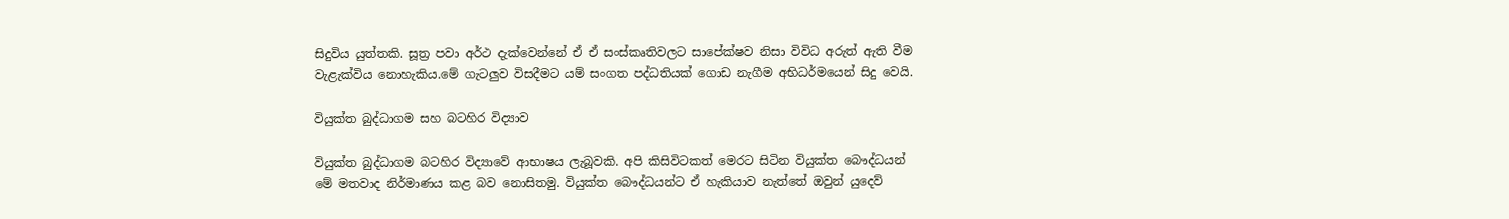සිදුවිය යුත්තකි. සූත්‍ර පවා අර්ථ දැක්වෙන්නේ ඒ ඒ සංස්කෘතිවලට සාපේක්ෂව නිසා විවිධ අරුත් ඇති වීම වැළැක්විය නොහැකිය.මේ ගැටලුව විසදීමට යම් සංගත පද්ධතියක් ගොඩ නැගීම අභිධර්මයෙන් සිදු වෙයි.

වියුක්ත බුද්ධාග‍ම සහ බටහිර විද්‍යාව

වියුක්ත බුද්ධාගම බටහිර විද්‍යාවේ ආභාෂය ලැබූවකි. අපි කිසිවිටකත් මෙරට සිටින වියුක්ත බෞද්ධයන් මේ මතවාද නිර්මාණය කළ බව නොසිතමු. වියුක්ත බෞද්ධයන්ට ඒ හැකියාව නැත්තේ ඔවුන් යුදෙව්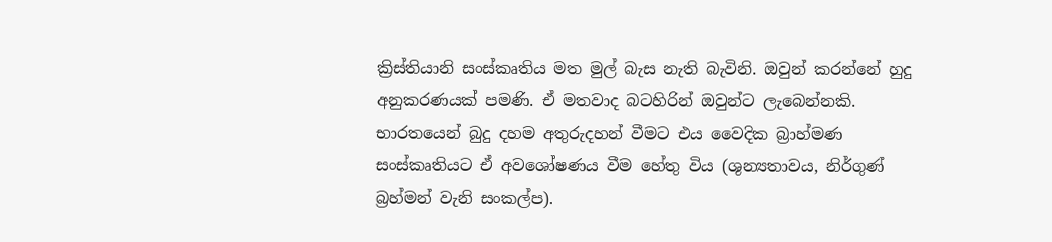ක්‍රිස්තියානි සංස්කෘතිය මත මුල් බැස නැති බැවිනි. ඔවුන් කරන්නේ හුදු අනුකරණයක් පමණි. ඒ මතවාද බටහිරින් ඔවුන්ට ලැබෙන්නකි. භාරතයෙන් බුදු දහම අතුරුදහන් වීමට එය වෛදික බ්‍රාහ්මණ සංස්කෘතියට ඒ අවශෝෂණය වීම හේතු විය (ශුන්‍යතාවය, නිර්ගුණ් බ්‍රහ්මන් වැනි සංකල්ප).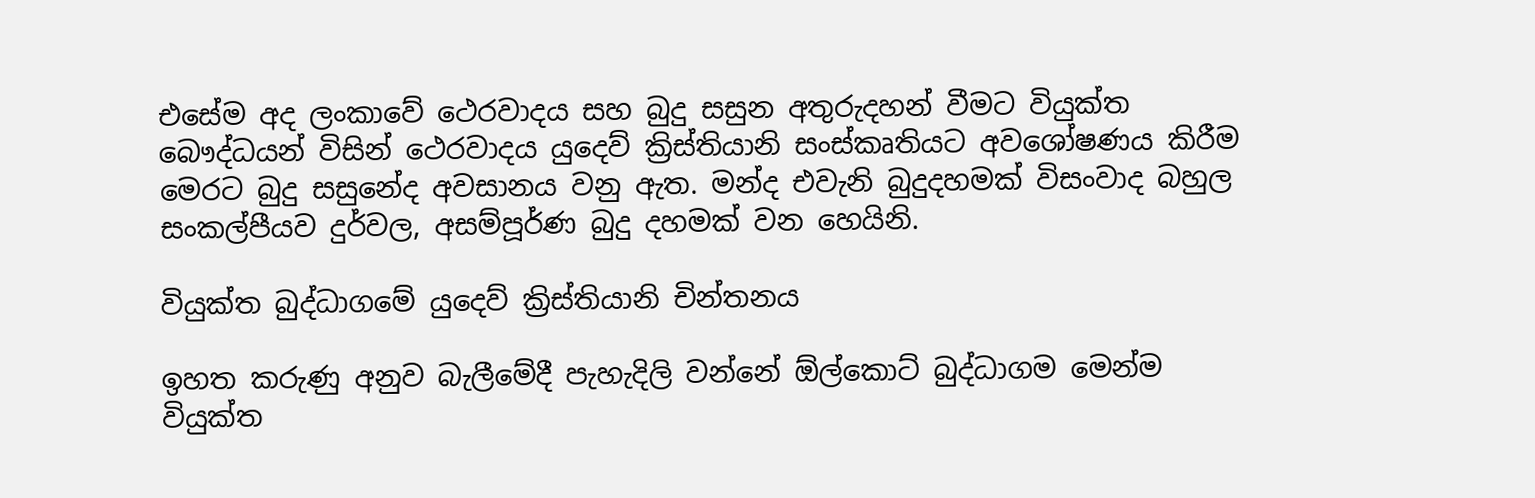එසේම අද ලංකාවේ ථෙරවාදය සහ බුදු සසුන අතුරුදහන් වීමට වියුක්ත බෞද්ධයන් විසින් ථෙරවාදය යුදෙව් ක්‍රිස්තියානි සංස්කෘතියට අවශෝෂණය කිරීම මෙරට බුදු සසුනේද අවසානය වනු ඇත. මන්ද එවැනි බුදුදහමක් විසංවාද බහුල සංකල්පීයව දුර්වල, අසම්පූර්ණ බුදු දහමක් වන හෙයිනි.

වියුක්ත බුද්ධාග‍මේ යු‍දෙව් ක්‍රිස්තියානි චින්තනය

ඉහත කරුණු අනුව බැලීමේදී පැහැදිලි වන්නේ ඕල්කොට් බුද්ධාගම මෙන්ම වියුක්ත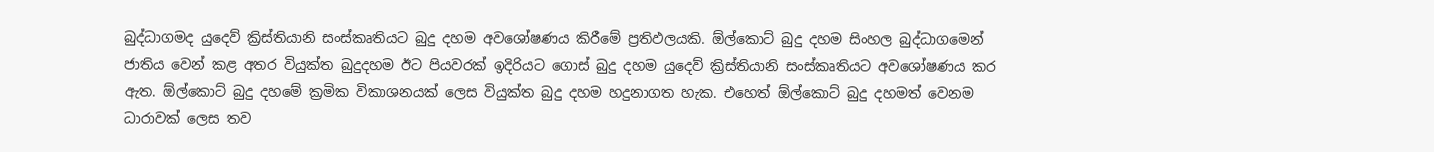බුද්ධාගමද යුදෙව් ක්‍රිස්තියානි සංස්කෘතියට බුදු දහම අවශෝෂණය කිරීමේ ප්‍රතිඵලයකි. ඕල්කොට් බුදු දහම සිංහල බුද්ධාගමෙන් ජාතිය වෙන් කළ අතර වියුක්ත බුදුදහම ඊට පියවරක් ඉදිරියට ගොස් බුදු දහම යුදෙව් ක්‍රිස්තියානි සංස්කෘතියට අවශෝෂණය කර ඇත. ඕල්කොට් බුදු දහමේ ක්‍රමික විකාශනයක් ලෙස වියුක්ත බුදු දහම හදුනාගත හැක. එහෙත් ඕල්කොට් බුදු දහමත් වෙනම ධාරාවක් ලෙස තව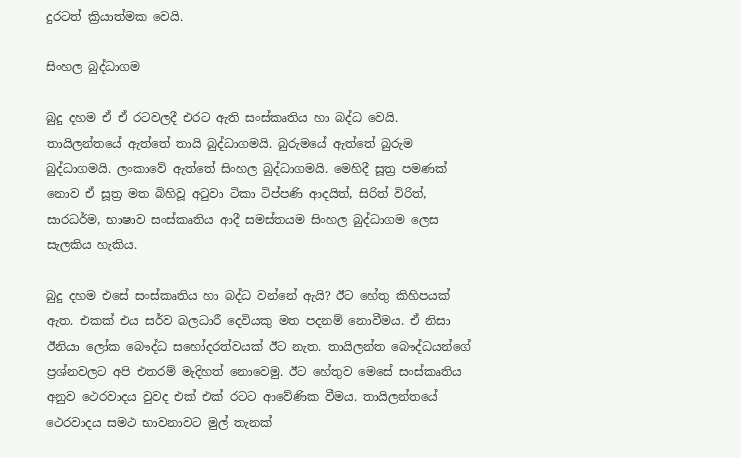දුරටත් ක්‍රියාත්මක වෙයි.

සිංහල බුද්ධාගම

බුදු දහම ඒ ඒ රටවලදී එරට ඇති සංස්කෘතිය හා බද්ධ වෙයි. තායිලන්තයේ ඇත්තේ තායි බුද්ධාගමයි. බුරුමයේ ඇත්තේ බුරුම බුද්ධාගමයි. ලංකාවේ ඇත්තේ සිංහල බුද්ධාගමයි. මෙහිදී සූත්‍ර පමණක් නොව ඒ සූත්‍ර මත බිහිවූ අටුවා ටිකා ටිප්පණි ආදයිත්, සිරිත් විරිත්, සාරධර්ම, භාෂාව සංස්කෘතිය ආදී සමස්තයම සිංහල බුද්ධාගම ලෙස සැලකිය හැකිය.

බුදු දහම එසේ සංස්කෘතිය හා බද්ධ වන්නේ ඇයි? ඊට හේතු කිහිපයක් ඇත. එකක් එය සර්ව බලධාරී දෙවියකු මත පදනම් නොවීමය. ඒ නිසා ඊනියා ලෝක බෞද්ධ සහෝදරත්වයක් ඊට නැත. තායිලන්ත බෞද්ධයන්ගේ ප්‍රශ්නවලට අපි එතරම් මැදිහත් නොවෙමු. ඊට හේතුව මෙසේ සංස්කෘතිය අනුව ථෙරවාදය වුවද එක් එක් රටට ආවේණික වීමය. තායිලන්තයේ ථෙරවාදය සමථ භාවනාවට මුල් තැනක්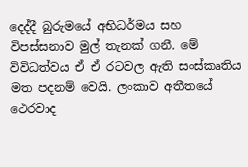දෙද්දී බුරුමයේ අභිධර්මය සහ විපස්සනාව මුල් තැනක් ගනී. මේ විවිධත්වය ඒ ඒ රටවල ඇති සංස්කෘතිය මත පදනම් වෙයි. ලංකාව අතීතයේ ථෙරවාද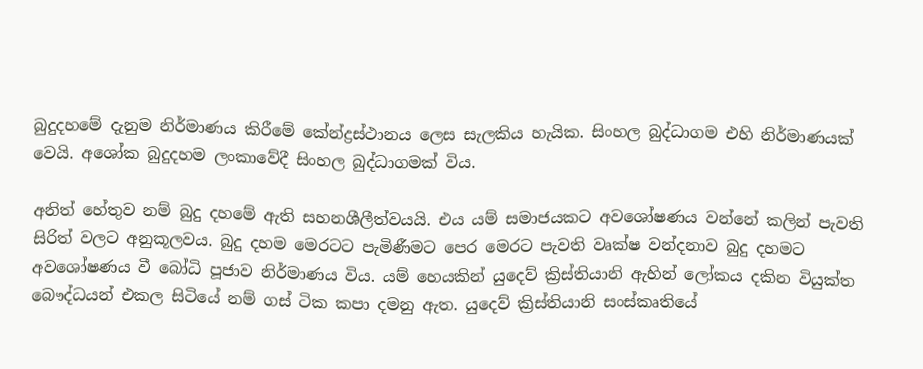බුදුදහමේ දැනුම නිර්මාණය කිරීමේ කේන්ද්‍රස්ථානය ලෙස සැලකිය හැයික. සිංහල බුද්ධාගම එහි නිර්මාණයක් වෙයි. අශෝක බුදුදහම ලංකාවේදී සිංහල බුද්ධාගමක් විය.

අනිත් හේතුව නම් බුදු දහමේ ඇති සහනශීලීත්වයයි. එය යම් සමාජයකට අවශෝෂණය වන්නේ කලින් පැවති සිරිත් වලට අනුකූලවය. බුදු දහම මෙරටට පැමිණීමට පෙර මෙරට පැවති වෘක්ෂ වන්දනාව බුදු දහමට අවශෝෂණය වී බෝධි පූජාව නිර්මාණය විය. යම් හෙයකින් යුදෙව් ක්‍රිස්තියානි ඇහින් ලෝකය දකින වියුක්ත බෞද්ධයන් එකල සිටියේ නම් ගස් ටික කපා දමනු ඇත. යුදෙව් ක්‍රිස්තියානි සංස්කෘතියේ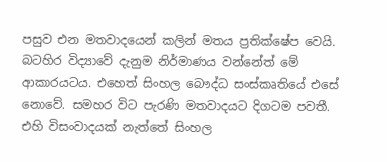පසුව එන මතවාදයෙන් කලින් මතය ප්‍රතික්ෂේප වෙයි. බටහිර විද්‍යාවේ දැනුම නිර්මාණය වන්නේත් මේ ආකාරයටය. එහෙත් සිංහල බෞද්ධ සංස්කෘතියේ එසේ නොවේ. සමහර විට පැරණි මතවාදයට දිගටම පවතී. එහි විසංවාදයක් නැත්තේ සිංහල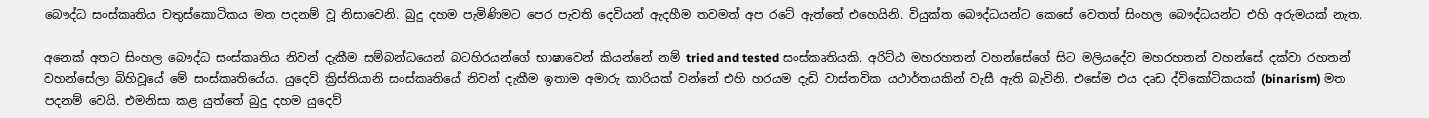බෞද්ධ සංස්කෘතිය චතුස්කොටිකය මත පදනම් වූ නිසාවෙනි. බුදු දහම පැමිණිමට පෙර පැවති දෙවියන් ඇදහීම තවමත් අප රටේ ඇත්තේ එහෙයිනි. වියුක්ත බෞද්ධයන්ට කෙසේ වෙතත් සිංහල බෞද්ධයන්ට එහි අරුමයක් නැත.

අනෙක් අතට සිංහල බෞද්ධ සංස්කෘතිය නිවන් දැකීම සම්බන්ධයෙන් බටහිරයන්ගේ භාෂාවෙන් කියන්නේ නම් tried and tested සංස්කෘතියකි. අරිට්ඨ මහරහතන් වහන්සේගේ සිට මලියදේව මහරහතන් වහන්සේ දක්වා රහතන් වහන්සේලා බිහිවූයේ මේ සංස්කෘතියේය. යුදෙව් ක්‍රිස්තියානි සංස්කෘතියේ නිවන් දැකීම ඉතාම අමාරු කාරියක් වන්නේ එහි හරයම දැඩි වාස්තවික යථාර්තයකින් වැසී ඇති බැවිනි. එසේම එය දෘඩ ද්විකෝටිකයක් (binarism) මත පදනම් වෙයි. එමනිසා කළ යුත්තේ බුදු දහම යුදෙව්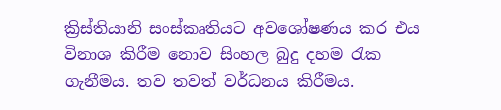ක්‍රිස්තියානි සංස්කෘතියට අවශෝෂණය කර එය විනාශ කිරීම නොව සිංහල බුදු දහම රැක ගැනීමය. තව තවත් වර්ධනය කිරීමය.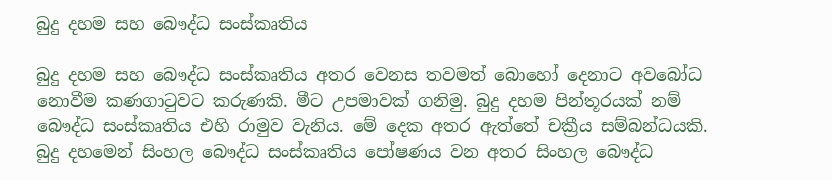බුදු දහම සහ බෞද්ධ සංස්කෘතිය

බුදු දහම සහ බෞද්ධ සංස්කෘතිය අතර වෙනස තවමත් බොහෝ දෙනාට අවබෝධ නොවීම කණගාටුවට කරුණකි. මීට උපමාවක් ගනිමු. බුදු දහම පින්තූරයක් නම් බෞද්ධ සංස්කෘතිය එහි රාමුව වැනිය. මේ දෙක අතර ඇත්තේ චක්‍රීය සම්බන්ධයකි. බුදු දහමෙන් සිංහල බෞද්ධ සංස්කෘතිය පෝෂණය වන අතර සිංහල බෞද්ධ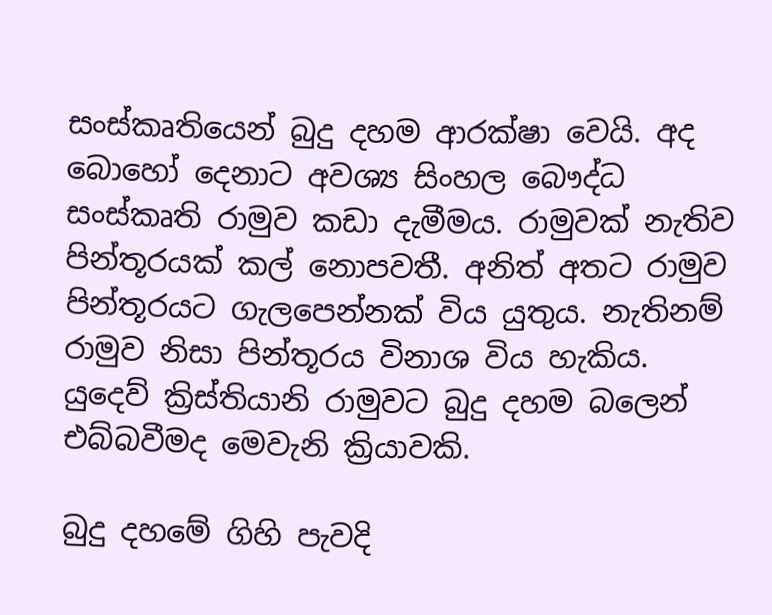සංස්කෘතියෙන් බුදු දහම ආරක්ෂා වෙයි. අද බොහෝ දෙනාට අවශ්‍ය සිංහල බෞද්ධ සංස්කෘති රාමුව කඩා දැමීමය. රාමුවක් නැතිව පින්තූරයක් කල් නොපවතී. අනිත් අතට රාමුව පින්තූරයට ගැලපෙන්නක් විය යුතුය. නැතිනම් රාමුව නිසා පින්තූරය විනාශ විය හැකිය. යුදෙව් ක්‍රිස්තියානි රාමුවට බුදු දහම බලෙන් එබ්බවීමද මෙවැනි ක්‍රියාවකි.

බුදු දහමේ ගිහි පැවදි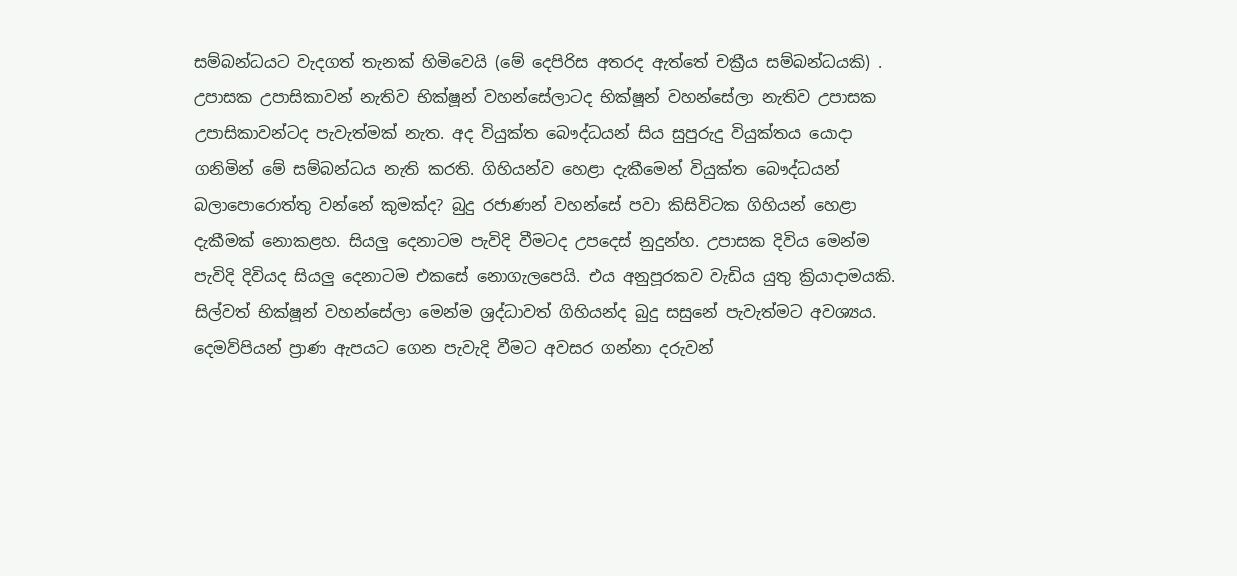සම්බන්ධයට වැදගත් තැනක් හිමිවෙයි (මේ දෙපිරිස අතරද ඇත්තේ චක්‍රීය සම්බන්ධයකි) . උපාසක උපාසිකාවන් නැතිව භික්ෂූන් වහන්සේලාටද භික්ෂූන් වහන්සේලා නැතිව උපාසක උපාසිකාවන්ටද පැවැත්මක් නැත. අද වියුක්ත බෞද්ධයන් සිය සුපුරුදු වියුක්තය යොදා ගනිමින් මේ සම්බන්ධය නැති කරති. ගිහියන්ව හෙළා දැකීමෙන් වියුක්ත බෞද්ධයන් බලාපොරොත්තු වන්නේ කුමක්ද? බුදු රජාණන් වහන්සේ පවා කිසිවිටක ගිහියන් හෙළා දැකීමක් නොකළහ. සියලු දෙනාටම පැවිදි වීමටද උපදෙස් නුදුන්හ. උපාසක දිවිය මෙන්ම පැවිදි දිවියද සියලු දෙනාටම එකසේ නොගැලපෙයි. එය අනුපූරකව වැඩිය යුතු ක්‍රියාදාමයකි. සිල්වත් භික්ෂූන් වහන්සේලා මෙන්ම ශ්‍රද්ධාවත් ගිහියන්ද බුදු සසුනේ පැවැත්මට අවශ්‍යය. දෙමව්පියන් ප්‍රාණ ඇපයට ගෙන පැවැදි වීමට අවසර ගන්නා දරුවන්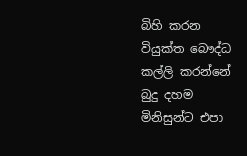බිහි කරන වියුක්ත බෞද්ධ කල්ලි කරන්නේ බුදු දහම මිනිසුන්ට එපා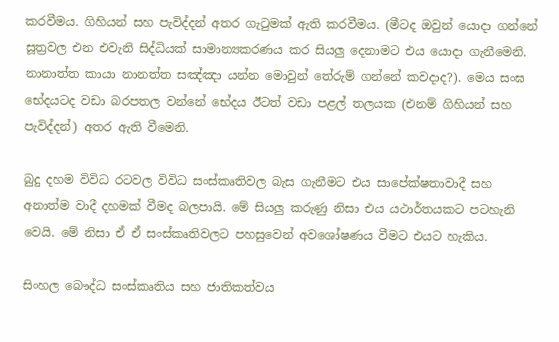කරවීමය. ගිහියන් සහ පැවිද්දන් අතර ගැටුමක් ඇති කරවීමය. (මීටද ඔවුන් යොදා ගන්නේ සූත්‍රවල එන එවැනි සිද්ධියක් සාමාන්‍යකරණය කර සියලු දෙනාමට එය යොදා ගැනීමෙනි. නානාත්ත කායා නානත්ත සඤ්ඤා යන්න මොවුන් තේරුම් ගන්නේ කවදාද?). මෙය සංඝ භේදයටද වඩා බරපතල වන්නේ භේදය ඊටත් වඩා පළල් තලයක (එනම් ගිහියන් සහ පැවිද්දන්) අතර ඇති වීමෙනි.

බුදු දහම විවිධ රටවල විවිධ සංස්කෘතිවල බැස ගැනීමට එය සාපේක්ෂතාවාදී සහ අනාත්ම වාදී දහමක් වීමද බලපායි. මේ සියලු කරුණු නිසා එය යථාර්තයකට පටහැනි වෙයි. මේ නිසා ඒ ඒ සංස්කෘතිවලට පහසුවෙන් අවශෝෂණය වීමට එයට හැකිය.

සිංහල බෞද්ධ සංස්කෘතිය සහ ජාතිකත්වය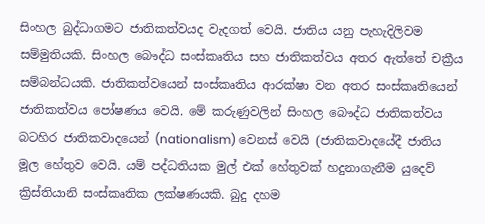සිංහල බුද්ධාගමට ජාතිකත්වයද වැදගත් වෙයි. ජාතිය යනු පැහැදිලිවම සම්මුතියකි. සිංහල බෞද්ධ සංස්කෘතිය සහ ජාතිකත්වය අතර ඇත්තේ චක්‍රීය සම්බන්ධයකි. ජාතිකත්වයෙන් සංස්කෘතිය ආරක්ෂා වන අතර සංස්කෘතියෙන් ජාතිකත්වය පෝෂණය වෙයි. මේ කරුණුවලින් සිංහල බෞද්ධ ජාතිකත්වය බටහිර ජාතිකවාදයෙන් (nationalism) වෙනස් වෙයි (ජාතිකවාදයේදී ජාතිය මූල හේතුව වෙයි. යම් පද්ධතියක මුල් එක් හේතුවක් හදුනාගැනීම යුදෙව් ක්‍රිස්තියානි සංස්කෘතික ලක්ෂණයකි. බුදු දහම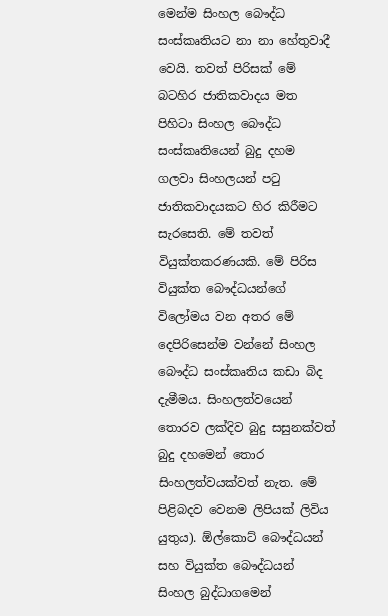මෙන්ම සිංහල බෞද්ධ සංස්කෘතියට නා නා හේතුවාදී වෙයි. තවත් පිරිසක් මේ බටහිර ජාතිකවාදය මත පිහිටා සිංහල බෞද්ධ සංස්කෘතියෙන් බුදු දහම ගලවා සිංහලයන් පටු ජාතිකවාදයකට හිර කිරීමට සැරසෙති. මේ තවත් වියුක්තකරණයකි. මේ පිරිස වියුක්ත බෞද්ධයන්ගේ විලෝමය වන අතර මේ දෙපිරිසෙන්ම වන්නේ සිංහල බෞද්ධ සංස්කෘතිය කඩා බිද දැමීමය. සිංහලත්වයෙන් තොරව ලක්දිව බුදු සසුනක්වත් බුදු දහමෙන් තොර සිංහලත්වයක්වත් නැත. මේ පිළිබදව වෙනම ලිපියක් ලිවිය යුතුය). ඕල්කොට් බෞද්ධයන් සහ වියුක්ත බෞද්ධයන් සිංහල බුද්ධාගමෙන්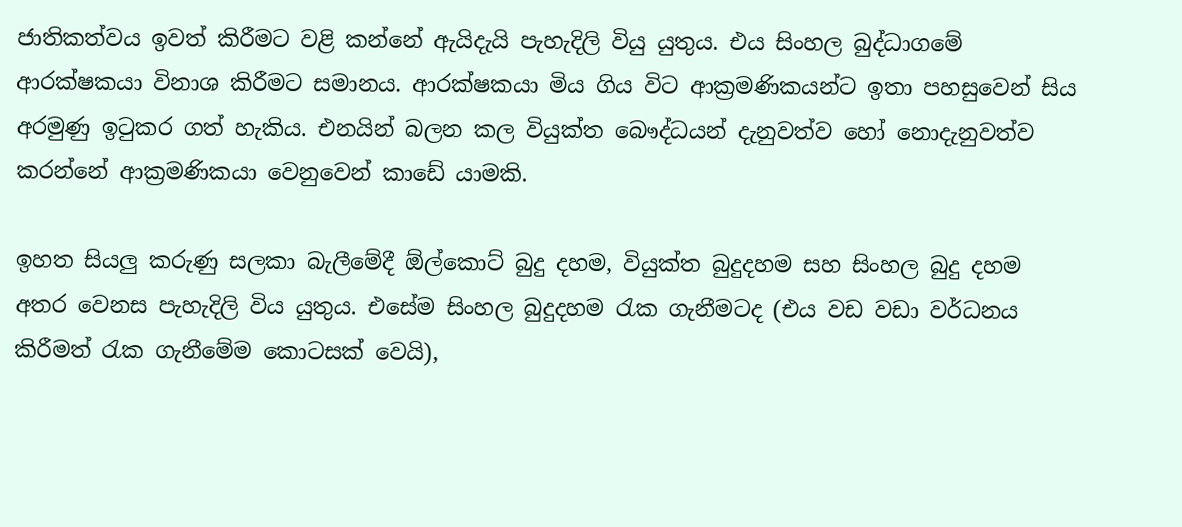ජාතිකත්වය ඉවත් කිරීමට වළි කන්නේ ඇයිදැයි පැහැදිලි වියු යුතුය. එය සිංහල බුද්ධාගමේ ආරක්ෂකයා විනාශ කිරීමට සමානය. ආරක්ෂකයා මිය ගිය විට ආක්‍රමණිකයන්ට ඉතා පහසුවෙන් සිය අරමුණු ඉටුකර ගත් හැකිය. එනයින් බලන කල වියුක්ත බෞද්ධයන් දැනුවත්ව හෝ නොදැනුවත්ව කරන්නේ ආක්‍රමණිකයා වෙනුවෙන් කාඩේ යාමකි.

ඉහත සියලු කරුණු සලකා බැලීමේදී ඕල්කොට් බුදු දහම, වියුක්ත බුදුදහම සහ සිංහල බුදු දහම අතර වෙනස පැහැදිලි විය යුතුය. එසේම සිංහල බුදුදහම රැක ගැනීමටද (එය වඩ වඩා වර්ධනය කිරීමත් රැක ගැනීමේම කොටසක් වෙයි),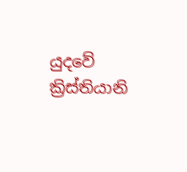යුදවේ ක්‍රිස්තියානි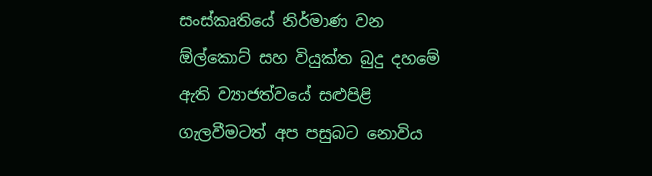සංස්කෘතියේ නිර්මාණ වන ඕල්කොට් සහ වියුක්ත බුදු දහමේ ඇති ව්‍යාජත්වයේ සළුපිළි ගැලවීමටත් අප පසුබට නොවිය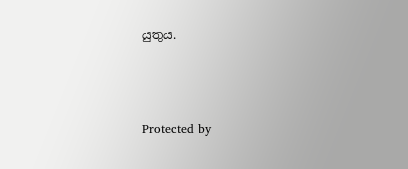යුතුය.



Protected by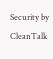Security by CleanTalk